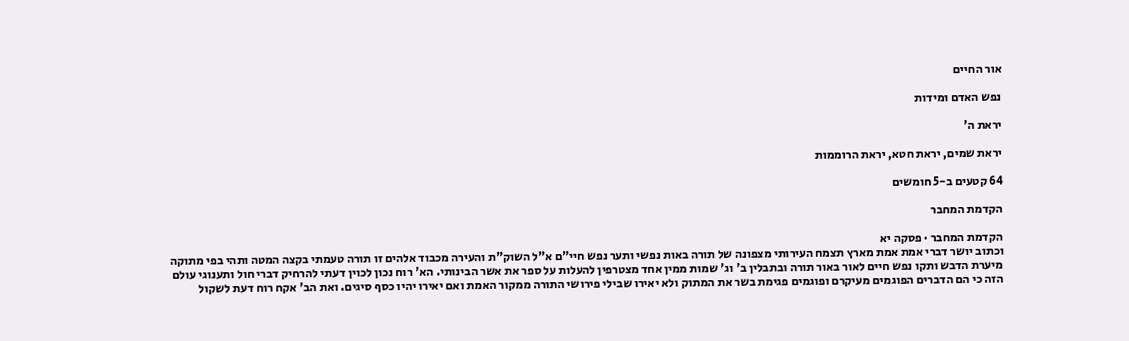אור החיים

נפש האדם ומידות

יראת ה'

יראת שמים, יראת חטא, יראת הרוממות

64 קטעים ב-5 חומשים

הקדמת המחבר

הקדמת המחבר · פסקה יא
וכתוב יושר דברי אמת אמת מארץ תצמח העירותי מצפונה של תורה באות נפשי ותער נפש חיי"ם א"ל השוק"ת והעירה מכבוד אלהים זו תורה טעמתי בקצה המטה ותהי בפי מתוקה מיערת הדבש ותקו נפש חיים לאור באור תורה ובתבלין ב' וג' שמות ממין אחד מצטרפין להעלות על ספר את אשר הבינותי. הא' רוח נכון לכוין דעתי להרחיק דברי חול ותענוגי עולם הזה כי הם הדברים הפוגמים מעיקרם ופוגמים פגימת בשר את המתוק ולא יאירו שבילי פירושי התורה ממקור האמת ואם יאירו יהיו כסף סיגים. ואת הב' אקח רוח דעת לשקול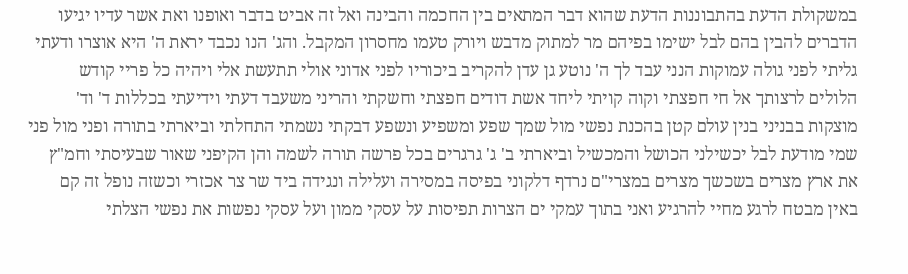במשקולת הדעת בהתבוננות הדעת שהוא דבר המתאים בין החכמה והבינה ואל זה אביט בדבר ואופנו ואת אשר עדיו יגיעו הדברים להבין בהם לבל ישימו בפיהם מר למתוק מדבש ויורק טעמו מחסרון המקבל. והג' הנו נכבד יראת ה' היא אוצרו ודעתי גליתי לפני גולה עמוקות הנני עבד לך ה' נוטע גן עדן להקריב ביכוריו לפני אדוני אולי תתעשת אלי ויהיה כל פריי קודש הלולים לרצותך אל חי חפצתי וקוה קויתי ליחד אשת דודים חפצתי וחשקתי והריני משעבד דעתי וידיעתי בכללות ד' וד' מוצקות בבניני בנין עולם קטן בהכנת נפשי מול שמך שפע ומשפיע ונשפע דבקתי נשמתי התחלתי וביארתי בתורה ופני מול פני שמי מודעת לבל יכשילני הכושל והמכשיל וביארתי ב' ג' גרגרים בכל פרשה תורה לשמה והן הקיפני שאור שבעיסתי וחמ"ץ את ארץ מצרים בשכשך מצרים במצרי"ם נרדף דלקוני בפיסה במסירה ועלילה ונגידה ביד שר צר אכזרי וכשזה נופל זה קם באין מבטח לרגע מחיי להרגיע ואני בתוך עמקי ים הצרות תפיסות על עסקי ממון ועל עסקי נפשות את נפשי הצלתי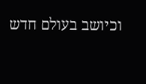וכיושב בעולם חדש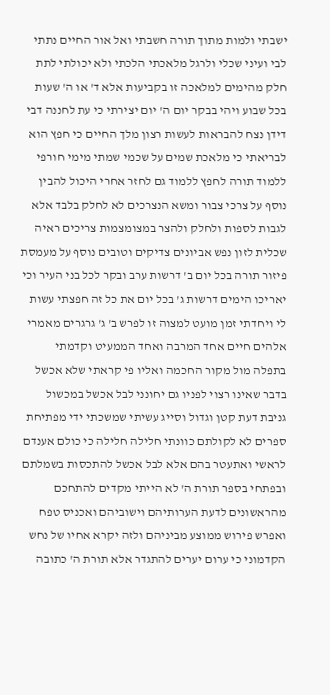ישבתי ולמות מתוך תורה חשבתי ואל אור החיים נתתי לבי ועיני שכלי ולרגל מלאכתי הלכתי ולא יכולתי לתת חלק מהימים למלאכה זו בקביעות אלא ד' או ה' שעות בכל שבוע ויהי בבקר יום ה' יום יצירתי כי עת לחננה דבי דידן נצח להבראות לעשות רצון מלך החיים כי חפץ הוא לבריאתי כי מלאכת שמים על שכמי שמתי מימי חורפי ללמוד תורה לחפץ ללמוד גם לחזר אחרי היכול להבין נוסף על צרכי צבור ומשא הנצרכים לא לחלק בלבד אלא לגבות לספות ולחלק ולהצר במצומצמות צריכים ראיה שכלית לזון נפש אביונים צדיקים וטובים נוסף על מעמסת פיזור תורה בכל יום ב' דרשות ערב ובקר לכל בני העיר וכי יאריכו הימים דרשות ג' בכל יום את כל זה חפצתי עשות לי ויחדתי זמן מועט למצוה זו לפרש ב' ג' גרגרים מאמרי אלהים חיים אחד המרבה ואחד הממעיט וקדמתי בתפלה מול מקור החכמה ואליו פי קראתי שלא אכשל בדבר שאינו רצוי לפניו גם יחונני לבל אכשל במכשול גניבת דעת קטן וגדול וסייג עשיתי שמשכתי ידי מפתיחת ספרים לא לקולתם כוונתי חלילה חלילה כי כולם אענדם לראשי ואתעטר בהם אלא לבל אכשל להתכסות בשמלתם ובפתחי בספר תורת ה' לא הייתי מקדים להתחכם מהראשונים לדעת הערותיהם וישוביהם ואכניס טפח ואפרש פירוש ממוצע מביניהם ולזה יקרא אחיו של נחש הקדמוני כי ערום יערים להתגדר אלא תורת ה' כתובה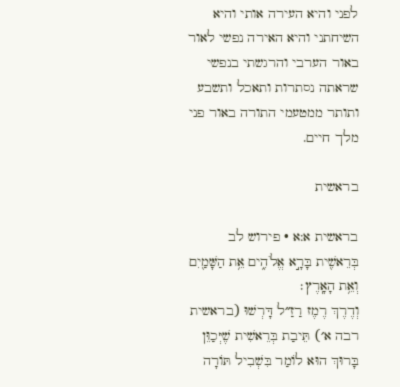לפני והיא העירה אותי והיא השיחתני והיא האירה נפשי לאור באור הערבי והרגשתי בנפשי שראתה נסתרות ותאכל ותשבע ותותר ממטעמי התורה באור פני מלך חיים.

בראשית

בראשית א:א · פירוש לב
בְּרֵאשִׁ֖ית בָּרָ֣א אֱלֹהִ֑ים אֵ֥ת הַשָּׁמַ֖יִם וְאֵ֥ת הָאָֽרֶץ׃
וְדֶרֶךְ רֶמֶז רַזַ״ל דָּרְשׁוּ (בראשית רבה א׳) תֵּיבַת בְּרֵאשִׁית שֶׁיְּכַוֵּן בָּרוּךְ הוּא לוֹמַר בִּשְׁבִיל תּוֹרָה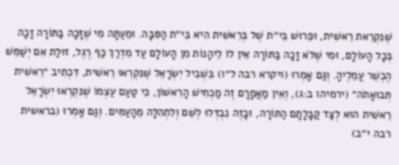שֶׁנִּקְרֵאת רֵאשִׁית, וּפֵרוּשׁ בֵּי״ת שֶׁל בְּרֵאשִׁית הִיא בֵּי״ת הַסִּבָּה. וּמֵעַתָּה מִי שֶׁזָּכָה בַּתּוֹרָה זָכָה בְּכָל הָעוֹלָם, וּמִי שֶׁלֹּא זָכָה בַּתּוֹרָה אֵין לוֹ לֵיהָנוֹת מִן הָעוֹלָם עַד מִדְרַךְ כַּף רֶגֶל, זוּלַת אִם יְשַׁמֵּשׁ הֶכְשֵׁר עֲמֵלֶיהָ. וְגַם אָמְרוּ (ויקרא רבה ל״ו) בִּשְׁבִיל יִשְׂרָאֵל שֶׁנִּקְרְאוּ רֵאשִׁית, דִּכְתִיב ״רֵאשִׁית תְּבוּאָתֹה״ (ירמיהו ב:ג), וְאֵין מַאֲמָרָם זֶה מַכְחִישׁ הָרִאשׁוֹן, כִּי טַעַם עַצְמוֹ שֶׁנִּקְרְאוּ יִשְׂרָאֵל רֵאשִׁית הוּא לְצַד קַבָּלָתָם הַתּוֹרָה, וּבָזֶה נִבְדְּלוּ לְשֵׁם וְלִתְהִלָּה מֵהָעַמִּים. וְגַם אָמְרוּ (בראשית רבה י״ב)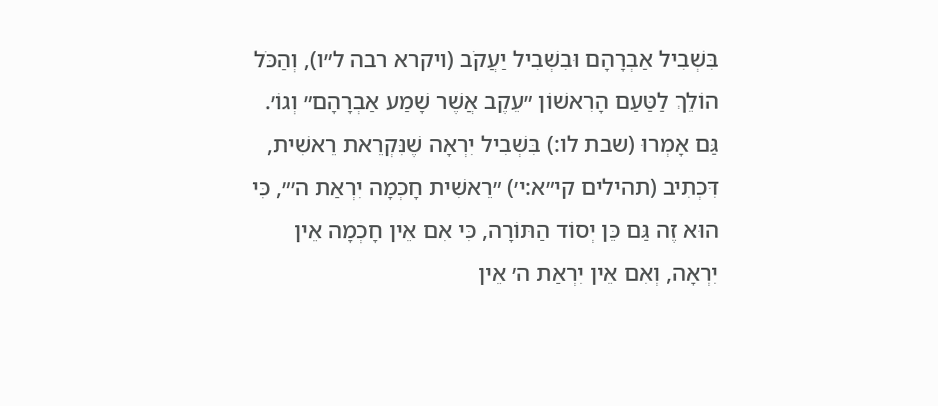בִּשְׁבִיל אַבְרָהָם וּבִשְׁבִיל יַעֲקֹב (ויקרא רבה ל״ו), וְהַכֹּל הוֹלֵךְ לַטַּעַם הָרִאשׁוֹן ״עֵקֶב אֲשֶׁר שָׁמַע אַבְרָהָם״ וְגוֹ׳. גַּם אָמְרוּ (שבת לו:) בִּשְׁבִיל יִרְאָה שֶׁנִּקְרֵאת רֵאשִׁית, דִּכְתִיב (תהילים קי״א:י׳) ״רֵאשִׁית חָכְמָה יִרְאַת ה׳״, כִּי הוּא זֶה גַּם כֵּן יְסוֹד הַתּוֹרָה, כִּי אִם אֵין חָכְמָה אֵין יִרְאָה, וְאִם אֵין יִרְאַת ה׳ אֵין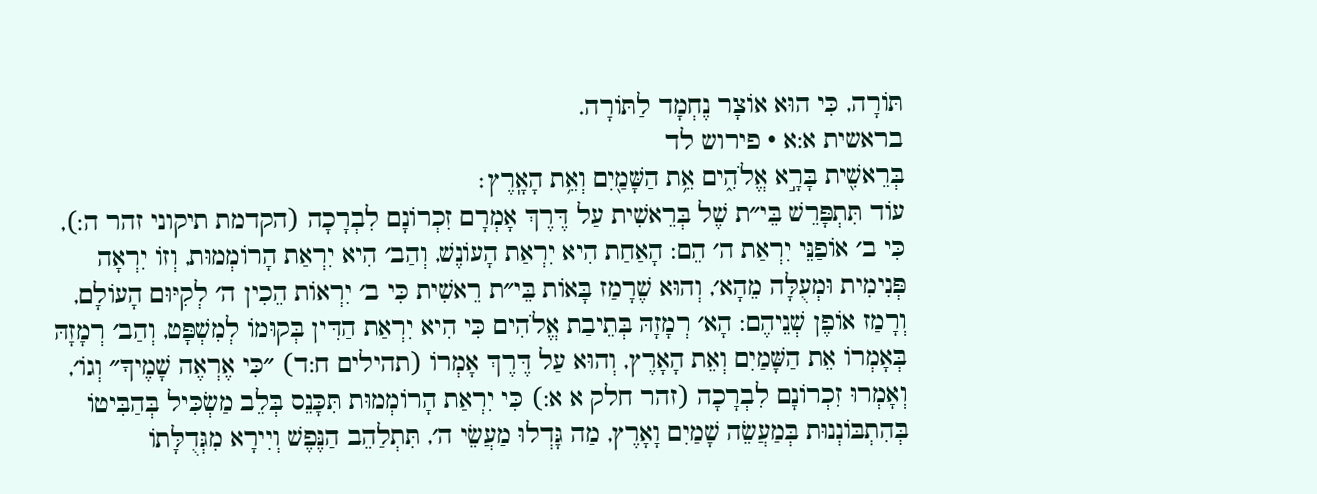תּוֹרָה, כִּי הוּא אוֹצָר נֶחְמָד לַתּוֹרָה.
בראשית א:א · פירוש לד
בְּרֵאשִׁ֖ית בָּרָ֣א אֱלֹהִ֑ים אֵ֥ת הַשָּׁמַ֖יִם וְאֵ֥ת הָאָֽרֶץ׃
עוֹד תִּתְפָּרֵשׁ בֵּי״ת שֶׁל בְּרֵאשִׁית עַל דֶּרֶךְ אָמְרָם זִכְרוֹנָם לִבְרָכָה (הקדמת תיקוני זהר ה:), כִּי ב׳ אוֹפַנֵּי יִרְאַת ה׳ הֵם: הָאַחַת הִיא יִרְאַת הָעוֹנֶשׁ, וְהַב׳ הִיא יִרְאַת הָרוֹמְמוּת, וְזוֹ יִרְאָה פְּנִימִית וּמְעֻלָּה מֵהָא׳, וְהוּא שֶׁרָמַז בָּאוֹת בֵּי״ת רֵאשִׁית כִּי ב׳ יִרְאוֹת הֵכִין ה׳ לְקִיּוּם הָעוֹלָם, וְרָמַז אוֹפֶן שְׁנֵיהֶם: הָא׳ רְמָזָהּ בְּתֵיבַת אֱלֹהִים כִּי הִיא יִרְאַת הַדִּין בְּקוּמוֹ לְמִשְׁפָּט, וְהַב׳ רְמָזָהּ בְּאָמְרוֹ אֵת הַשָּׁמַיִם וְאֵת הָאָרֶץ, וְהוּא עַל דֶּרֶךְ אָמְרוֹ (תהילים ח:ד) ״כִּי אֶרְאֶה שָׁמֶיךָ״ וְגוֹ׳, וְאָמְרוּ זִכְרוֹנָם לִבְרָכָה (זהר חלק א א:) כִּי יִרְאַת הָרוֹמְמוּת תִּכָּנֵס בְּלֵב מַשְׂכִּיל בְּהַבִּיטוֹ בְּהִתְבּוֹנְנוּת בְּמַעֲשֵׂה שָׁמַיִם וָאָרֶץ, מַה גָּדְלוּ מַעֲשֵׂי ה׳, תִּתְלַהֵב הַנֶּפֶשׁ וְיִירָא מִגְּדֻלָּתוֹ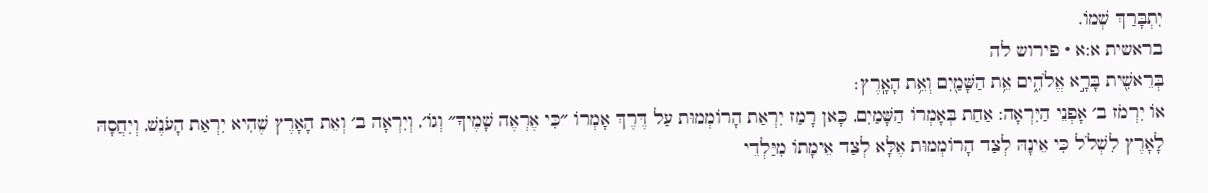יִתְבָּרַךְ שְׁמוֹ.
בראשית א:א · פירוש לה
בְּרֵאשִׁ֖ית בָּרָ֣א אֱלֹהִ֑ים אֵ֥ת הַשָּׁמַ֖יִם וְאֵ֥ת הָאָֽרֶץ׃
אוֹ יִרְמֹז ב׳ אָפְנֵי הַיִּרְאָה: אַחַת בְּאָמְרוֹ הַשָּׁמַיִם, כָּאן רָמַז יִרְאַת הָרוֹמְמוּת עַל דֶּרֶךְ אָמְרוֹ ״כִּי אֶרְאֶה שָׁמֶיךָ״ וְגוֹ׳, וְיִרְאָה ב׳ וְאֵת הָאָרֶץ שֶׁהִיא יִרְאַת הָעֹנֶשׁ, וְיִחֲסָהּ לָאָרֶץ לִשְׁלֹל כִּי אֵינָהּ לְצַד הָרוֹמְמוּת אֶלָּא לְצַד אֵימָתוֹ מִיַּלְדֵי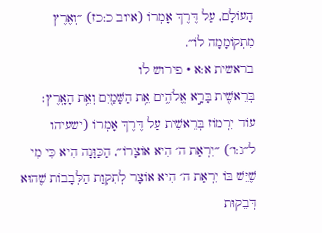הָעוֹלָם, עַל דֶּרֶךְ אָמְרוֹ (איוב כ:כז) ״וְאֶרֶץ מִתְקוֹמָמָה לוֹ״.
בראשית א:א · פירוש לו
בְּרֵאשִׁ֖ית בָּרָ֣א אֱלֹהִ֑ים אֵ֥ת הַשָּׁמַ֖יִם וְאֵ֥ת הָאָֽרֶץ׃
עוֹד יִרְמוֹז בְּרֵאשִׁית עַל דֶּרֶךְ אָמְרוֹ (ישעיהו ל״ג:ו׳) ״יִרְאַת ה׳ הִיא אוֹצָרוֹ״, הַכַּוָּנָה הִיא כִּי מִי שֶׁיֵּשׁ בּוֹ יִרְאַת ה׳ הִיא אוֹצָר לְתִקְוַת הַלְּבָבוֹת שֶׁהוּא דְּבֵקוּת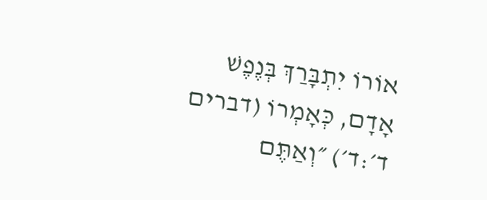אוֹרוֹ יִתְבָּרַךְ בְּנֶפֶשׁ אָדָם, כְּאָמְרוֹ (דברים ד׳:ד׳) ״וְאַתֶּם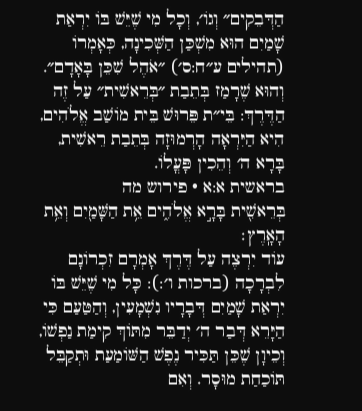הַדְּבֵקִים״ וְגוֹ׳, וְכָל מִי שֶׁיֵּשׁ בּוֹ יִרְאַת שָׁמַיִם הוּא מִשְׁכַּן הַשְּׁכִינָה, כְּאָמְרוֹ (תהילים ע״ח:ס׳) ״אֹהֶל שִׁכֵּן בָּאָדָם״. וְהוּא שֶׁרָמַז בְּתֵבַת ״בְּרֵאשִׁית״ עַל זֶה הַדֶּרֶךְ: בֵּי״ת פֵּרוּשׁ בֵּית מוֹשַׁב אֱלֹהִים, הִיא הַיִּרְאָה הָרְמוּזָה בְּתֵבַת רֵאשִׁית, בָּרָא ה׳ וְהֵכִין פָּעֳלוֹ.
בראשית א:א · פירוש מה
בְּרֵאשִׁ֖ית בָּרָ֣א אֱלֹהִ֑ים אֵ֥ת הַשָּׁמַ֖יִם וְאֵ֥ת הָאָֽרֶץ׃
עוֹד יִרְצֶה עַל דֶּרֶךְ אָמְרָם זִכְרוֹנָם לִבְרָכָה (ברכות ו׳:): כָּל מִי שֶׁיֵּשׁ בּוֹ יִרְאַת שָׁמַיִם דְּבָרָיו נִשְׁמָעִין, וְהַטַּעַם כִּי הַיָּרֵא דְּבַר ה׳ יְדַבֵּר מִתּוֹךְ קִימַת נַפְשׁוֹ, וְכֵיוָן שֶׁכֵּן תַּכִּיר נֶפֶשׁ הַשּׁוֹמַעַת וּתְקַבֵּל תּוֹכַחַת מוּסָר. וְאִם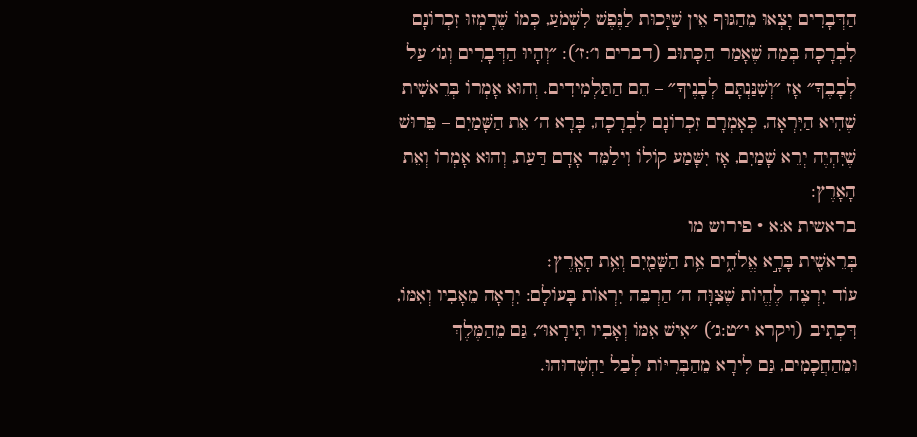הַדְּבָרִים יָצְאוּ מֵהַגּוּף אֵין שַׁיָּכוּת לַנֶּפֶשׁ לִשְׁמֹעַ, כְּמוֹ שֶׁרָמְזוּ זִכְרוֹנָם לִבְרָכָה בְּמַה שֶׁאָמַר הַכָּתוּב (דברים ו׳:ז׳): ״וְהָיוּ הַדְּבָרִים וְגוֹ׳ עַל לְבָבֶךָ״ אָז ״וְשִׁנַּנְתָּם לְבָנֶיךָ״ – הֵם הַתַּלְמִידִים. וְהוּא אָמְרוֹ בְּרֵאשִׁית שֶׁהִיא הַיִּרְאָה, כְּאָמְרָם זִכְרוֹנָם לִבְרָכָה, בָּרָא ה׳ אֵת הַשָּׁמַיִם – פֵּרוּשׁ שֶׁיִּהְיֶה יְרֵא שָׁמַיִם, אָז יִשָּׁמַע קוֹלוֹ וִילַמֵּד אָדָם דַּעַת, וְהוּא אָמְרוֹ וְאֵת הָאָרֶץ:
בראשית א:א · פירוש מו
בְּרֵאשִׁ֖ית בָּרָ֣א אֱלֹהִ֑ים אֵ֥ת הַשָּׁמַ֖יִם וְאֵ֥ת הָאָֽרֶץ׃
עוֹד יִרְצֶה לֶהֱיוֹת שֶׁצִּוָּה ה׳ הַרְבֵּה יִרְאוֹת בָּעוֹלָם: יִרְאָה מֵאָבִיו וְאִמּוֹ, דִּכְתִיב (ויקרא י״ט:ג׳) ״אִישׁ אִמּוֹ וְאָבִיו תִּירָאוּ״, גַּם מֵהַמֶּלֶךְ וּמֵהַחֲכָמִים, גַּם לִירָא מֵהַבְּרִיּוֹת לְבַל יַחְשְׁדוּהוּ.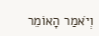וְיֹאמַר הָאוֹמֵר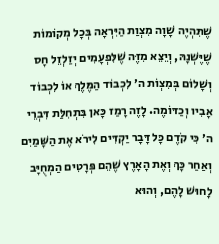שֶׁתִּהְיֶה שָׁוָה מִצְוַת הַיִּרְאָה בְּכָל מְקוֹמוֹת שֶׁיֶּשְׁנָהּ, וְיֵצֵא מִזֶּה שֶׁלִּפְעָמִים יְזַלְזֵל חָס וְשָׁלוֹם בְּמִצְוֹת ה׳ לִכְבוֹד הַמֶּלֶךְ אוֹ לִכְבוֹד אָבִיו וְכַדּוֹמֶה. לָזֶה רָמַז כָּאן בִּתְחִלַּת דִּבְרֵי ה׳ כִּי קֹדֶם כָּל דָּבָר יַקְדִּים לִירֹא אֶת הַשָּׁמַיִם וְאַחַר כָּךְ וְאֶת הָאָרֶץ שֶׁהֵם פְּרָטִים הַמְחֻיָּב לָחוּשׁ לָהֶם, וְהוּא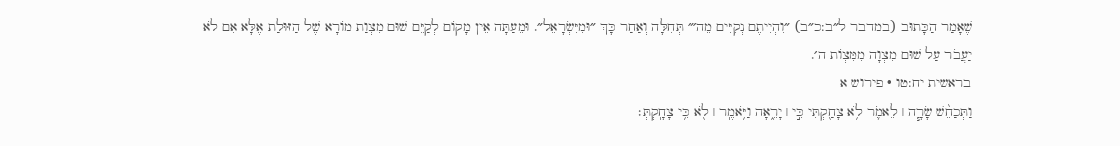שֶׁאָמַר הַכָּתוּב (במדבר ל״ב:כ״ב) ״וִהְיִיתֶם נְקִיִּים מֵה׳״ תְּחִלָּה וְאַחַר כָּךְ ״וּמִיִּשְׂרָאֵל״. וּמֵעַתָּה אֵין מָקוֹם לְקַיֵּם שׁוּם מִצְוַת מוֹרָא שֶׁל הַזּוּלַת אֶלָּא אִם לֹא יַעֲבֹר עַל שׁוּם מִצְוָה מִמִּצְוֹת ה׳.
בראשית יח:טו · פירוש א
וַתְּכַחֵ֨שׁ שָׂרָ֧ה ׀ לֵאמֹ֛ר לֹ֥א צָחַ֖קְתִּי כִּ֣י ׀ יָרֵ֑אָה וַיֹּ֥אמֶֽר ׀ לֹ֖א כִּ֥י צָחָֽקְתְּ׃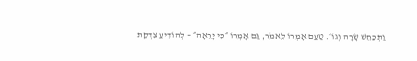וַתְּכַחֵשׁ שָׂרָה וְגוֹ׳. טַעַם אָמְרוֹ לֵאמֹר, גַּם אָמְרוֹ ״כִּי יָרֵאָה״ – לְהוֹדִיעַ צִדְקַת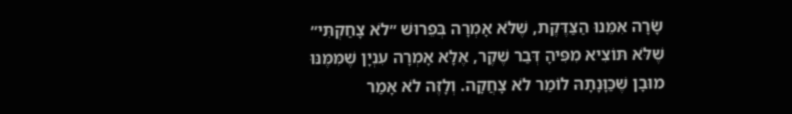שָׂרָה אִמֵּנוּ הַצַּדֶּקֶת, שֶׁלֹּא אָמְרָה בְּפֵרוּשׁ ״לֹא צָחַקְתִּי״ שֶׁלֹּא תּוֹצִיא מִפִּיהָ דְּבַר שֶׁקֶר, אֶלָּא אָמְרָה עִנְיָן שֶׁמִּמֶּנּוּ מוּבָן שֶׁכַּוָּנָתָהּ לוֹמַר לֹא צָחֲקָה. וְלָזֶה לֹא אָמַר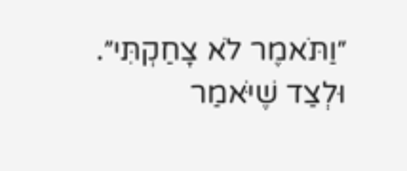״וַתֹּאמֶר לֹא צָחַקְתִּי״. וּלְצַד שֶׁיֹּאמַר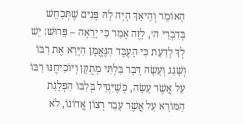הָאוֹמֵר וְהֵיאָךְ הָיָה לָהּ פָּנִים שֶׁתְּכַחֵשׁ בְּדִבְרֵי ה׳, לָזֶה אָמַר כִּי יָרֵאָה – פֵּרוּשׁ: יֵשׁ לְךָ לָדַעַת כִּי הָעֶבֶד הַנֶּאֱמָן הַיָּרֵא אֶת רַבּוֹ וְשָׁגַג וְעָשָׂה דָּבָר בִּלְתִּי מְתֻקָּן וְיוֹכִיחֶנּוּ רַבּוֹ עַל אֲשֶׁר עָשָׂה, כְּשֶׁיִּגְדַּל בְּלִבּוֹ הַפְלָגַת הַמּוֹרָא עַל אֲשֶׁר עָבַר רְצוֹן אֲדוֹנוֹ, לֹא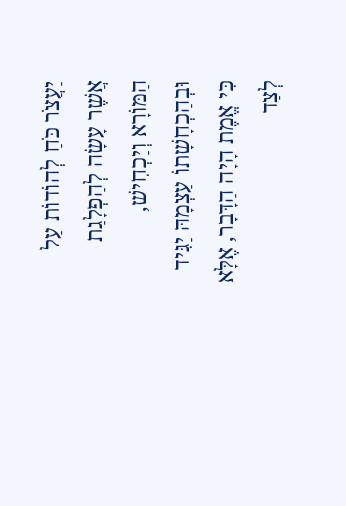יַעֲצֹר כֹּחַ לְהוֹדוֹת עַל אֲשֶׁר עָשָׂה לְהַפְלָגַת הַמּוֹרָא וְיַכְחִישׁ, וּבְהַכְחָשָׁתוֹ עַצְמָהּ יַגִּיד כִּי אֱמֶת הָיָה הַדָּבָר, אֶלָּא לְצַד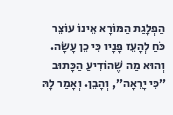הַפְלָגַת הַמּוֹרָא אֵינוֹ עוֹצֵר כֹּחַ לְהָעֵז פָּנָיו כִּי כֵן עָשָׂה. וְהוּא מַה שֶׁהוֹדִיעַ הַכָּתוּב ״כִּי יָרֵאָה״, וְהָבֵן. וְאָמַר לָהּ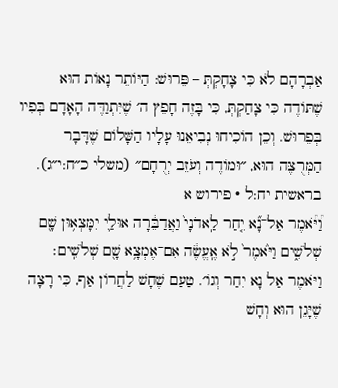אַבְרָהָם לֹא כִּי צָחָקְתְּ – פֵּרוּשׁ: הַיּוֹתֵר נָאוֹת הוּא שֶׁתּוֹדֶה כִּי צָחַקְתְּ, כִּי בָּזֶה חָפֵץ ה׳ שֶׁיִּתְוַדֶּה הָאָדָם בְּפִיו בְּפֵרוּשׁ. וְכֵן הוֹכִיחוּ נְבִיאֵנוּ עָלָיו הַשָּׁלוֹם שֶׁדָּבָר הַמְּרֻצֶּה הוּא, ״וּמוֹדֶה וְעֹזֵב יְרֻחָם״ (משלי כ״ח:י״ג).
בראשית יח:ל · פירוש א
וַ֠יֹּ֠אמֶר אַל־נָ֞א יִ֤חַר לַֽאדֹנָי֙ וַאֲדַבֵּ֔רָה אוּלַ֛י יִמָּצְא֥וּן שָׁ֖ם שְׁלֹשִׁ֑ים וַיֹּ֙אמֶר֙ לֹ֣א אֶֽעֱשֶׂ֔ה אִם־אֶמְצָ֥א שָׁ֖ם שְׁלֹשִֽׁים׃
וַיֹּאמֶר אַל נָא יִחַר וְגוֹ׳. טַעַם שֶׁחָשׁ לַחֲרוֹן אַף, כִּי רָצָה שֶׁיָּגֵן הוּא וְחָשׁ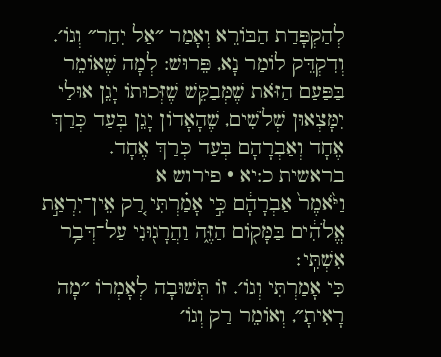לְהַקְפָּדַת הַבּוֹרֵא וְאָמַר ״אַל יִחַר״ וְגוֹ׳. וְדִקְדֵּק לוֹמַר נָא, פֵּרוּשׁ: לְמָה שֶׁאוֹמֵר בַּפַּעַם הַזֹּאת שֶׁמְּבַקֵּשׁ שֶׁזְּכוּתוֹ יָגֵן אוּלַי יִמָּצְאוּן שְׁלֹשִׁים, שֶׁהָאָדוֹן יָגֵן בְּעַד כְּרַךְ אֶחָד וְאַבְרָהָם בְּעַד כְּרַךְ אֶחָד.
בראשית כ:יא · פירוש א
וַיֹּ֙אמֶר֙ אַבְרָהָ֔ם כִּ֣י אָמַ֗רְתִּי רַ֚ק אֵין־יִרְאַ֣ת אֱלֹהִ֔ים בַּמָּק֖וֹם הַזֶּ֑ה וַהֲרָג֖וּנִי עַל־דְּבַ֥ר אִשְׁתִּֽי׃
כִּי אָמַרְתִּי וְגוֹ׳. זוֹ תְּשׁוּבָה לְאָמְרוֹ ״מָה רָאִיתָ״, וְאוֹמֵר רַק וְגוֹ׳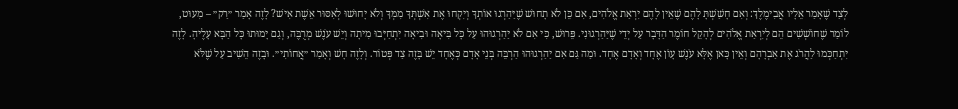לְצַד שֶׁאָמַר אֵלָיו אֲבִימֶלֶךְ: וְאִם חָשַׁשְׁתָּ לָהֶם שֶׁאֵין לָהֶם יִרְאַת אֱלֹהִים, אִם כֵּן לֹא תָחוּשׁ שֶׁיַּהַרְגוּ אוֹתְךָ וְיִקְחוּ אֶת אִשְׁתְּךָ מִמְּךָ וְלֹא יָחוּשׁוּ לְאִסּוּר אֵשֶׁת אִישׁ? לָזֶה אָמַר ״רַק״ – מִעוּט, לוֹמַר שֶׁחוֹשְׁשִׁים הֵם לְיִרְאַת אֱלֹהִים לְהָקֵל חוֹמֶר הַדָּבָר עַל יְדֵי שֶׁיַּהַרְגוּנִי. פֵּרוּשׁ, כִּי אִם לֹא יַהַרְגוּהוּ עַל כָּל בִּיאָה וּבִיאָה יִתְחַיְּבוּ מִיתָה וְיֵשׁ עֹנֶשׁ מְרֻבֶּה, וְגַם יָמוּתוּ כָּל הַבָּא עָלֶיהָ. לָזֶה יִתְחַכְּמוּ לַהֲרֹג אֶת אַבְרָהָם וְאֵין כָּאן אֶלָּא עֹנֶשׁ עָוֹן אֶחָד וְאָדָם אֶחָד. וּמַה גַּם אִם יַהַרְגוּהוּ הַרְבֵּה בְּנֵי אָדָם כְּאֶחָד יֵשׁ בָּזֶה צַד פְּטוֹר. וְלָזֶה חָשׁ וְאָמַר ״אֲחוֹתִי״. וּבָזֶה הֵשִׁיב עַל שֶׁלֹּא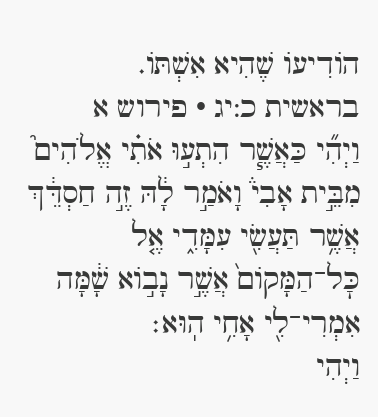הוֹדִיעוֹ שֶׁהִיא אִשְׁתּוֹ.
בראשית כ:יג · פירוש א
וַיְהִ֞י כַּאֲשֶׁ֧ר הִתְע֣וּ אֹתִ֗י אֱלֹהִים֮ מִבֵּ֣ית אָבִי֒ וָאֹמַ֣ר לָ֔הּ זֶ֣ה חַסְדֵּ֔ךְ אֲשֶׁ֥ר תַּעֲשִׂ֖י עִמָּדִ֑י אֶ֤ל כׇּל־הַמָּקוֹם֙ אֲשֶׁ֣ר נָב֣וֹא שָׁ֔מָּה אִמְרִי־לִ֖י אָחִ֥י הֽוּא׃
וַיְהִי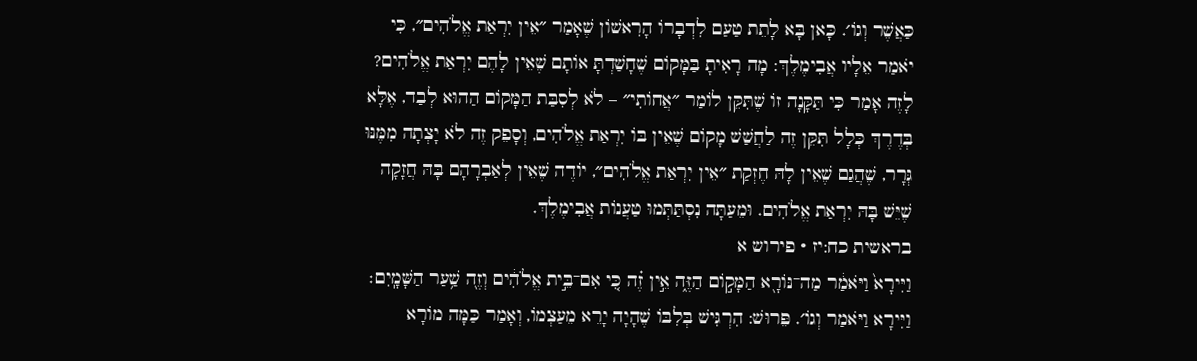כַּאֲשֶׁר וְגוֹ׳. כָּאן בָּא לָתֵת טַעַם לִדְבָרוֹ הָרִאשׁוֹן שֶׁאָמַר ״אֵין יִרְאַת אֱלֹהִים״, כִּי יֹאמַר אֵלָיו אֲבִימֶלֶךְ: מָה רָאִיתָ בַּמָּקוֹם שֶׁחָשַׁדְתָּ אוֹתָם שֶׁאֵין לָהֶם יִרְאַת אֱלֹהִים? לָזֶה אָמַר כִּי תַּקָּנָה זוֹ שֶׁתִּקֵּן לוֹמַר ״אֲחוֹתִי״ – לֹא לְסִבַּת הַמָּקוֹם הַהוּא לְבַד, אֶלָּא בְּדֶרֶךְ כְּלָל תִּקֵּן זֶה לַחֲשַׁשׁ מָקוֹם שֶׁאֵין בּוֹ יִרְאַת אֱלֹהִים, וְסָפֵק זֶה לֹא יָצְתָה מִמֶּנּוּ גְּרָר, שֶׁהֲגַם שֶׁאֵין לָהּ חֶזְקַת ״אֵין יִרְאַת אֱלֹהִים״, יוֹדֶה שֶׁאֵין לְאַבְרָהָם בָּהּ חֲזָקָה שֶׁיֵּשׁ בָּהּ יִרְאַת אֱלֹהִים. וּמֵעַתָּה נִסְתַּתְּמוּ טַעֲנוֹת אֲבִימֶלֶךְ.
בראשית כח:יז · פירוש א
וַיִּירָא֙ וַיֹּאמַ֔ר מַה־נּוֹרָ֖א הַמָּק֣וֹם הַזֶּ֑ה אֵ֣ין זֶ֗ה כִּ֚י אִם־בֵּ֣ית אֱלֹהִ֔ים וְזֶ֖ה שַׁ֥עַר הַשָּׁמָֽיִם׃
וַיִּירָא וַיֹּאמַר וְגוֹ׳. פֵּרוּשׁ: הִרְגִּישׁ בְּלִבּוֹ שֶׁהָיָה יָרֵא מֵעַצְמוֹ, וְאָמַר כַּמָּה מוֹרָא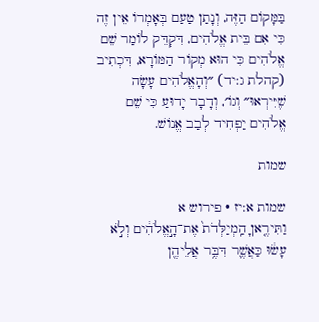בַּמָּקוֹם הַזֶּה, וְנָתַן טַעַם בְּאָמְרוֹ אֵין זֶה כִּי אִם בֵּית אֱלֹהִים, דִּקְדֵּק לוֹמַר שֵׁם אֱלֹהִים כִּי הוּא מְקוֹר הַמּוֹרָא, דִּכְתִיב (קהלת ג:יד) ״וְהָאֱלֹהִים עָשָׂה שֶׁיִּירְאוּ״ וְגוֹ׳, וְדָבָר יָדוּעַ כִּי שֵׁם אֱלֹהִים יַפְחִיד לְבַב אֱנוֹשׁ.

שמות

שמות א:יז · פירוש א
וַתִּירֶ֤אןָ הַֽמְיַלְּדֹת֙ אֶת־הָ֣אֱלֹהִ֔ים וְלֹ֣א עָשׂ֔וּ כַּאֲשֶׁ֛ר דִּבֶּ֥ר אֲלֵיהֶ֖ן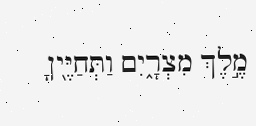מֶ֣לֶךְ מִצְרָ֑יִם וַתְּחַיֶּ֖יןָ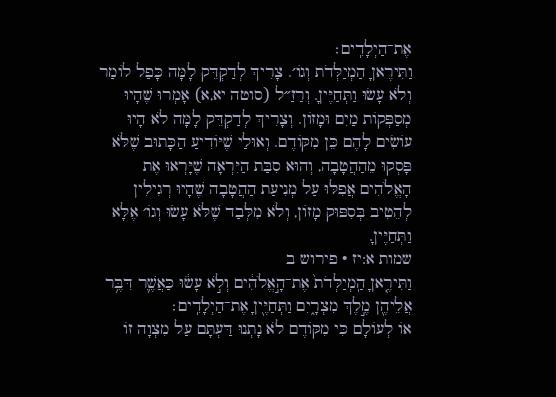אֶת־הַיְלָדִֽים׃
וַתִּירֶאןָ הַמְיַלְּדֹת וְגוֹ׳. צָרִיךְ לְדַקְדֵּק לָמָּה כָּפַל לוֹמַר וְלֹא עָשׂוּ וַתְּחַיֶּיןָ. וְרַזַ״ל (סוטה יא,א) אָמְרוּ שֶׁהָיוּ מְסַפְּקוֹת מַיִם וּמָזוֹן. וְצָרִיךְ לְדַקְדֵּק לָמָּה לֹא הָיוּ עוֹשִׂים לָהֶם כֵּן מִקּוֹדֶם. וְאוּלַי שֶׁיּוֹדִיעַ הַכָּתוּב שֶׁלֹּא פָּסְקוּ מֵהַהֲטָבָה, וְהוּא סִבַּת הַיִּרְאָה שֶׁיָּרְאוּ אֶת הָאֱלֹהִים אֲפִלּוּ עַל מְנִיעַת הַהֲטָבָה שֶׁהָיוּ רְגִילִין לְהֵטִיב בְּסִפּוּק מָזוֹן, וְלֹא מִלְּבַד שֶׁלֹּא עָשׂוּ וְגוֹ׳ אֶלָּא וַתְּחַיֶּיןָ.
שמות א:יז · פירוש ב
וַתִּירֶ֤אןָ הַֽמְיַלְּדֹת֙ אֶת־הָ֣אֱלֹהִ֔ים וְלֹ֣א עָשׂ֔וּ כַּאֲשֶׁ֛ר דִּבֶּ֥ר אֲלֵיהֶ֖ן מֶ֣לֶךְ מִצְרָ֑יִם וַתְּחַיֶּ֖יןָ אֶת־הַיְלָדִֽים׃
אוֹ לְעוֹלָם כִּי מִקּוֹדֶם לֹא נָתְנוּ דַּעְתָּם עַל מִצְוָה זוֹ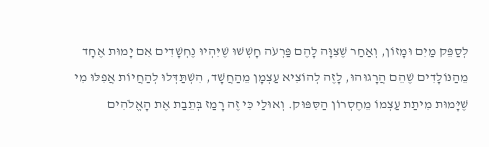לְסַפֵּק מַיִם וּמָזוֹן, וְאַחַר שֶׁצִּוָּה לָהֶם פַּרְעֹה חָשְׁשׁוּ שֶׁיִּהְיוּ נֶחְשָׁדִים אִם יָמוּת אֶחָד מֵהַנּוֹלָדִים שֶׁהֵם הֲרָגוּהוּ, לָזֶה לְהוֹצִיא עַצְמָן מֵהַחֲשָׁד, הִשְׁתַּדְּלוּ לְהַחֲיוֹת אֲפִלּוּ מִי שֶׁיָּמוּת מִיתַת עַצְמוֹ מֵחֶסְרוֹן הַסִּפּוּק. וְאוּלַי כִּי זֶה רָמַז בְּתֵבַת אֶת הָאֱלֹהִים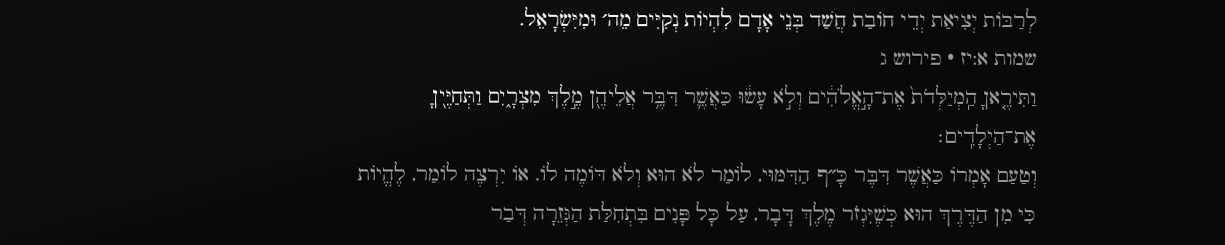לְרַבּוֹת יְצִיאַת יְדֵי חוֹבַת חֲשַׁד בְּנֵי אָדָם לִהְיוֹת נְקִיִּים מֵה׳ וּמִיִּשְׂרָאֵל.
שמות א:יז · פירוש ג
וַתִּירֶ֤אןָ הַֽמְיַלְּדֹת֙ אֶת־הָ֣אֱלֹהִ֔ים וְלֹ֣א עָשׂ֔וּ כַּאֲשֶׁ֛ר דִּבֶּ֥ר אֲלֵיהֶ֖ן מֶ֣לֶךְ מִצְרָ֑יִם וַתְּחַיֶּ֖יןָ אֶת־הַיְלָדִֽים׃
וְטַעַם אָמְרוֹ כַּאֲשֶׁר דִּבֶּר כָּ״ף הַדִּמּוּי, לוֹמַר לֹא הוּא וְלֹא דּוֹמֶה לוֹ. אוֹ יִרְצֶה לוֹמַר, לֶהֱיוֹת כִּי מִן הַדֶּרֶךְ הוּא כְּשֶׁיִּגְזֹר מֶלֶךְ דָּבָר, עַל כָּל פָּנִים בִּתְחִלַּת הַגְּזֵרָה דְּבַר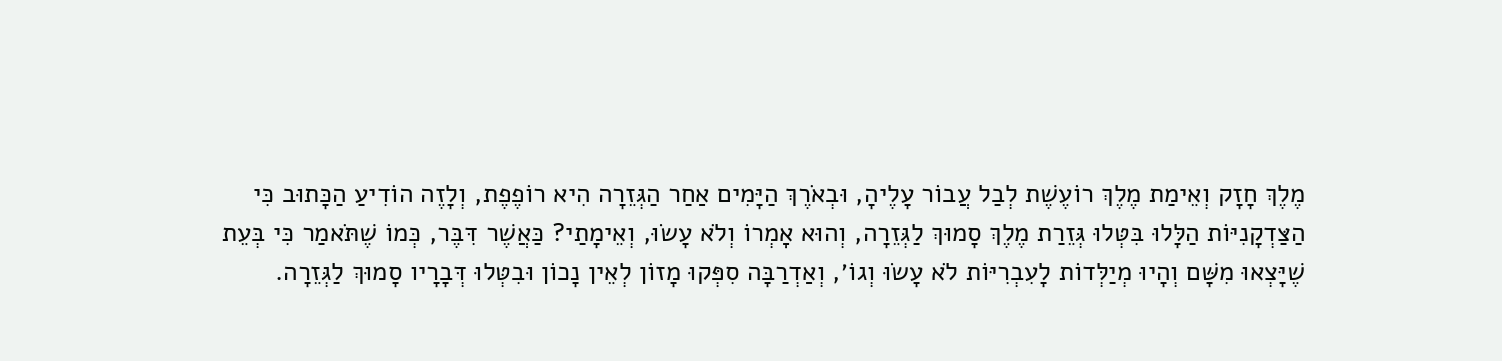מֶלֶךְ חָזָק וְאֵימַת מֶלֶךְ רוֹעֶשֶׁת לְבַל עֲבוֹר עָלֶיהָ, וּבְאֹרֶךְ הַיָּמִים אַחַר הַגְּזֵרָה הִיא רוֹפֶפֶת, וְלָזֶה הוֹדִיעַ הַכָּתוּב כִּי הַצַּדְקָנִיּוֹת הַלָּלוּ בִּטְּלוּ גְּזֵרַת מֶלֶךְ סָמוּךְ לַגְּזֵרָה, וְהוּא אָמְרוֹ וְלֹא עָשׂוּ, וְאֵימָתַי? כַּאֲשֶׁר דִּבֶּר, כְּמוֹ שֶׁתֹּאמַר כִּי בְּעֵת שֶׁיָּצְאוּ מִשָּׁם וְהָיוּ מְיַלְּדוֹת לָעִבְרִיּוֹת לֹא עָשׂוּ וְגוֹ׳, וְאַדְרַבָּה סִפְּקוּ מָזוֹן לְאֵין נָכוֹן וּבִטְּלוּ דְּבָרָיו סָמוּךְ לַגְּזֵרָה.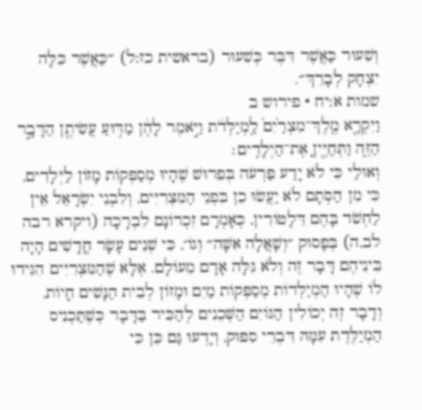וְשִׁעוּר כַּאֲשֶׁר דִּבֶּר כְּשִׁעוּר (בראשית כז:ל) ״כַּאֲשֶׁר כִּלָּה יִצְחָק לְבָרֵךְ״.
שמות א:יח · פירוש ב
וַיִּקְרָ֤א מֶֽלֶךְ־מִצְרַ֙יִם֙ לַֽמְיַלְּדֹ֔ת וַיֹּ֣אמֶר לָהֶ֔ן מַדּ֥וּעַ עֲשִׂיתֶ֖ן הַדָּבָ֣ר הַזֶּ֑ה וַתְּחַיֶּ֖יןָ אֶת־הַיְלָדִֽים׃
וְאוּלַי כִּי לֹא יָדַע פַּרְעֹה בְּפֵרוּשׁ שֶׁהָיוּ מְסַפְּקוֹת מָזוֹן לַיְּלָדִים, כִּי מִן הַסְּתָם לֹא יַעֲשׂוּ כֵן בִּפְנֵי הַמִּצְרִיִּים, וְלִבְנֵי יִשְׂרָאֵל אֵין לַחְשֹׁד בָּהֶם דֵּלָטוֹרִין, כְּאָמְרָם זִכְרוֹנָם לִבְרָכָה (ויקרא רבה לב,ה) בְּפָסוּק ״וְשָׁאֲלָה אִשָּׁה״ וְגוֹ׳, כִּי שְׁנֵים עָשָׂר חֳדָשִׁים הָיָה בֵּינֵיהֶם דָּבָר זֶה וְלֹא גִּלָּה אָדָם מֵעוֹלָם. אֶלָּא שֶׁהַמִּצְרִיִּים הִגִּידוּ לוֹ שֶׁהָיוּ הַמְיַלְּדוֹת מְסַפְּקוֹת מַיִם וּמָזוֹן לְבֵית הַנָּשִׁים חָיוֹת, וְדָבָר זֶה יְכוֹלִין הַגּוֹיִם הַשְּׁכֵנִים לְהַכִּיר בַּדָּבָר כְּשֶׁתַּכְנִיס הַמְיַלֶּדֶת עִמָּהּ דִּבְרֵי סִפּוּק, וְיָדְעוּ גַּם כֵּן כִּי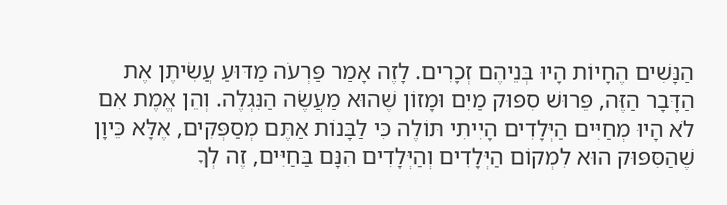הַנָּשִׁים הֶחָיוֹת הָיוּ בְּנֵיהֶם זְכָרִים. לָזֶה אָמַר פַּרְעֹה מַדּוּעַ עֲשִׂיתֶן אֶת הַדָּבָר הַזֶּה, פֵּרוּשׁ סִפּוּק מַיִם וּמָזוֹן שֶׁהוּא מַעֲשֶׂה הַנִּגְלֶה. וְהֵן אֱמֶת אִם לֹא הָיוּ מְחַיִּים הַיְּלָדִים הָיִיתִי תּוֹלֶה כִּי לַבָּנוֹת אַתֶּם מְסַפְּקִים, אֶלָּא כֵּיוָן שֶׁהַסִּפּוּק הוּא לִמְקוֹם הַיְּלָדִים וְהַיְּלָדִים הִנָּם בַּחַיִּים, זֶה לְךָ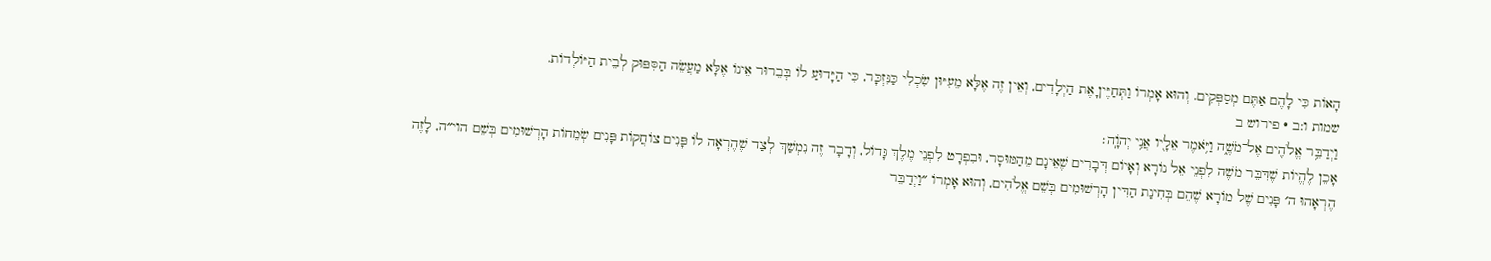הָאוֹת כִּי לָהֶם אַתֶּם מְסַפְּקִים. וְהוּא אָמְרוֹ וַתְּחַיֶּיןָ אֶת הַיְלָדִים, וְאֵין זֶה אֶלָּא מֵעִיּוּן שִׂכְלִי כַּנִּזְכָּר, כִּי הַיָּדוּעַ לוֹ בְּבֵרוּר אֵינוֹ אֶלָּא מַעֲשֵׂה הַסִּפּוּק לְבֵית הַיּוֹלְדוֹת.
שמות ו:ב · פירוש ב
וַיְדַבֵּ֥ר אֱלֹהִ֖ים אֶל־מֹשֶׁ֑ה וַיֹּ֥אמֶר אֵלָ֖יו אֲנִ֥י יְהֹוָֽה׃
אָכֵן לֶהֱיוֹת שֶׁדִּבֵּר מֹשֶׁה לִפְנֵי אֵל נוֹרָא וְאָיוֹם דְּבָרִים שֶׁאֵינָם מֵהַמּוּסָר, וּבִפְרָט לִפְנֵי מֶלֶךְ גָּדוֹל, וְדָבָר זֶה נִמְשַׁךְ לְצַד שֶׁהֶרְאָה לוֹ פָּנִים צוֹחֲקוֹת פָּנִים שְׂמֵחוֹת הָרְשׁוּמִים בְּשֵׁם הוי״ה, לָזֶה הֶרְאָהוּ ה׳ פָּנִים שֶׁל מוֹרָא שֶׁהֵם בְּחִינַת הַדִּין הָרְשׁוּמִים בְּשֵׁם אֱלֹהִים, וְהוּא אָמְרוֹ ״וַיְדַבֵּר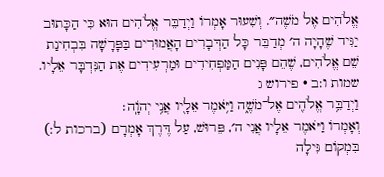אֱלֹהִים אֶל מֹשֶׁה״. וְשִׁעוּר אָמְרוֹ וַיְדַבֵּר אֱלֹהִים הוּא כִּי הַכָּתוּב יַגִּיד שֶׁהָיָה ה׳ מְדַבֵּר כָּל הַדְּבָרִים הָאֲמוּרִים בַּפָּרָשָׁה בִּבְחִינַת שֵׁם אֱלֹהִים, שֶׁהֵם פָּנִים הַמַּפְחִידִים וּמַרְעִידִים אֶת הַנִּדְבָּר אֵלָיו.
שמות ו:ב · פירוש ג
וַיְדַבֵּ֥ר אֱלֹהִ֖ים אֶל־מֹשֶׁ֑ה וַיֹּ֥אמֶר אֵלָ֖יו אֲנִ֥י יְהֹוָֽה׃
וְאָמְרוֹ וַיֹּאמֶר אֵלָיו אֲנִי ה׳, פֵּרוּשׁ, עַל דֶּרֶךְ אָמְרָם (ברכות ל:) בִּמְקוֹם גִּילָה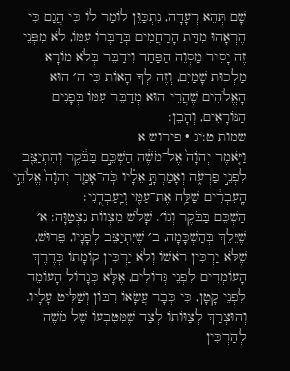שָׁם תְּהֵא רְעָדָה, נִתְכַּוֵּן לוֹמַר לוֹ כִּי הֲגַם כִּי הֶרְאָהוּ מִדַּת הָרַחֲמִים בְּדַבְּרוֹ עִמּוֹ, לֹא מִפְּנֵי זֶה יָסִיר מַסְוֵה הַפַּחַד וִידַבֵּר בְּלֹא מוֹרָא מַלְכוּת שָׁמַיִם, וְזֶה לְךָ הָאוֹת כִּי ה׳ הוּא הָאֱלֹהִים שֶׁהֲרֵי הוּא מְדַבֵּר עִמּוֹ בְּפָנִים הַנּוֹרָאִים, וְהָבֵן:
שמות ט:יג · פירוש א
וַיֹּ֤אמֶר יְהֹוָה֙ אֶל־מֹשֶׁ֔ה הַשְׁכֵּ֣ם בַּבֹּ֔קֶר וְהִתְיַצֵּ֖ב לִפְנֵ֣י פַרְעֹ֑ה וְאָמַרְתָּ֣ אֵלָ֗יו כֹּֽה־אָמַ֤ר יְהֹוָה֙ אֱלֹהֵ֣י הָֽעִבְרִ֔ים שַׁלַּ֥ח אֶת־עַמִּ֖י וְיַֽעַבְדֻֽנִי׃
הַשְׁכֵּם בַּבֹּקֶר וְגוֹ׳. שָׁלֹשׁ מִצְווֹת נִצְטַוָּה: א׳ שֶׁיֵּלֵךְ בְּהַשְׁכָּמָה, ב׳ שֶׁיִּתְיַצֵּב לְפָנָיו, פֵּרוּשׁ, שֶׁלֹּא יַרְכִּין רֹאשׁוֹ וְלֹא יַרְכִּין קוֹמָתוֹ כְּדֶרֶךְ הָעוֹמְדִים לִפְנֵי גְּדוֹלִים, אֶלָּא כְּגָדוֹל הָעוֹמֵד לִפְנֵי קָטָן, כִּי כְּבָר עֲשָׂאוֹ רִבּוֹן וְשַׁלִּיט עָלָיו. וְהוּצְרַךְ לְצַוּוֹתוֹ לְצַד שֶׁמִּטִּבְעוֹ שֶׁל מֹשֶׁה לְהַרְכִּין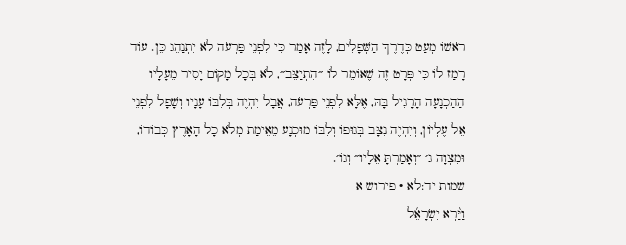רֹאשׁוֹ מְעַט כְּדֶרֶךְ הַשְּׁפָלִים, לָזֶה אָמַר כִּי לִפְנֵי פַּרְעֹה לֹא יִתְנַהֵג כֵּן. עוֹד רָמַז לוֹ כִּי פְּרָט זֶה שֶׁאוֹמֵר לוֹ ״הִתְיַצֵּב״, לֹא בְּכָל מָקוֹם יָסִיר מֵעָלָיו הַהַכְנָעָה הָרָגִיל בָּהּ, אֶלָּא לִפְנֵי פַּרְעֹה, אֲבָל יִהְיֶה בְּלִבּוֹ עָנָיו וְשָׁפָל לִפְנֵי אֵל עֶלְיוֹן, וְיִהְיֶה נִצָּב בְּגוּפוֹ וְלִבּוֹ מוּכְנָע מֵאֵימַת מְלֹא כָל הָאָרֶץ כְּבוֹדוֹ, וּמִצְוָה ג׳ ״וְאָמַרְתָּ אֵלָיו״ וְגוֹ׳.
שמות יד:לא · פירוש א
וַיַּ֨רְא יִשְׂרָאֵ֜ל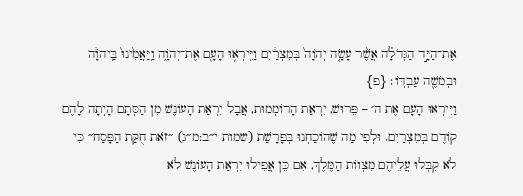אֶת־הַיָּ֣ד הַגְּדֹלָ֗ה אֲשֶׁ֨ר עָשָׂ֤ה יְהֹוָה֙ בְּמִצְרַ֔יִם וַיִּֽירְא֥וּ הָעָ֖ם אֶת־יְהֹוָ֑ה וַֽיַּאֲמִ֙ינוּ֙ בַּֽיהֹוָ֔ה וּבְמֹשֶׁ֖ה עַבְדּֽוֹ׃ {פ}
וַיִּירְאוּ הָעָם אֶת ה׳ – פֵּרוּשׁ, יִרְאַת הָרוֹמְמוּת, אֲבָל יִרְאַת הָעוֹנֶשׁ מִן הַסְּתָם הָיְתָה לָהֶם קוֹדֶם בְּמִצְרַיִם. וּלְפִי מַה שֶׁהוֹכַחְנוּ בְּפָרָשַׁת (שמות י״ב:מ״ג) ״זֹאת חֻקַּת הַפָּסַח״ כִּי לֹא קִבְּלוּ עֲלֵיהֶם מִצְווֹת הַמֶּלֶךְ, אִם כֵּן אֲפִילוּ יִרְאַת הָעוֹנֶשׁ לֹא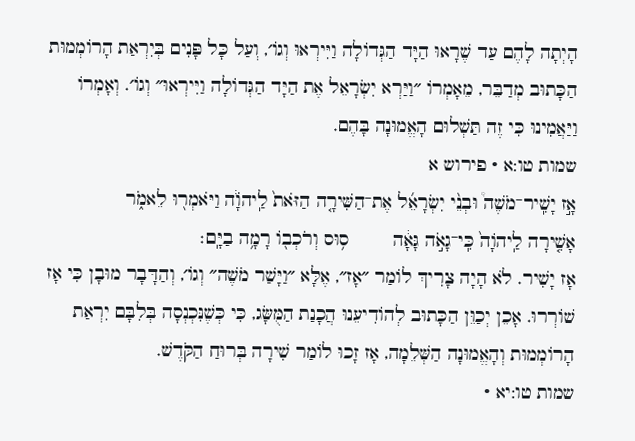הָיְתָה לָהֶם עַד שֶׁרָאוּ הַיָּד הַגְּדוֹלָה וַיִּירְאוּ וְגוֹ׳, וְעַל כָּל פָּנִים בְּיִרְאַת הָרוֹמְמוּת הַכָּתוּב מְדַבֵּר, מֵאָמְרוֹ ״וַיַּרְא יִשְׂרָאֵל אֶת הַיָּד הַגְּדוֹלָה וַיִּירְאוּ״ וְגוֹ׳. וְאָמְרוֹ וַיַּאֲמִינוּ כִּי זֶה תַּשְׁלוּם הָאֱמוּנָה בָּהֶם.
שמות טו:א · פירוש א
אָ֣ז יָשִֽׁיר־מֹשֶׁה֩ וּבְנֵ֨י יִשְׂרָאֵ֜ל אֶת־הַשִּׁירָ֤ה הַזֹּאת֙ לַֽיהֹוָ֔ה וַיֹּאמְר֖וּ לֵאמֹ֑ר        אָשִׁ֤ירָה לַֽיהֹוָה֙ כִּֽי־גָאֹ֣ה גָּאָ֔ה        ס֥וּס וְרֹכְב֖וֹ רָמָ֥ה בַיָּֽם׃
אָז יָשִׁיר. לֹא הָיָה צָרִיךְ לוֹמַר ״אָז״, אֶלָּא ״וַיָּשַׁר מֹשֶׁה״ וְגוֹ׳, וְהַדָּבָר מוּבָן כִּי אָז שׁוֹרְרוּ. אָכֵן יְכַוֵּן הַכָּתוּב לְהוֹדִיעֵנוּ הֲכָנַת הַמֻּשָּׂג, כִּי כְּשֶׁנִּכְנְסָה בְּלִבָּם יִרְאַת הָרוֹמְמוּת וְהָאֱמוּנָה הַשְּׁלֵמָה, אָז זָכוּ לוֹמַר שִׁירָה בְּרוּחַ הַקֹּדֶשׁ.
שמות טו:יא ·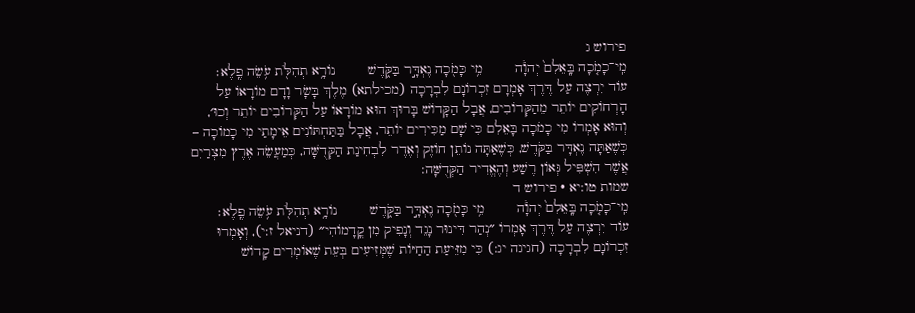פירוש ג
מִֽי־כָמֹ֤כָה בָּֽאֵלִם֙ יְהֹוָ֔ה        מִ֥י כָּמֹ֖כָה נֶאְדָּ֣ר בַּקֹּ֑דֶשׁ        נוֹרָ֥א תְהִלֹּ֖ת עֹ֥שֵׂה פֶֽלֶא׃
עוֹד יִרְצֶה עַל דֶּרֶךְ אָמְרָם זִכְרוֹנָם לִבְרָכָה (מכילתא) מֶלֶךְ בָּשָׂר וָדָם מוֹרָאוֹ עַל הָרְחוֹקִים יוֹתֵר מֵהַקְּרוֹבִים, אֲבָל הַקָּדוֹשׁ בָּרוּךְ הוּא מוֹרָאוֹ עַל הַקְּרוֹבִים יוֹתֵר וְכוּ׳, וְהוּא אָמְרוֹ מִי כָמֹכָה בָּאֵלִם כִּי שָׁם מַכִּירִים יוֹתֵר, אֲבָל בַּתַּחְתּוֹנִים אֵימָתַי מִי כָמוֹכָה – כְּשֶׁאַתָּה נֶאְדָּר בַּקֹּדֶשׁ, כְּשֶׁאַתָּה נוֹתֵן חוֹזֶק וְאֶדֶר לִבְחִינַת הַקְּדֻשָּׁה, כְּמַעֲשֵׂה אֶרֶץ מִצְרַיִם אֲשֶׁר הִשְׁפִּיל גְּאוֹן רֶשַׁע וְהֶאֱדִיר הַקְּדֻשָּׁה:
שמות טו:יא · פירוש ד
מִֽי־כָמֹ֤כָה בָּֽאֵלִם֙ יְהֹוָ֔ה        מִ֥י כָּמֹ֖כָה נֶאְדָּ֣ר בַּקֹּ֑דֶשׁ        נוֹרָ֥א תְהִלֹּ֖ת עֹ֥שֵׂה פֶֽלֶא׃
עוֹד יִרְצֶה עַל דֶּרֶךְ אָמְרוֹ ״נְהַר דִּינוּר נָגֵד וְנָפִיק מִן קֳדָמוֹהִי״ (דניאל ז:י), וְאָמְרוּ זִכְרוֹנָם לִבְרָכָה (חגיגה יג:) כִּי מִזֵּיעַת הַחַיּוֹת שֶׁמְּזִיעִים בְּעֵת שֶׁאוֹמְרִים קָדוֹשׁ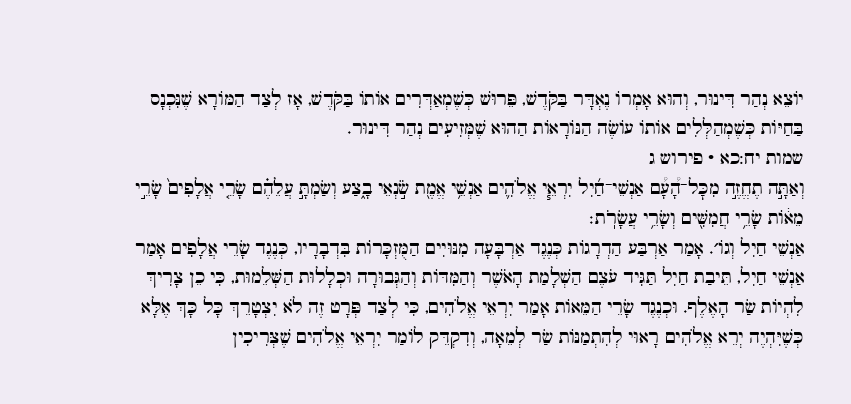יוֹצֵא נְהַר דִּינוּר, וְהוּא אָמְרוֹ נֶאְדָּר בַּקֹּדֶשׁ, פֵּרוּשׁ כְּשֶׁמְאַדְּרִים אוֹתוֹ בַּקֹּדֶשׁ, אָז לְצַד הַמּוֹרָא שֶׁנִּכְנָס בַּחַיּוֹת כְּשֶׁמְהַלְּלִים אוֹתוֹ עוֹשֶׂה הַנּוֹרָאוֹת הַהוּא שֶׁמְּזִיעִים נְהַר דִּינוּר.
שמות יח:כא · פירוש ג
וְאַתָּ֣ה תֶחֱזֶ֣ה מִכׇּל־הָ֠עָ֠ם אַנְשֵׁי־חַ֜יִל יִרְאֵ֧י אֱלֹהִ֛ים אַנְשֵׁ֥י אֱמֶ֖ת שֹׂ֣נְאֵי בָ֑צַע וְשַׂמְתָּ֣ עֲלֵהֶ֗ם שָׂרֵ֤י אֲלָפִים֙ שָׂרֵ֣י מֵא֔וֹת שָׂרֵ֥י חֲמִשִּׁ֖ים וְשָׂרֵ֥י עֲשָׂרֹֽת׃
אַנְשֵׁי חַיִל וְגוֹ׳. אָמַר אַרְבַּע הַדְרָגוֹת כְּנֶגֶד אַרְבָּעָה מִנּוּיִים הַמֻּזְכָּרוֹת בִּדְבָרָיו, כְּנֶגֶד שָׂרֵי אֲלָפִים אָמַר אַנְשֵׁי חַיִל, תֵּיבַת חַיִל תַּגִּיד עֹצֶם הַשְׁלָמַת הָאֹשֶׁר וְהַמִּדּוֹת וְהַגְּבוּרָה וּכְלָלוּת הַשְּׁלֵמוּת, כִּי כֵן צָרִיךְ לִהְיוֹת שַׂר הָאֶלֶף. וּכְנֶגֶד שָׂרֵי הַמֵּאוֹת אָמַר יִרְאֵי אֱלֹהִים, כִּי לְצַד פְּרָט זֶה לֹא יִצְטָרֵךְ כָּל כָּךְ אֶלָּא כְּשֶׁיִּהְיֶה יְרֵא אֱלֹהִים רָאוּי לְהִתְמַנּוֹת שַׂר לְמֵאָה, וְדִקְדֵּק לוֹמַר יִרְאֵי אֱלֹהִים שֶׁצְּרִיכִין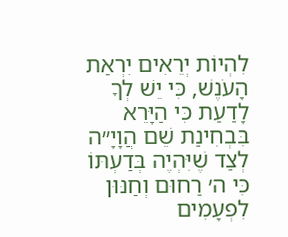לִהְיוֹת יְרֵאִים יִרְאַת הָעֹנֶשׁ, כִּי יֵשׁ לְךָ לָדַעַת כִּי הַיָּרֵא בִּבְחִינַת שֵׁם הֲוָיָ״ה לְצַד שֶׁיִּהְיֶה בְּדַעְתּוֹ כִּי ה׳ רַחוּם וְחַנּוּן לִפְעָמִים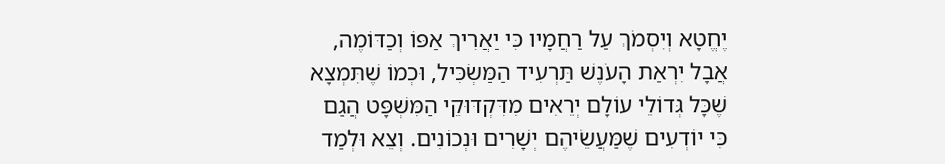יֶחֱטָא וְיִסְמֹךְ עַל רַחֲמָיו כִּי יַאֲרִיךְ אַפּוֹ וְכַדּוֹמֶה, אֲבָל יִרְאַת הָעֹנֶשׁ תַּרְעִיד הַמַּשְׂכִּיל, וּכְמוֹ שֶׁתִּמְצָא שֶׁכָּל גְּדוֹלֵי עוֹלָם יְרֵאִים מִדִּקְדּוּקֵי הַמִּשְׁפָּט הֲגַם כִּי יוֹדְעִים שֶׁמַּעֲשֵׂיהֶם יְשָׁרִים וּנְכוֹנִים. וְצֵא וּלְמַד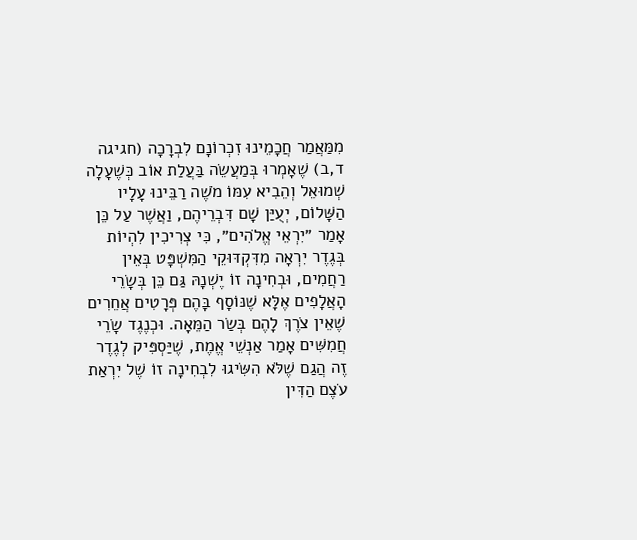מִמַּאֲמַר חֲכָמֵינוּ זִכְרוֹנָם לִבְרָכָה (חגיגה ד,ב) שֶׁאָמְרוּ בְּמַעֲשֵׂה בַּעֲלַת אוֹב כְּשֶׁעָלָה שְׁמוּאֵל וְהֵבִיא עִמּוֹ מֹשֶׁה רַבֵּינוּ עָלָיו הַשָּׁלוֹם, יְעֻיַּן שָׁם דִּבְרֵיהֶם, וַאֲשֶׁר עַל כֵּן אָמַר ״יִרְאֵי אֱלֹהִים״, כִּי צְרִיכִין לִהְיוֹת בְּגֶדֶר יִרְאָה מִדִּקְדּוּקֵי הַמִּשְׁפָּט בְּאֵין רַחֲמִים, וּבְחִינָה זוֹ יֶשְׁנָהּ גַּם כֵּן בְּשָׂרֵי הָאֲלָפִים אֶלָּא שֶׁנּוֹסָף בָּהֶם פְּרָטִים אֲחֵרִים שֶׁאֵין צֹרֶךְ לָהֶם בְּשַׂר הַמֵּאָה. וּכְנֶגֶד שָׂרֵי חֲמִשִּׁים אָמַר אַנְשֵׁי אֱמֶת, שֶׁיַּסְפִּיק לְגֶדֶר זֶה הֲגַם שֶׁלֹּא הִשִּׂיגוּ לִבְחִינָה זוֹ שֶׁל יִרְאַת עֹצֶם הַדִּין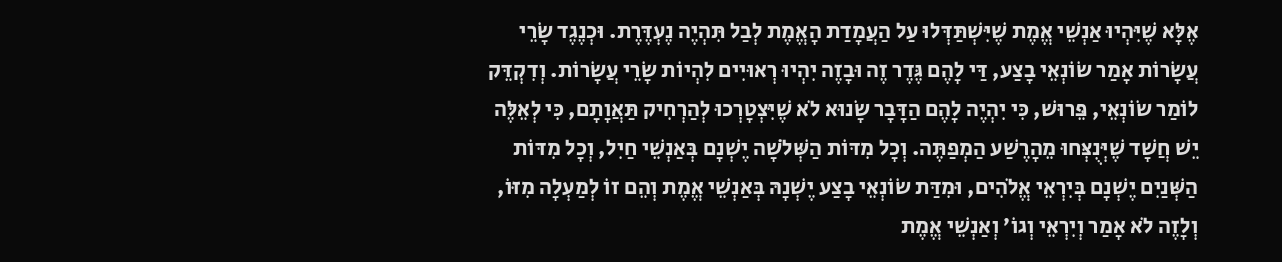אֶלָּא שֶׁיִּהְיוּ אַנְשֵׁי אֱמֶת שֶׁיִּשְׁתַּדְּלוּ עַל הַעֲמָדַת הָאֱמֶת לְבַל תִּהְיֶה נֶעְדֶּרֶת. וּכְנֶגֶד שָׂרֵי עֲשָׂרוֹת אָמַר שׂוֹנְאֵי בָצַע, דַּי לָהֶם גֶּדֶר זֶה וּבָזֶה יִהְיוּ רְאוּיִים לִהְיוֹת שָׂרֵי עֲשָׂרוֹת. וְדִקְדֵּק לוֹמַר שׂוֹנְאֵי, פֵּרוּשׁ, כִּי יִהְיֶה לָהֶם הַדָּבָר שָׂנוּא לֹא שֶׁיִּצְטָרְכוּ לְהַרְחִיק תַּאֲוָתָם, כִּי לְאֵלֶּה יֵשׁ חֲשָׁד שֶׁיְּנֻצְּחוּ מֵהָרֶשַׁע הַמְפַתֶּה. וְכָל מִדּוֹת הַשְּׁלֹשָׁה יֶשְׁנָם בְּאַנְשֵׁי חַיִל, וְכָל מִדּוֹת הַשְּׁנַיִם יֶשְׁנָם בְּיִרְאֵי אֱלֹהִים, וּמִדַּת שׂוֹנְאֵי בָצַע יֶשְׁנָהּ בְּאַנְשֵׁי אֱמֶת וְהֵם זוֹ לְמַעְלָה מִזּוֹ, וְלָזֶה לֹא אָמַר וְיִרְאֵי וְגוֹ׳ וְאַנְשֵׁי אֱמֶת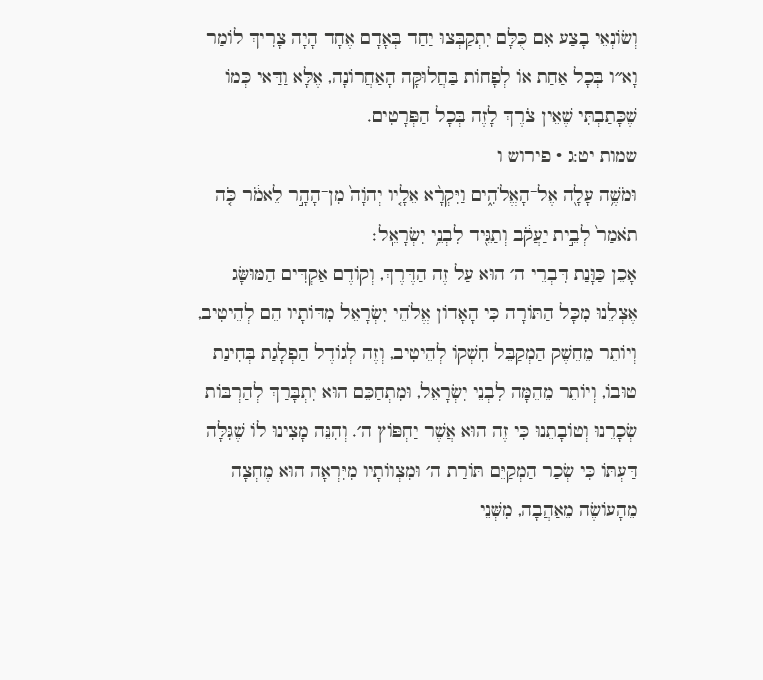וְשׂוֹנְאֵי בָצַע אִם כֻּלָּם יִתְקַבְּצוּ יַחַד בְּאָדָם אֶחָד הָיָה צָרִיךְ לוֹמַר וָא״ו בְּכָל אַחַת אוֹ לְפָחוֹת בַּחֲלוּקָּה הָאַחֲרוֹנָה, אֶלָּא וַדַּאי כְּמוֹ שֶׁכָּתַבְתִּי שֶׁאֵין צֹרֶךְ לָזֶה בְּכָל הַפְּרָטִים.
שמות יט:ג · פירוש ו
וּמֹשֶׁ֥ה עָלָ֖ה אֶל־הָאֱלֹהִ֑ים וַיִּקְרָ֨א אֵלָ֤יו יְהֹוָה֙ מִן־הָהָ֣ר לֵאמֹ֔ר כֹּ֤ה תֹאמַר֙ לְבֵ֣ית יַעֲקֹ֔ב וְתַגֵּ֖יד לִבְנֵ֥י יִשְׂרָאֵֽל׃
אָכֵן כַּוָּנַת דִּבְרֵי ה׳ הוּא עַל זֶה הַדֶּרֶךְ, וְקוֹדֶם אַקְדִּים הַמּוּשָּׂג אֶצְלֵנוּ מִכָּל הַתּוֹרָה כִּי הָאָדוֹן אֱלֹהֵי יִשְׂרָאֵל מִדּוֹתָיו הֵם לְהֵיטִיב, וְיוֹתֵר מֵחֵשֶׁק הַמְקַבֵּל חִשְׁקוֹ לְהֵיטִיב, וְזֶה לְגוֹדֶל הַפְלָגַת בְּחִינַת טוּבוֹ, וְיוֹתֵר מֵהֵמָּה לִבְנֵי יִשְׂרָאֵל, וּמִתְחַכֵּם הוּא יִתְבָּרַךְ לְהַרְבּוֹת שְׂכָרֵנוּ וְטוֹבָתֵנוּ כִּי זֶה הוּא אֲשֶׁר יַחְפּוֹץ ה׳. וְהִנֵּה מָצִינוּ לוֹ שֶׁגִּלָּה דַּעְתּוֹ כִּי שְׂכַר הַמְקַיֵּם תּוֹרַת ה׳ וּמִצְווֹתָיו מִיִּרְאָה הוּא מֶחְצָה מֵהָעוֹשֶׂה מֵאַהֲבָה, מִשְּׁנֵי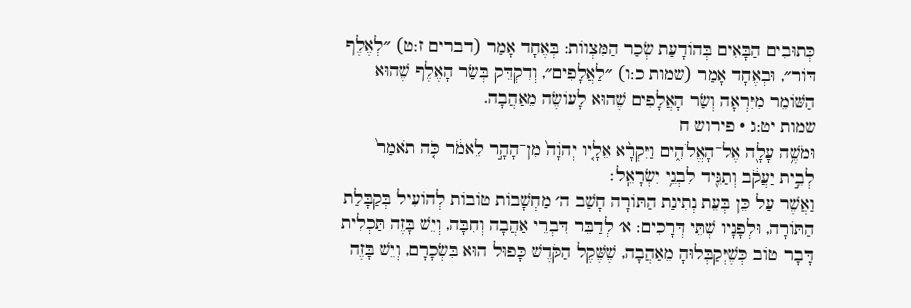כְּתוּבִים הַבָּאִים בְּהוֹדָעַת שְׂכַר הַמִּצְווֹת: בְּאֶחָד אָמַר (דברים ז:ט) ״לְאֶלֶף דּוֹר״, וּבְאֶחָד אָמַר (שמות כ:ו) ״לַאֲלָפִים״, וְדִקְדֵּק בְּשַׂר הָאֶלֶף שֶׁהוּא הַשּׁוֹמֵר מִיִּרְאָה וְשַׂר הָאֲלָפִים שֶׁהוּא לָעוֹשֶׂה מֵאַהֲבָה.
שמות יט:ג · פירוש ח
וּמֹשֶׁ֥ה עָלָ֖ה אֶל־הָאֱלֹהִ֑ים וַיִּקְרָ֨א אֵלָ֤יו יְהֹוָה֙ מִן־הָהָ֣ר לֵאמֹ֔ר כֹּ֤ה תֹאמַר֙ לְבֵ֣ית יַעֲקֹ֔ב וְתַגֵּ֖יד לִבְנֵ֥י יִשְׂרָאֵֽל׃
וַאֲשֶׁר עַל כֵּן בְּעֵת נְתִינַת הַתּוֹרָה חָשַׁב ה׳ מַחְשָׁבוֹת טוֹבוֹת לְהוֹעִיל בְּקַבָּלַת הַתּוֹרָה, וּלְפָנָיו שְׁתֵּי דְּרָכִים: א׳ לְדַבֵּר דִּבְרֵי אַהֲבָה וְחִבָּה, וְיֵשׁ בָּזֶה תַּכְלִית דָּבָר טוֹב כְּשֶׁיְּקַבְּלוּהָ מֵאַהֲבָה, שֶׁשֶּׁקֶל הַקֹּדֶשׁ כָּפוּל הוּא בִּשְׂכָרָם, וְיֵשׁ בָּזֶה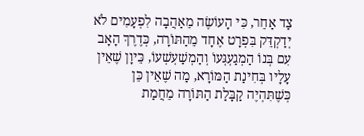צַד אַחֵר, כִּי הָעוֹשֶׂה מֵאַהֲבָה לִפְעָמִים לֹא יְדַקְדֵּק בִּפְרָט אֶחָד מֵהַתּוֹרָה, כְּדֶרֶךְ הָאָב עִם בְּנוֹ הַמְגַעְגְּעוֹ וְהַמְשַׁעְשְׁעוֹ, כֵּיוָן שֶׁאֵין עָלָיו בְּחִינַת הַמּוֹרָא, מַה שֶׁאֵין כֵּן כְּשֶׁתִּהְיֶה קַבָּלַת הַתּוֹרָה מֵחֲמַת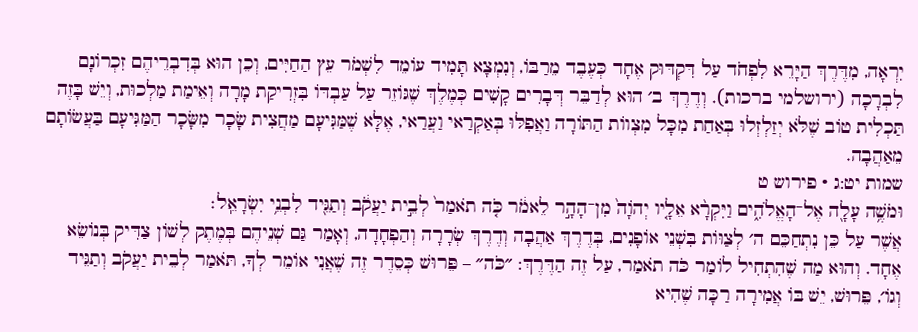יִרְאָה, מִדֶּרֶךְ הַיָּרֵא לִפְחֹד עַל דִּקְדּוּק אֶחָד כְּעֶבֶד מֵרַבּוֹ, וְנִמְצָא תָּמִיד עוֹמֵד לִשְׁמֹר עֵץ הַחַיִּים, וְכֵן הוּא בְּדִבְרֵיהֶם זִכְרוֹנָם לִבְרָכָה (ירושלמי ברכות). וְדֶרֶךְ ב׳ הוּא לְדַבֵּר דְּבָרִים קָשִׁים כְּמֶלֶךְ שֶׁגּוֹזֵר עַל עַבְדּוֹ בִּזְרִיקַת מָרָה וְאֵימַת מַלְכוּת, וְיֵשׁ בָּזֶה תַּכְלִית טוֹב שֶׁלֹּא יְזַלְזְלוּ בְּאַחַת מִכָּל מִצְווֹת הַתּוֹרָה וַאֲפִלּוּ בְּאַקְרַאי וַעֲרַאי, אֶלָּא שֶׁמַּגִּיעָם מַחֲצִית שָׂכָר מִשָּׂכָר הַמַּגִּיעָם בַּעֲשׂוֹתָם מֵאַהֲבָה.
שמות יט:ג · פירוש ט
וּמֹשֶׁ֥ה עָלָ֖ה אֶל־הָאֱלֹהִ֑ים וַיִּקְרָ֨א אֵלָ֤יו יְהֹוָה֙ מִן־הָהָ֣ר לֵאמֹ֔ר כֹּ֤ה תֹאמַר֙ לְבֵ֣ית יַעֲקֹ֔ב וְתַגֵּ֖יד לִבְנֵ֥י יִשְׂרָאֵֽל׃
אֲשֶׁר עַל כֵּן נִתְחַכֵּם ה׳ לְצַוּוֹת בִּשְׁנֵי אוֹפָנִים, בְּדֶרֶךְ אַהֲבָה וְדֶרֶךְ שְׂרָרָה וְהַפְחָדָה, וְאָמַר גַּם שְׁנֵיהֶם בְּמֶתֶק לְשׁוֹן צַדִּיק בְּנוֹשֵׂא אֶחָד. וְהוּא מַה שֶׁהִתְחִיל לוֹמַר כֹּה תֹאמַר, עַל זֶה הַדֶּרֶךְ: ״כֹּה״ – פֵּרוּשׁ כְּסֵדֶר זֶה שֶׁאֲנִי אוֹמֵר לְךָ, תֹּאמַר לְבֵית יַעֲקֹב וְתַגֵּיד וְגוֹ׳, פֵּרוּשׁ, יֵשׁ בּוֹ אֲמִירָה רַכָּה שֶׁהִיא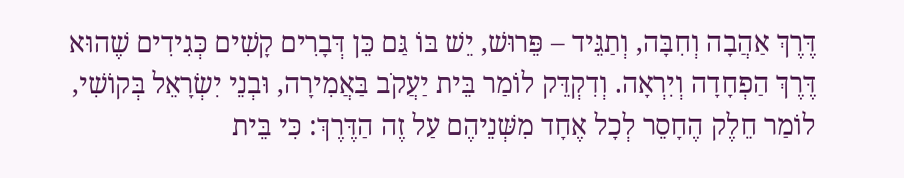דֶּרֶךְ אַהֲבָה וְחִבָּה, וְתַגֵּיד – פֵּרוּשׁ, יֵשׁ בּוֹ גַּם כֵּן דְּבָרִים קָשִׁים כְּגִידִים שֶׁהוּא דֶּרֶךְ הַפְחָדָה וְיִרְאָה. וְדִקְדֵּק לוֹמַר בֵּית יַעֲקֹב בַּאֲמִירָה, וּבְנֵי יִשְׂרָאֵל בְּקוֹשִׁי, לוֹמַר חֵלֶק הֶחָסֵר לְכָל אֶחָד מִשְּׁנֵיהֶם עַל זֶה הַדֶּרֶךְ: כִּי בֵּית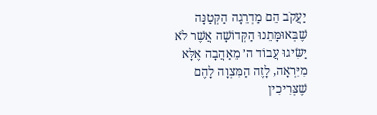יַעֲקֹב הֵם מַדְרֵגָה הַקְּטַנָּה שֶׁבְּאוּמָּתֵנוּ הַקְּדוֹשָׁה אֲשֶׁר לֹא יַשִּׂיגוּ עֲבוֹד ה׳ מֵאַהֲבָה אֶלָּא מִיִּרְאָה, לָזֶה הַמִּצְוָה לָהֶם שֶׁצְּרִיכִין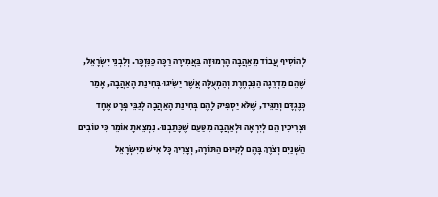לְהוֹסִיף עֲבוֹד מֵאַהֲבָה הָרְמוּזָה בַּאֲמִירָה רַכָּה כַּנִּזְכָּר. וְלִבְנֵי יִשְׂרָאֵל, שֶׁהֵם מַדְרֵגָה הַנִּבְחֶרֶת וְהַמְעֻלָּה אֲשֶׁר יַשִּׂיגוּ בְּחִינַת הָאַהֲבָה, אָמַר כְּנֶגְדָּם וְתַגֵּיד, שֶׁלֹּא יַסְפִּיק לָהֶם בְּחִינַת הָאַהֲבָה לְגַבֵּי פְּרָט אֶחָד וּצְרִיכִין הֵם לְיִרְאָה וּלְאַהֲבָה מִטַּעַם שֶׁכָּתַבְנוּ. נִמְצֵאתָ אוֹמֵר כִּי טוֹבִים הַשְּׁנַיִם וְצֹרֶךְ בָּהֶם לְקִיּוּם הַתּוֹרָה, וְצָרִיךְ כָּל אִישׁ מִיִּשְׂרָאֵל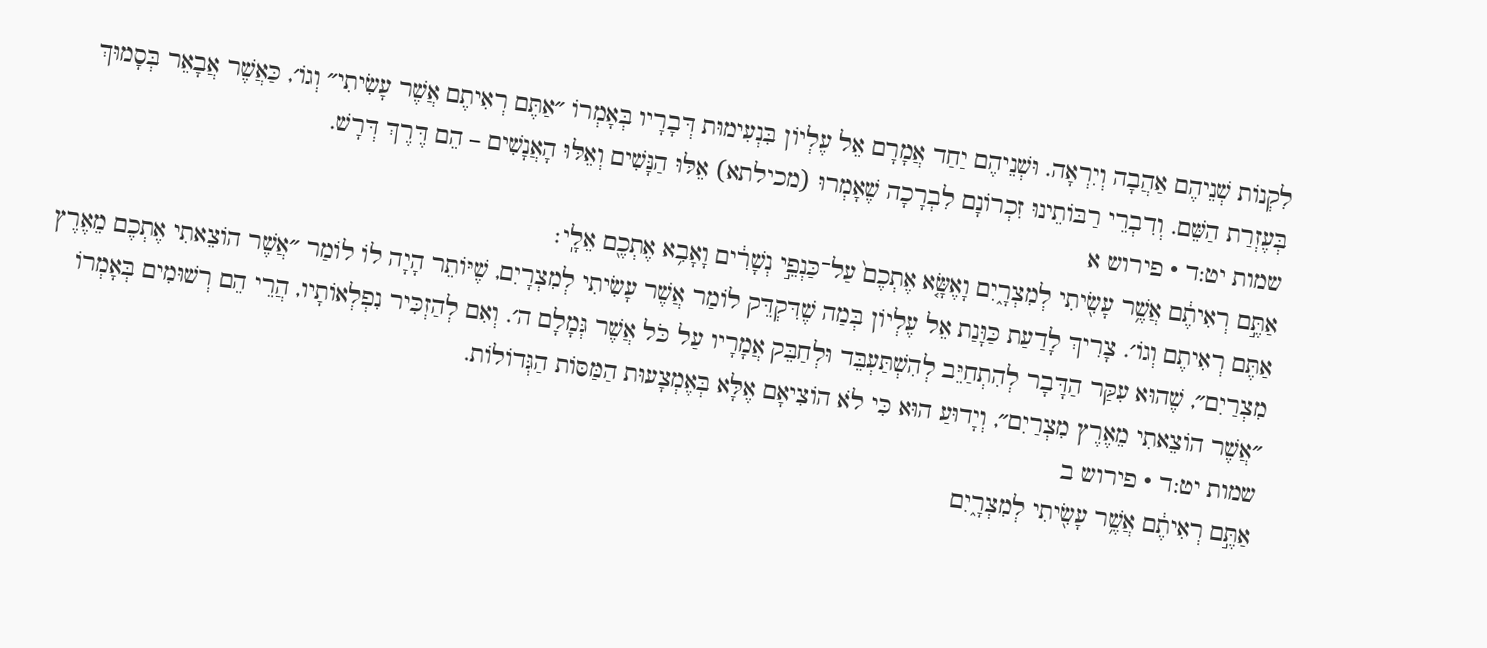לִקְנוֹת שְׁנֵיהֶם אַהֲבָה וְיִרְאָה. וּשְׁנֵיהֶם יַחַד אֲמָרָם אֵל עֶלְיוֹן בִּנְעִימוּת דְּבָרָיו בְּאָמְרוֹ ״אַתֶּם רְאִיתֶם אֲשֶׁר עָשִׂיתִי״ וְגוֹ׳, כַּאֲשֶׁר אֲבָאֵר בְּסָמוּךְ בְּעֶזְרַת הַשֵּׁם. וְדִבְרֵי רַבּוֹתֵינוּ זִכְרוֹנָם לִבְרָכָה שֶׁאָמְרוּ (מכילתא) אֵלּוּ הַנָּשִׁים וְאֵלּוּ הָאֲנָשִׁים – הֵם דֶּרֶךְ דְּרָשׁ.
שמות יט:ד · פירוש א
אַתֶּ֣ם רְאִיתֶ֔ם אֲשֶׁ֥ר עָשִׂ֖יתִי לְמִצְרָ֑יִם וָאֶשָּׂ֤א אֶתְכֶם֙ עַל־כַּנְפֵ֣י נְשָׁרִ֔ים וָאָבִ֥א אֶתְכֶ֖ם אֵלָֽי׃
אַתֶּם רְאִיתֶם וְגוֹ׳. צָרִיךְ לָדַעַת כַּוָּנַת אֵל עֶלְיוֹן בְּמַה שֶׁדִּקְדֵּק לוֹמַר אֲשֶׁר עָשִׂיתִי לְמִצְרָיִם, שֶׁיּוֹתֵר הָיָה לוֹ לוֹמַר ״אֲשֶׁר הוֹצֵאתִי אֶתְכֶם מֵאֶרֶץ מִצְרַיִם״, שֶׁהוּא עִקַּר הַדָּבָר לְהִתְחַיֵּב לְהִשְׁתַּעְבֵּד וּלְחַבֵּק אֲמָרָיו עַל כֹּל אֲשֶׁר גְּמָלָם ה׳. וְאִם לְהַזְכִּיר נִפְלְאוֹתָיו, הֲרֵי הֵם רְשׁוּמִים בְּאָמְרוֹ ״אֲשֶׁר הוֹצֵאתִי מֵאֶרֶץ מִצְרַיִם״, וְיָדוּעַ הוּא כִּי לֹא הוֹצִיאָם אֶלָּא בְּאֶמְצָעוּת הַמַּסּוֹת הַגְּדוֹלוֹת.
שמות יט:ד · פירוש ב
אַתֶּ֣ם רְאִיתֶ֔ם אֲשֶׁ֥ר עָשִׂ֖יתִי לְמִצְרָ֑יִם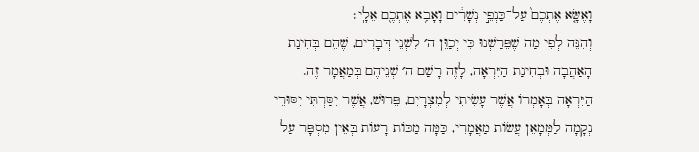וָאֶשָּׂ֤א אֶתְכֶם֙ עַל־כַּנְפֵ֣י נְשָׁרִ֔ים וָאָבִ֥א אֶתְכֶ֖ם אֵלָֽי׃
וְהִנֵּה לְפִי מַה שֶׁפֵּרַשְׁנוּ כִּי יְכַוֵּן ה׳ לִשְׁנֵי דְּבָרִים, שֶׁהֵם בְּחִינַת הָאַהֲבָה וּבְחִינַת הַיִּרְאָה, לָזֶה רָשַׁם ה׳ שְׁנֵיהֶם בְּמַאֲמָר זֶה. הַיִּרְאָה בְּאָמְרוֹ אֲשֶׁר עָשִׂיתִי לְמִצְרָיִם, פֵּרוּשׁ, אֲשֶׁר יִסַּרְתִּי יִסּוּרֵי נְקָמָה לַמְּמָאֵן עֲשׂוֹת מַאֲמָרִי, כַּמָּה מַכּוֹת רָעוֹת בְּאֵין מִסְפָּר עַל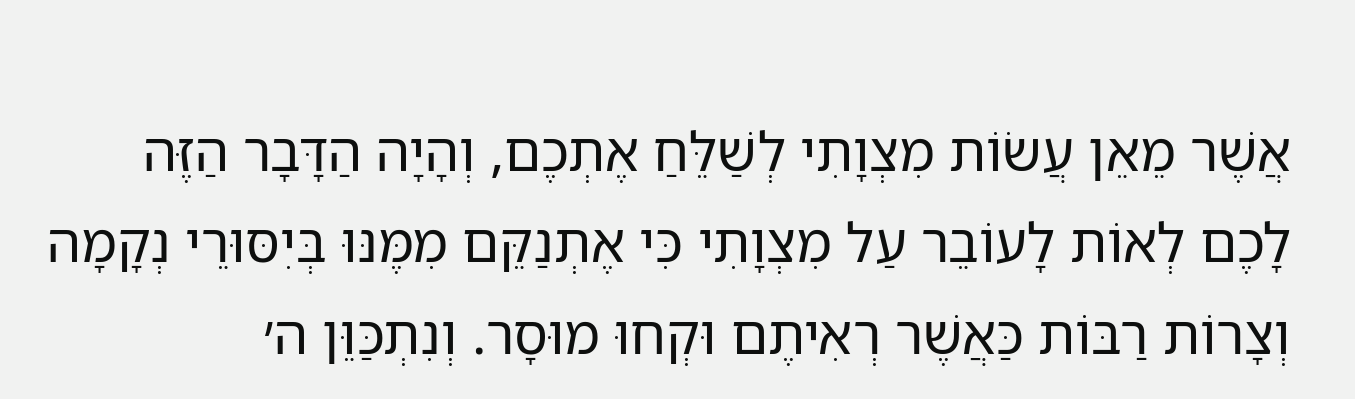אֲשֶׁר מֵאֵן עֲשׂוֹת מִצְוָתִי לְשַׁלֵּחַ אֶתְכֶם, וְהָיָה הַדָּבָר הַזֶּה לָכֶם לְאוֹת לָעוֹבֵר עַל מִצְוָתִי כִּי אֶתְנַקֵּם מִמֶּנּוּ בְּיִסּוּרֵי נְקָמָה וְצָרוֹת רַבּוֹת כַּאֲשֶׁר רְאִיתֶם וּקְחוּ מוּסָר. וְנִתְכַּוֵּן ה׳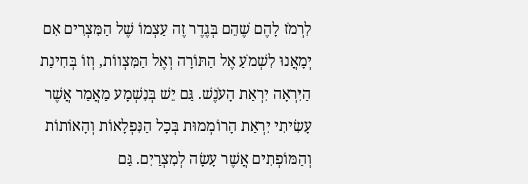לִרְמֹז לָהֶם שֶׁהֵם בְּגֶדֶר זֶה עַצְמוֹ שֶׁל הַמִּצְרִים אִם יְמָאֲנוּ לִשְׁמֹעַ אֶל הַתּוֹרָה וְאֶל הַמִּצְווֹת, וְזוֹ בְּחִינַת הַיִּרְאָה יִרְאַת הָעֹנֶשׁ. גַּם יֵשׁ בְּנִשְׁמָע מַאֲמַר אֲשֶׁר עָשִׂיתִי יִרְאַת הָרוֹמְמוּת בְּכָל הַנִּפְלָאוֹת וְהָאוֹתוֹת וְהַמּוֹפְתִים אֲשֶׁר עָשָׂה לְמִצְרַיִם. גַּם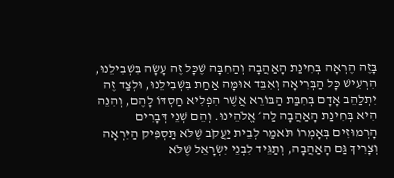בָּזֶה הֶרְאָה בְּחִינַת הָאַהֲבָה וְהַחִבָּה שֶׁכָּל זֶה עָשָׂה בִּשְׁבִילֵנוּ, הִרְעִישׁ כָּל הַבְּרִיאָה וְאִבֵּד אוּמָּה אַחַת בִּשְׁבִילֵנוּ, וּלְצַד זֶה יִתְלַהֵב אָדָם בְּחִבַּת הַבּוֹרֵא אֲשֶׁר הִפְלִיא חַסְדּוֹ לָהֶם, וְהִנֵּה הִיא בְּחִינַת הָאַהֲבָה לַה׳ אֱלֹהֵינוּ. וְהֵם שְׁנֵי דְּבָרִים הָרְמוּזִים בְּאָמְרוֹ תֹּאמַר לְבֵית יַעֲקֹב שֶׁלֹּא תַּסְפִּיק הַיִּרְאָה וְצָרִיךְ גַּם הָאַהֲבָה, וְתַגֵּיד לִבְנֵי יִשְׂרָאֵל שֶׁלֹּא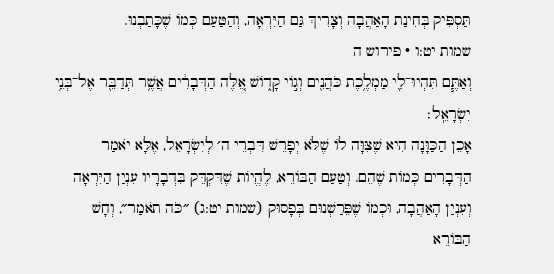תַּסְפִּיק בְּחִינַת הָאַהֲבָה וְצָרִיךְ גַּם הַיִּרְאָה, וְהַטַּעַם כְּמוֹ שֶׁכָּתַבְנוּ.
שמות יט:ו · פירוש ה
וְאַתֶּ֧ם תִּהְיוּ־לִ֛י מַמְלֶ֥כֶת כֹּהֲנִ֖ים וְג֣וֹי קָד֑וֹשׁ אֵ֚לֶּה הַדְּבָרִ֔ים אֲשֶׁ֥ר תְּדַבֵּ֖ר אֶל־בְּנֵ֥י יִשְׂרָאֵֽל׃
אָכֵן הַכַּוָּנָה הִיא שֶׁצִּוָּה לוֹ שֶׁלֹּא יְפָרֵשׁ דִּבְרֵי ה׳ לְיִשְׂרָאֵל, אֶלָּא יֹאמַר הַדְּבָרִים כְּמוֹת שֶׁהֵם. וְטַעַם הַבּוֹרֵא, לֶהֱיוֹת שֶׁדִּקְדֵּק בִּדְבָרָיו עִנְיַן הַיִּרְאָה וְעִנְיַן הָאַהֲבָה, וּכְמוֹ שֶׁפֵּרַשְׁנוּם בְּפָסוּק (שמות יט:ג) ״כֹּה תֹאמַר״, וְחָשׁ הַבּוֹרֵא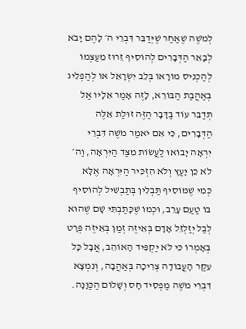לְמֹשֶׁה שֶׁאַחַר שֶׁיְּדַבֵּר דִּבְרֵי ה׳ לָהֶם יָבֹא לְבָאֵר הַדְּבָרִים לְהוֹסִיף זֵרוּז מֵעַצְמוֹ לְהַכְנִיס מוֹרָאוֹ בְּלֵב יִשְׂרָאֵל אוֹ לְהַפְלִיג בְּאַהֲבַת הַבּוֹרֵא, לָזֶה אָמַר אֵלָיו אַל תְּדַבֵּר עוֹד בַּדָּבָר הַזֶּה זוּלַת אֵלֶּה הַדְּבָרִים, כִּי אִם יֹאמַר מֹשֶׁה דִּבְרֵי יִרְאָה יָבוֹאוּ לַעֲשׂוֹת מִצַּד הַיִּרְאָה, וַה׳ לֹא כֵן יָעַץ וְלֹא הִזְכִּיר הַיִּרְאָה אֶלָּא כְּמִי שֶׁמּוֹסִיף תַּבְלִין בְּתַבְשִׁיל לְהוֹסִיף בּוֹ טַעַם עָרֵב, וּכְמוֹ שֶׁכָּתַבְתִּי שָׁם שֶׁהוּא לְבַל יְזַלְזֵל אָדָם בְּאֵיזֶה זְמַן בְּאֵיזֶה פְּרָט בְּאָמְרוֹ כִּי לֹא יַקְפִּיד הָאוֹהֵב, אֲבָל כָּל עִקַּר הָעֲבוֹדָה צְרִיכָה בְּאַהֲבָה, וְנִמְצָא דִּבְרֵי מֹשֶׁה מַפְסִיד חָס וְשָׁלוֹם הַכַּוָּנָה.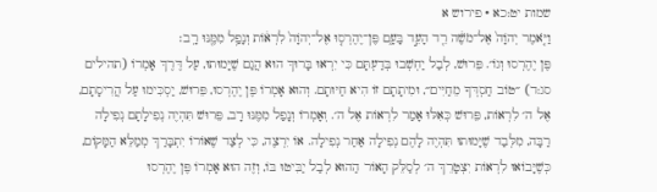שמות יט:כא · פירוש א
וַיֹּ֤אמֶר יְהֹוָה֙ אֶל־מֹשֶׁ֔ה רֵ֖ד הָעֵ֣ד בָּעָ֑ם פֶּן־יֶהֶרְס֤וּ אֶל־יְהֹוָה֙ לִרְא֔וֹת וְנָפַ֥ל מִמֶּ֖נּוּ רָֽב׃
פֶּן יֶהֶרְסוּ וְגוֹ׳. פֵּרוּשׁ, לְבַל יַחְשְׁבוּ בְּדַעְתָּם כִּי יִרְאוּ בָּרוּךְ הוּא הֲגַם שֶׁיָּמוּתוּ, עַל דֶּרֶךְ אָמְרוֹ (תהילים סג:ד) ״טוֹב חַסְדְּךָ מֵחַיִּים״, וּמִיתָתָם זוֹ הִיא חַיּוּתָם. וְהוּא אָמְרוֹ פֶּן יֶהֶרְסוּ, פֵּרוּשׁ, יַסְכִּימוּ עַל הֲרִיסָתָם, אֶל ה׳ לִרְאוֹת, פֵּרוּשׁ כְּאִלּוּ אָמַר לִרְאוֹת אֶל ה׳. וְאָמְרוֹ וְנָפַל מִמֶּנּוּ רָב, פֵּרוּשׁ תִּהְיֶה נְפִילָתָם נְפִילָה רַבָּה, מִלְּבַד שֶׁיָּמוּתוּ תִּהְיֶה לָהֶם נְפִילָה אַחַר נְפִילָה. אוֹ יִרְצֶה, כִּי לְצַד שֶׁאוֹרוֹ יִתְבָּרַךְ מְמַלֵּא הַמָּקוֹם, כְּשֶׁיָּבוֹאוּ לִרְאוֹת יִצְטָרֵךְ ה׳ לְסַלֵּק הָאוֹר הַהוּא לְבַל יַבִּיטוּ בּוֹ, וְזֶה הוּא אָמְרוֹ פֶּן יֶהֶרְסוּ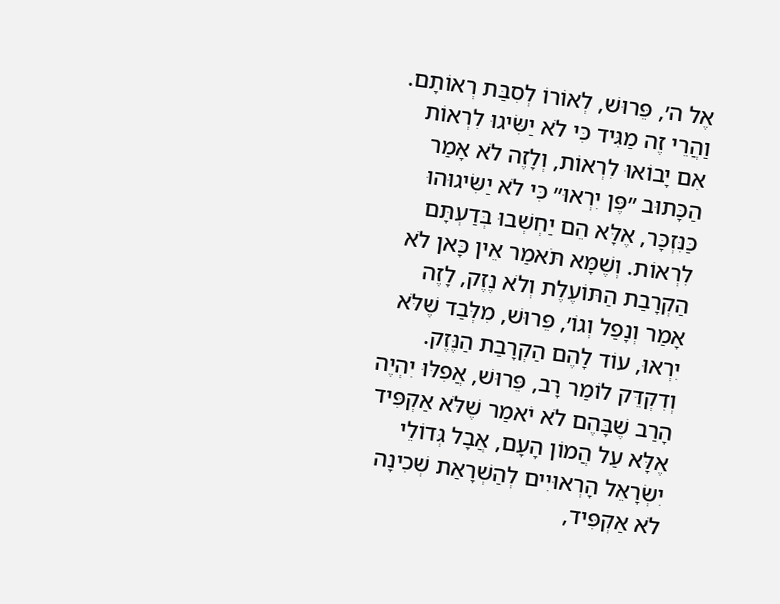אֶל ה׳, פֵּרוּשׁ, לְאוֹרוֹ לְסִבַּת רְאוֹתָם. וַהֲרֵי זֶה מַגִּיד כִּי לֹא יַשִּׂיגוּ לִרְאוֹת אִם יָבוֹאוּ לִרְאוֹת, וְלָזֶה לֹא אָמַר הַכָּתוּב ״פֶּן יִרְאוּ״ כִּי לֹא יַשִּׂיגוּהוּ כַּנִּזְכָּר, אֶלָּא הֵם יַחְשְׁבוּ בְּדַעְתָּם לִרְאוֹת. וְשֶׁמָּא תֹּאמַר אֵין כָּאן לֹא הַקְרָבַת הַתּוֹעֶלֶת וְלֹא נֶזֶק, לָזֶה אָמַר וְנָפַל וְגוֹ׳, פֵּרוּשׁ, מִלְּבַד שֶׁלֹּא יִרְאוּ, עוֹד לָהֶם הַקְרָבַת הַנֶּזֶק. וְדִקְדֵּק לוֹמַר רָב, פֵּרוּשׁ, אֲפִלּוּ יִהְיֶה הָרַב שֶׁבָּהֶם לֹא יֹאמַר שֶׁלֹּא אַקְפִּיד אֶלָּא עַל הֲמוֹן הָעָם, אֲבָל גְּדוֹלֵי יִשְׂרָאֵל הָרְאוּיִים לְהַשְׁרָאַת שְׁכִינָה לֹא אַקְפִּיד,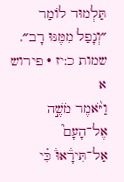תַּלְמוּד לוֹמַר ״וְנָפַל מִמֶּנּוּ רָב״.
שמות כ:יז · פירוש א
וַיֹּ֨אמֶר מֹשֶׁ֣ה אֶל־הָעָם֮ אַל־תִּירָ֒אוּ֒ כִּ֗י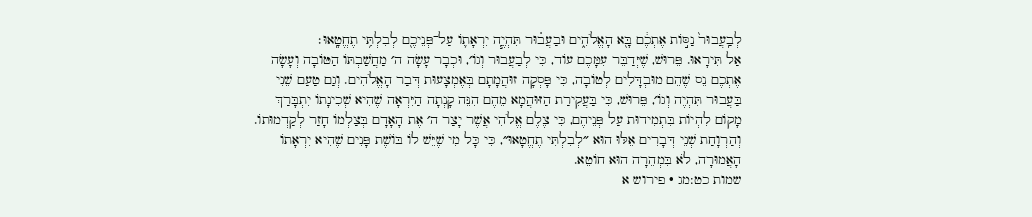לְבַֽעֲבוּר֙ נַסּ֣וֹת אֶתְכֶ֔ם בָּ֖א הָאֱלֹהִ֑ים וּבַעֲב֗וּר תִּהְיֶ֧ה יִרְאָת֛וֹ עַל־פְּנֵיכֶ֖ם לְבִלְתִּ֥י תֶחֱטָֽאוּ׃
אַל תִּירָאוּ. פֵּרוּשׁ, שֶׁיְּדַבֵּר עִמָּכֶם עוֹד, כִּי לְבַעֲבוּר וְגוֹ׳, וּכְבָר עָשָׂה ה׳ מַחֲשַׁבְתּוֹ הַטּוֹבָה וְעָשָׂה אֶתְכֶם נֵס שֶׁהֵם מוּבְדָּלִים לְטוֹבָה, כִּי פָּסְקָה זוּהֲמָתָם בְּאֶמְצָעוּת דְּבַר הָאֱלֹהִים. וְגַם טַעַם שֵׁנִי בַּעֲבוּר תִּהְיֶה וְגוֹ׳, פֵּרוּשׁ, כִּי בַּעֲקִירַת הַזּוּהֲמָא מֵהֶם הִנֵּה קָנְתָה הַיִּרְאָה שֶׁהִיא שְׁכִינָתוֹ יִתְבָּרַךְ מָקוֹם לִהְיוֹת בִּתְמִידוּת עַל פְּנֵיהֶם, כִּי צֶלֶם אֱלֹהִי אֲשֶׁר יָצַר ה׳ אֶת הָאָדָם בְּצַלְמוֹ חָזַר לְקַדְמוּתוֹ. וְהַרְוָחַת שְׁנֵי דְּבָרִים אֵלּוּ הוּא ״לְבִלְתִּי תֶחֱטָאוּ״, כִּי כָּל מִי שֶׁיֵּשׁ לוֹ בּוֹשֶׁת פָּנִים שֶׁהִיא יִרְאָתוֹ הָאֲמוּרָה, לֹא בִּמְהֵרָה הוּא חוֹטֵא.
שמות כט:מג · פירוש א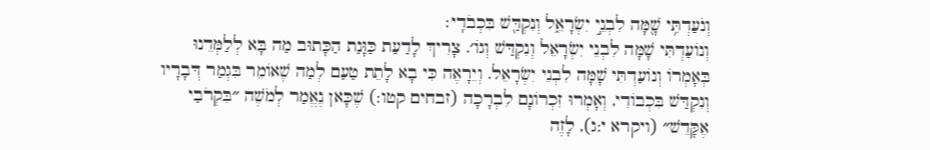וְנֹעַדְתִּ֥י שָׁ֖מָּה לִבְנֵ֣י יִשְׂרָאֵ֑ל וְנִקְדַּ֖שׁ בִּכְבֹדִֽי׃
וְנוֹעַדְתִּי שָׁמָּה לִבְנֵי יִשְׂרָאֵל וְנִקְדַּשׁ וְגוֹ׳. צָרִיךְ לָדַעַת כַּוָּנַת הַכָּתוּב מַה בָּא לְלַמְּדֵנוּ בְּאָמְרוֹ וְנוֹעַדְתִּי שָׁמָּה לִבְנֵי יִשְׂרָאֵל. וְיֵרָאֶה כִּי בָא לָתֵת טַעַם לְמַה שֶׁאוֹמֵר בִּגְמַר דְּבָרָיו וְנִקְדַּשׁ בִּכְבוֹדִי, וְאָמְרוּ זִכְרוֹנָם לִבְרָכָה (זבחים קטו:) שֶׁכָּאן נֶאֱמַר לְמֹשֶׁה ״בִּקְרֹבַי אֶקָּדֵשׁ״ (ויקרא י:ג), לָזֶה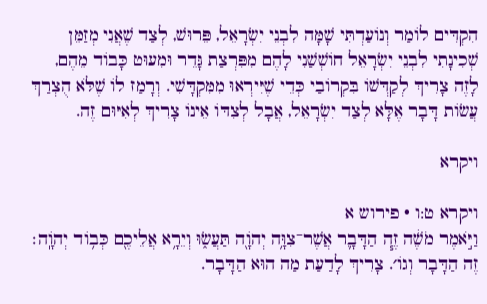הִקְדִּים לוֹמַר וְנוֹעַדְתִּי שָׁמָּה לִבְנֵי יִשְׂרָאֵל, פֵּרוּשׁ, לְצַד שֶׁאֲנִי מְזַמֵּן שְׁכִינָתִי לִבְנֵי יִשְׂרָאֵל חוֹשְׁשַׁנִי לָהֶם מִפִּרְצַת גָּדֵר וּמִעוּט כָּבוֹד מֵהֶם, לָזֶה צָרִיךְ לְקַדְּשׁוֹ בִּקְרוֹבַי כְּדֵי שֶׁיִּירְאוּ מִמִּקְדָּשִׁי. וְרָמַז לוֹ שֶׁלֹּא הֻצְרַךְ עֲשׂוֹת דָּבָר אֶלָּא לְצַד יִשְׂרָאֵל, אֲבָל לְצִדּוֹ אֵינוֹ צָרִיךְ לְאִיּוּם זֶה.

ויקרא

ויקרא ט:ו · פירוש א
וַיֹּ֣אמֶר מֹשֶׁ֔ה זֶ֧ה הַדָּבָ֛ר אֲשֶׁר־צִוָּ֥ה יְהֹוָ֖ה תַּעֲשׂ֑וּ וְיֵרָ֥א אֲלֵיכֶ֖ם כְּב֥וֹד יְהֹוָֽה׃
זֶה הַדָּבָר וְגוֹ׳. צָרִיךְ לָדַעַת מַה הוּא הַדָּבָר.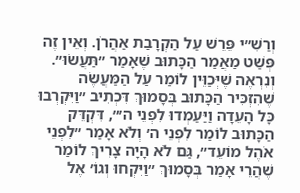וְרַשִׁ״י פֵּרֵשׁ עַל הַקְרָבַת אַהֲרֹן. וְאֵין זֶה פְּשַׁט מַאֲמַר הַכָּתוּב שֶׁאָמַר ״תַּעֲשׂוּ״. וְנִרְאֶה שֶׁיְּכַוֵּין לוֹמַר עַל הַמַּעֲשֶׂה שֶׁהִזְכִּיר הַכָּתוּב בְּסָמוּךְ דִּכְתִיב ״וַיִּקְרְבוּ כָּל הָעֵדָה וַיַּעַמְדוּ לִפְנֵי ה׳״, דִּקְדֵּק הַכָּתוּב לוֹמַר לִפְנֵי ה׳ וְלֹא אָמַר ״לִפְנֵי אֹהֶל מוֹעֵד״, גַּם לֹא הָיָה צָרִיךְ לוֹמַר שֶׁהֲרֵי אָמַר בְּסָמוּךְ ״וַיִּקְחוּ וְגוֹ׳ אֶל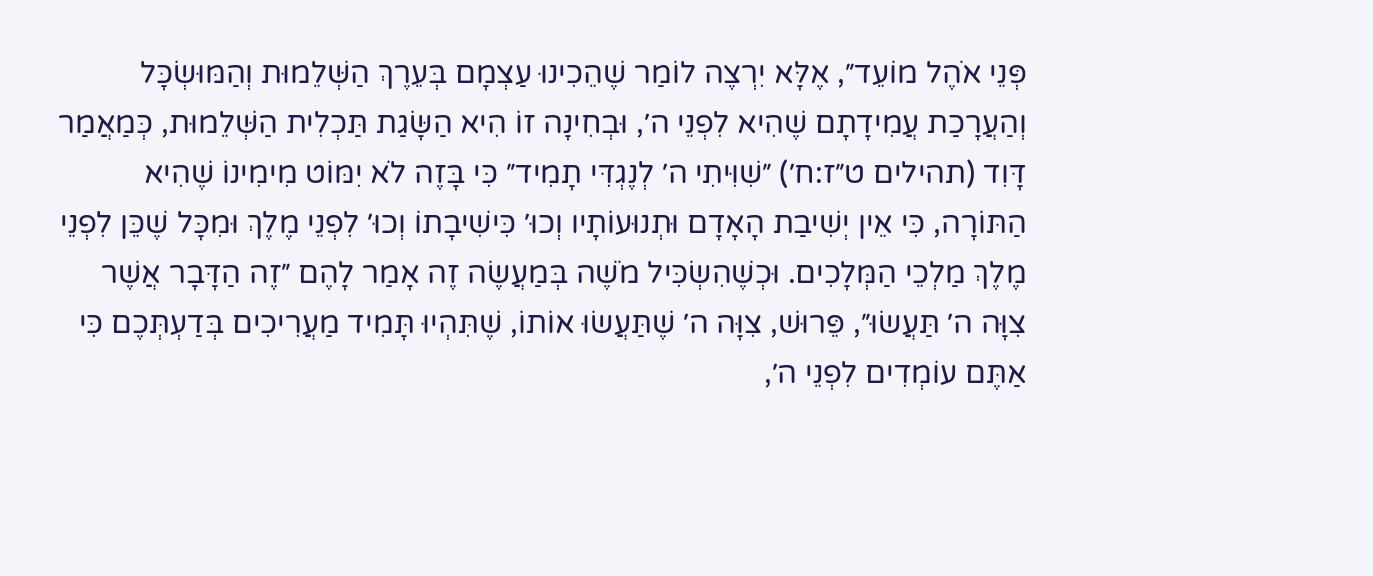פְּנֵי אֹהֶל מוֹעֵד״, אֶלָּא יִרְצֶה לוֹמַר שֶׁהֵכִינוּ עַצְמָם בְּעֵרֶךְ הַשְּׁלֵמוּת וְהַמּוּשְׂכָּל וְהַעֲרָכַת עֲמִידָתָם שֶׁהִיא לִפְנֵי ה׳, וּבְחִינָה זוֹ הִיא הַשָּׂגַת תַּכְלִית הַשְּׁלֵמוּת, כְּמַאֲמַר דָּוִד (תהילים ט״ז:ח׳) ״שִׁוִּיתִי ה׳ לְנֶגְדִּי תָמִיד״ כִּי בָּזֶה לֹא יִמּוֹט מִימִינוֹ שֶׁהִיא הַתּוֹרָה, כִּי אֵין יְשִׁיבַת הָאָדָם וּתְנוּעוֹתָיו וְכוּ׳ כִּישִׁיבָתוֹ וְכוּ׳ לִפְנֵי מֶלֶךְ וּמִכָּל שֶׁכֵּן לִפְנֵי מֶלֶךְ מַלְכֵי הַמְּלָכִים. וּכְשֶׁהִשְׂכִּיל מֹשֶׁה בְּמַעֲשֶׂה זֶה אָמַר לָהֶם ״זֶה הַדָּבָר אֲשֶׁר צִוָּה ה׳ תַּעֲשׂוּ״, פֵּרוּשׁ, צִוָּה ה׳ שֶׁתַּעֲשׂוּ אוֹתוֹ, שֶׁתִּהְיוּ תָּמִיד מַעֲרִיכִים בְּדַעְתְּכֶם כִּי אַתֶּם עוֹמְדִים לִפְנֵי ה׳,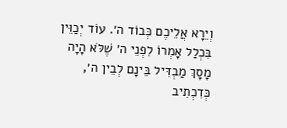וְיֵרָא אֲלֵיכֶם כְּבוֹד ה׳. עוֹד יְכַוֵּין בִּכְלַל אָמְרוֹ לִפְנֵי ה׳ שֶׁלֹּא הָיָה מָסָךְ מַבְדִּיל בֵּינָם לְבֵין ה׳, כְּדִכְתִיב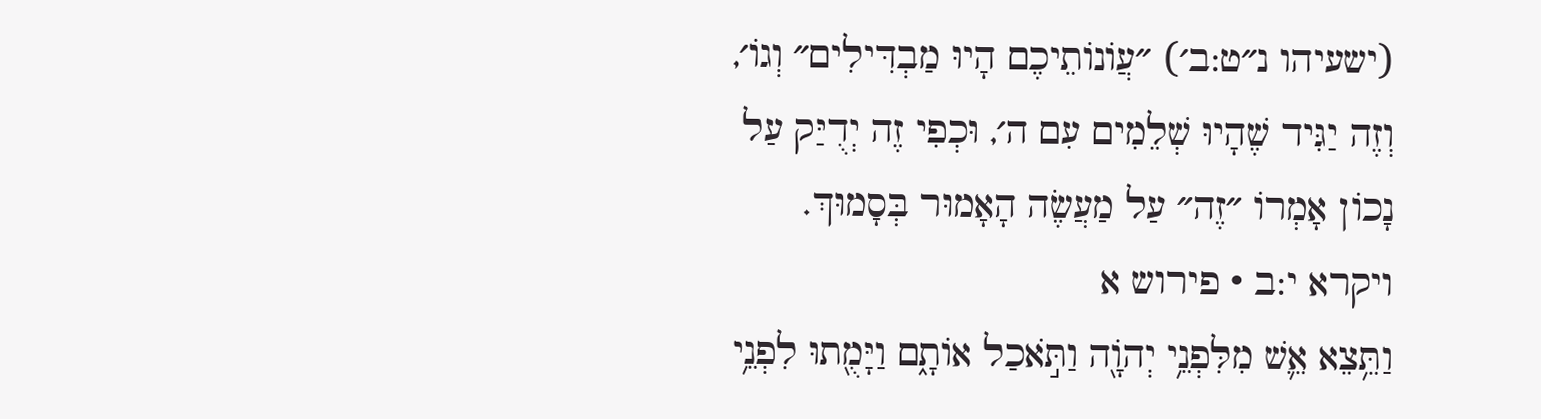(ישעיהו נ״ט:ב׳) ״עֲוֹנוֹתֵיכֶם הָיוּ מַבְדִּילִים״ וְגוֹ׳, וְזֶה יַגִּיד שֶׁהָיוּ שְׁלֵמִים עִם ה׳, וּכְפִי זֶה יְדֻיַּק עַל נָכוֹן אָמְרוֹ ״זֶה״ עַל מַעֲשֶׂה הָאָמוּר בְּסָמוּךְ.
ויקרא י:ב · פירוש א
וַתֵּ֥צֵא אֵ֛שׁ מִלִּפְנֵ֥י יְהֹוָ֖ה וַתֹּ֣אכַל אוֹתָ֑ם וַיָּמֻ֖תוּ לִפְנֵ֥י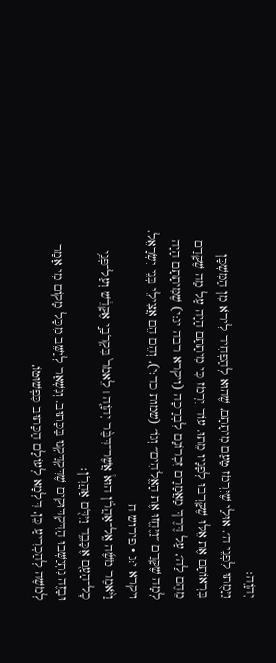יְהֹוָֽה׃
וַיָּמֻתוּ לִפְנֵי ה׳. אוּלַי שֶׁיִּרְמֹז טַעַם מִיתָתָם, שֶׁהוּא לְהַפְחִיד לִירֹא מִן הַמִּשְׁכָּן בִּרְאוֹתָם אֶת אֵלּוּ שֶׁקָּרְבוּ לְפָנָיו מֵתוּ. עוֹד יִרְמֹז כִּי מִיתָתָם הָיָה עַל מַה שֶׁקָּדַם מֵהֶם לַה׳, עַל דֶּרֶךְ מַאֲמָרָם זִכְרוֹנָם לִבְרָכָה (ויקרא רבה יג:י) שֶׁמִּיתָתָם הָיָה לְמָה שֶׁקָּדַם ״וַיֶּחֱזוּ אֶת הָאֱלֹהִים״ וְגוֹ׳ (שמות כד:י), וְהֵם הֵם אֲצִילֵי בְּנֵי יִשְׂרָאֵל.
ויקרא י:ג · פירוש ח
וַיֹּ֨אמֶר מֹשֶׁ֜ה אֶֽל־אַהֲרֹ֗ן הוּא֩ אֲשֶׁר־דִּבֶּ֨ר יְהֹוָ֤ה ׀ לֵאמֹר֙ בִּקְרֹבַ֣י אֶקָּדֵ֔שׁ וְעַל־פְּנֵ֥י כׇל־הָעָ֖ם אֶכָּבֵ֑ד וַיִּדֹּ֖ם אַהֲרֹֽן׃
וּבָזֶה נִתְיַשְּׁבוּ הַדִּקְדּוּקִים שֶׁדִּקְדַּקְנוּ בַּכָּתוּב. וְנִשְׁאַר לְיַשֵּׁב מִכָּל מָקוֹם מִי אָמַר לְמֹשֶׁה לְהַכְרִיעַ כֵּן, דִּלְמָא לְעוֹלָם הַכָּתוּב כִּפְשׁוּטוֹ,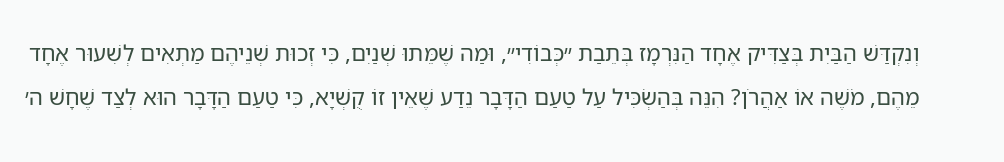וְנִקְדַּשׁ הַבַּיִת בְּצַדִּיק אֶחָד הַנִּרְמָז בְּתֵבַת ״כְּבוֹדִי״, וּמַה שֶׁמֵּתוּ שְׁנַיִם, כִּי זְכוּת שְׁנֵיהֶם מַתְאִים לְשִׁעוּר אֶחָד מֵהֶם, מֹשֶׁה אוֹ אַהֲרֹן? הִנֵּה בְּהַשְׂכִּיל עַל טַעַם הַדָּבָר נֵדַע שֶׁאֵין זוֹ קֻשְׁיָא, כִּי טַעַם הַדָּבָר הוּא לְצַד שֶׁחָשׁ ה׳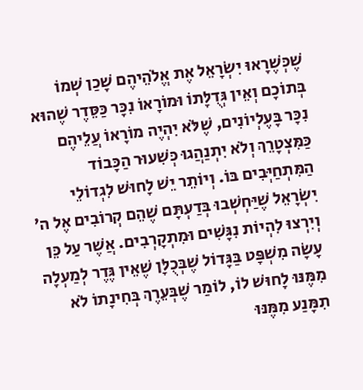שֶׁכְּשֶׁרָאוּ יִשְׂרָאֵל אֶת אֱלֹהֵיהֶם שָׁכַן שְׁמוֹ בְּתוֹכָם וְאֵין גְּדֻלָּתוֹ וּמוֹרָאוֹ נִכָּר כַּסֵּדֶר שֶׁהוּא נִכָּר בָּעֶלְיוֹנִים, שֶׁלֹּא יִהְיֶה מוֹרָאוֹ עֲלֵיהֶם כַּמִּצְטָרֵךְ וְלֹא יִתְנַהֲגוּ כְּשִׁעוּר הַכָּבוֹד הַמִּתְחַיְּבִים בּוֹ. וְיוֹתֵר יֵשׁ לָחוּשׁ לִגְדוֹלֵי יִשְׂרָאֵל שֶׁיַּחְשְׁבוּ בְּדַעְתָּם שֶׁהֵם קְרוֹבִים אֶל ה׳ וְיִרְצוּ לִהְיוֹת נִגָּשִׁים וּמִתְקָרְבִים. אֲשֶׁר עַל כֵּן עָשָׂה מִשְׁפָּט בַּגָּדוֹל שֶׁבְּכֻלָּן שֶׁאֵין גֶּדֶר לְמַעְלָה מִמֶּנּוּ לָחוּשׁ לוֹ, לוֹמַר שֶׁבְּעֵרֶךְ בְּחִינָתוֹ לֹא תִמָּנַע מִמֶּנּוּ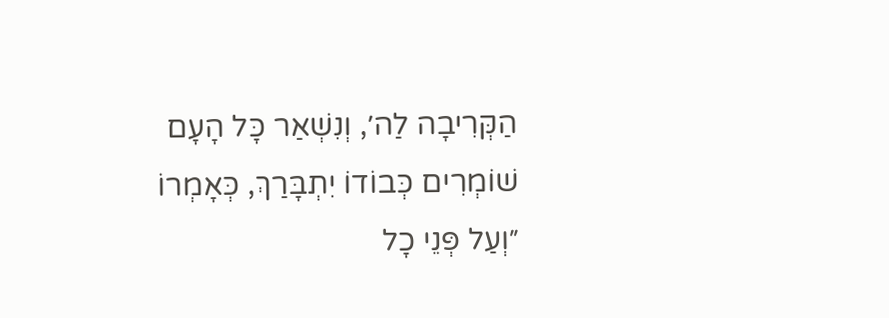הַקְּרִיבָה לַה׳, וְנִשְׁאַר כָּל הָעָם שׁוֹמְרִים כְּבוֹדוֹ יִתְבָּרַךְ, כְּאָמְרוֹ ״וְעַל פְּנֵי כָל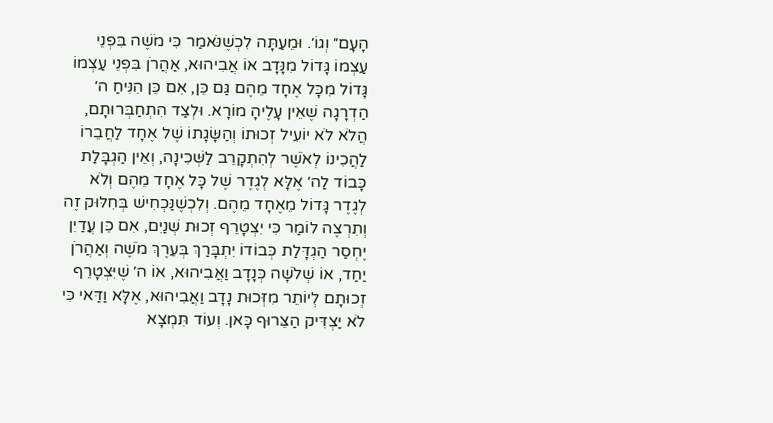הָעָם״ וְגוֹ׳. וּמֵעַתָּה לִכְשֶׁנֹּאמַר כִּי מֹשֶׁה בִּפְנֵי עַצְמוֹ גָּדוֹל מִנָּדָב אוֹ אֲבִיהוּא, אַהֲרֹן בִּפְנֵי עַצְמוֹ גָּדוֹל מִכָּל אֶחָד מֵהֶם גַּם כֵּן, אִם כֵּן הִנִּיחַ ה׳ הַדְרָגָה שֶׁאֵין עָלֶיהָ מוֹרָא. וּלְצַד הִתְחַבְּרוּתָם, הֲלֹא לֹא יוֹעִיל זְכוּתוֹ וְהַשָּׂגָתוֹ שֶׁל אֶחָד לַחֲבֵרוֹ לַהֲכִינוֹ לְאֹשֶׁר לְהִתְקָרֵב לַשְּׁכִינָה, וְאֵין הַגְבָּלַת כָּבוֹד לַה׳ אֶלָּא לְגֶדֶר שֶׁל כָּל אֶחָד מֵהֶם וְלֹא לְגֶדֶר גָּדוֹל מֵאֶחָד מֵהֶם. וְלִכְשֶׁנַּכְחִישׁ בְּחִלּוּק זֶה וְתִרְצֶה לוֹמַר כִּי יִצְטָרֵף זְכוּת שְׁנַיִם, אִם כֵּן עֲדַיִן יֶחְסַר הַגְדָּלַת כְּבוֹדוֹ יִתְבָּרַךְ בְּעֵרֶךְ מֹשֶׁה וְאַהֲרֹן יַחַד, אוֹ שְׁלֹשָׁה כְּנָדָב וַאֲבִיהוּא, אוֹ ה׳ שֶׁיִּצְטָרֵף זְכוּתָם לְיוֹתֵר מִזְּכוּת נָדָב וַאֲבִיהוּא, אֶלָּא וַדַּאי כִּי לֹא יַצְדִּיק הַצֵּרוּף כָּאן. וְעוֹד תִּמְצָא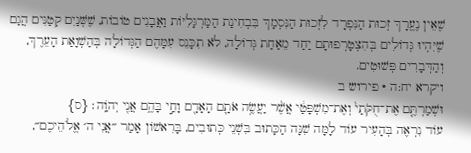שֶׁאֵין נֶעֱרָךְ זְכוּת הַנִּפְרָד לִזְכוּת הַנִּסְמָךְ בִּבְחִינַת הַמַּרְגָּלִיּוֹת וַאֲבָנִים טוֹבוֹת, שֶׁשְּׁנַיִם קְטַנִּים הֲגַם שֶׁיִּהְיוּ גְּדוֹלִים בְּהִצְטָרְפוּתָם יַחַד מֵאַחַת גְּדוֹלָה, לֹא תִכָּנֵס עִמָּהֶם הַגְּדוֹלָה בְּהַשְׁוָאַת הָעֵרֶךְ, וְהַדְּבָרִים פְּשׁוּטִים.
ויקרא יח:ה · פירוש ב
וּשְׁמַרְתֶּ֤ם אֶת־חֻקֹּתַי֙ וְאֶת־מִשְׁפָּטַ֔י אֲשֶׁ֨ר יַעֲשֶׂ֥ה אֹתָ֛ם הָאָדָ֖ם וָחַ֣י בָּהֶ֑ם אֲנִ֖י יְהֹוָֽה׃ {ס}
עוֹד נִרְאֶה בְּהָעִיר עוֹד לָמָּה שִׁנָּה הַכָּתוּב בִּשְׁנֵי כְּתוּבִים, בָּרִאשׁוֹן אָמַר ״אֲנִי ה׳ אֱלֹהֵיכֶם״,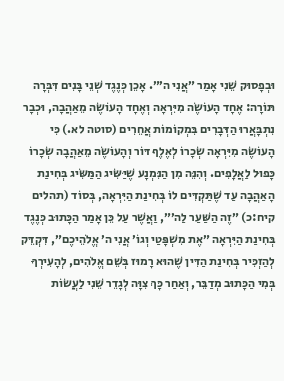וּבְפָסוּק שֵׁנִי אָמַר ״אֲנִי ה׳״. אָכֵן כְּנֶגֶד שְׁנֵי בָּנִים דִּבְּרָה תּוֹרָה: אֶחָד הָעוֹשֶׂה מִיִּרְאָה וְאֶחָד הָעוֹשֶׂה מֵאַהֲבָה, וּכְבָר נִתְבָּאֲרוּ הַדְּבָרִים בִּמְקוֹמוֹת אֲחֵרִים (סוטה לא.) כִּי הָעוֹשֶׂה מִיִּרְאָה שְׂכָרוֹ לְאֶלֶף דּוֹר וְהָעוֹשֶׂה מֵאַהֲבָה שְׂכָרוֹ כָּפוּל לַאֲלָפִים. וְהִנֵּה מִן הַנִּמְנָע שֶׁיַּשִּׂיג הַמַּשִּׂיג בְּחִינַת הָאַהֲבָה עַד שֶׁתַּקְדִּים לוֹ בְּחִינַת הַיִּרְאָה, בְּסוֹד (תהלים קיח:כ) ״זֶה הַשַּׁעַר לַה׳״, וַאֲשֶׁר עַל כֵּן אָמַר הַכָּתוּב כְּנֶגֶד בְּחִינַת הַיִּרְאָה ״אֶת מִשְׁפָּטַי וְגוֹ׳ אֲנִי ה׳ אֱלֹהֵיכֶם״, דִּקְדֵּק לְהַזְכִּיר בְּחִינַת הַדִּין שֶׁהוּא רָמוּז בְּשֵׁם אֱלֹהִים, לְהָעִירְךָ בְּמִי הַכָּתוּב מְדַבֵּר, וְאַחַר כָּךְ צִוָּה לְגָדֵר שֵׁנִי לַעֲשׂוֹת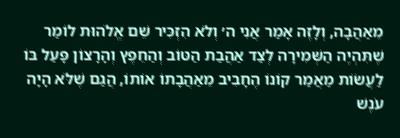מֵאַהֲבָה, וְלָזֶה אָמַר אֲנִי ה׳ וְלֹא הִזְכִּיר שֵׁם אֱלֹהוּת לוֹמַר שֶׁתִּהְיֶה הַשְּׁמִירָה לְצַד אַהֲבַת הַטּוֹב וְהַחֵפֶץ וְהָרָצוֹן פָּעַל בּוֹ לַעֲשׂוֹת מַאֲמַר קוֹנוֹ הֶחָבִיב מֵאַהֲבָתוֹ אוֹתוֹ, הֲגַם שֶׁלֹּא הָיָה עֹנֶשׁ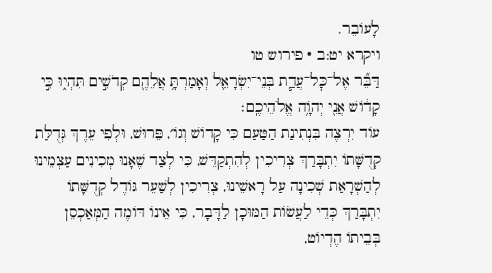לָעוֹבֵר.
ויקרא יט:ב · פירוש טו
דַּבֵּ֞ר אֶל־כׇּל־עֲדַ֧ת בְּנֵי־יִשְׂרָאֵ֛ל וְאָמַרְתָּ֥ אֲלֵהֶ֖ם קְדֹשִׁ֣ים תִּהְי֑וּ כִּ֣י קָד֔וֹשׁ אֲנִ֖י יְהֹוָ֥ה אֱלֹהֵיכֶֽם׃
עוֹד יִרְצֶה בִּנְתִינַת הַטַּעַם כִּי קָדוֹשׁ וְגוֹ׳, פֵּרוּשׁ, וּלְפִי עֵרֶךְ גְּדֻלַּת קְדֻשָּׁתוֹ יִתְבָּרַךְ צְרִיכִין לְהִתְקַדֵּשׁ, כִּי לְצַד שֶׁאָנוּ מְכִינִים עַצְמֵינוּ לְהַשְׁרָאַת שְׁכִינָה עַל רָאשֵׁינוּ, צְרִיכִין לְשַׁעֵר גּוֹדֶל קְדֻשָּׁתוֹ יִתְבָּרַךְ כְּדֵי לַעֲשׂוֹת הַמּוּכָן לַדָּבָר, כִּי אֵינוֹ דּוֹמֶה הַמְּאַכְסֵן בְּבֵיתוֹ הֶדְיוֹט,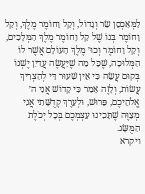לַמְּאַכְסֵן שַׂר וְגָדוֹל, וְקַל וָחוֹמֶר מֶלֶךְ, וְקַל וָחוֹמֶר בְּנוֹ שֶׁל קַל וָחוֹמֶר מֶלֶךְ הַמְּלָכִים, וְקַל וָחוֹמֶר וְכוּ׳ מֶלֶךְ הָעוֹלָם אֲשֶׁר לוֹ הַמְּלוּכָה, שֶׁכָּל מַה שֶׁיַּעֲשֶׂה עֲדַיִן יֶשְׁנוֹ בְּקוּם עֲשֵׂה כִּי אֵין שִׁעוּר דַּי לְהַצְרִיךְ עֲשׂוֹת, וְלָזֶה אָמַר כִּי קָדוֹשׁ אֲנִי ה׳ אֱלֹהֵיכֶם, פֵּרוּשׁ, וּלְעֵרֶךְ קְדֻשָּׁתִי אֲנִי מְצַוֶּה שֶׁתָּכִינוּ עַצְמְכֶם בְּכָל יְכֹלֶת הַמֻּשָּׂג.
ויקרא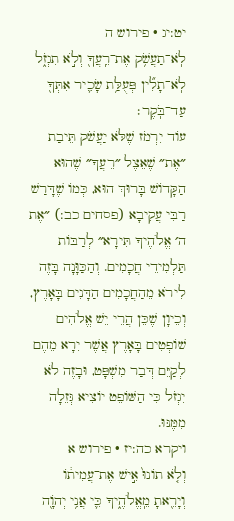יט:יג · פירוש ה
לֹֽא־תַעֲשֹׁ֥ק אֶת־רֵֽעֲךָ֖ וְלֹ֣א תִגְזֹ֑ל לֹֽא־תָלִ֞ין פְּעֻלַּ֥ת שָׂכִ֛יר אִתְּךָ֖ עַד־בֹּֽקֶר׃
עוֹד יִרְמֹז שֶׁלֹּא יַעֲשֹׁק תֵּיבַת ״אֶת״ שֶׁאֵצֶל ״רֵעֲךָ״ שֶׁהוּא הַקָּדוֹשׁ בָּרוּךְ הוּא, כְּמוֹ שֶׁדָּרַשׁ רַבִּי עֲקִיבָא (פסחים כב:) ״אֶת ה׳ אֱלֹהֶיךָ תִּירָא״ לְרַבּוֹת תַּלְמִידֵי חֲכָמִים. וְהַכַּוָּנָה בָּזֶה לִירֹא מֵהַחֲכָמִים הַדָּנִים בָּאָרֶץ, וְכֵיוָן שֶׁכֵּן הֲרֵי יֵשׁ אֱלֹהִים שׁוֹפְטִים בָּאָרֶץ אֲשֶׁר יִרָא מֵהֶם לְקַיֵּם דְּבַר מִשְׁפָּט, וּבָזֶה לֹא יִגְזֹל כִּי הַשּׁוֹפֵט יוֹצִיא גְּזֵלָה מִמֶּנּוּ.
ויקרא כה:יז · פירוש א
וְלֹ֤א תוֹנוּ֙ אִ֣ישׁ אֶת־עֲמִית֔וֹ וְיָרֵ֖אתָ מֵֽאֱלֹהֶ֑יךָ כִּ֛י אֲנִ֥י יְהֹוָ֖ה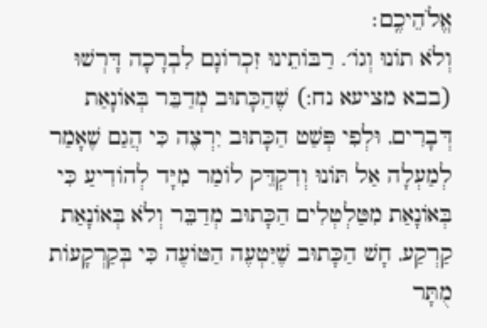אֱלֹהֵיכֶֽם׃
וְלֹא תוֹנוּ וְגוֹ׳. רַבּוֹתֵינוּ זִכְרוֹנָם לִבְרָכָה דָּרְשׁוּ (בבא מציעא נח:) שֶׁהַכָּתוּב מְדַבֵּר בְּאוֹנָאַת דְּבָרִים, וּלְפִי פְּשַׁט הַכָּתוּב יִרְצֶה כִּי הֲגַם שֶׁאָמַר לְמַעְלָה אַל תּוֹנוּ וְדִקְדֵּק לוֹמַר מִיָּד לְהוֹדִיעַ כִּי בְּאוֹנָאַת מִטַּלְטְלִים הַכָּתוּב מְדַבֵּר וְלֹא בְּאוֹנָאַת קַרְקַע, חָשׁ הַכָּתוּב שֶׁיִּטְעֶה הַטּוֹעֶה כִּי בְּקַרְקָעוֹת מֻתָּר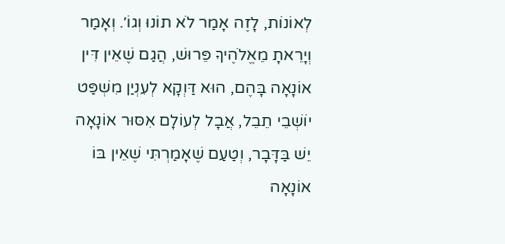לְאוֹנוֹת, לָזֶה אָמַר לֹא תוֹנוּ וְגוֹ׳. וְאָמַר וְיָרֵאתָ מֵאֱלֹהֶיךָ פֵּרוּשׁ, הֲגַם שֶׁאֵין דִּין אוֹנָאָה בָּהֶם, הוּא דַּוְקָא לְעִנְיַן מִשְׁפַּט יוֹשְׁבֵי תֵבֵל, אֲבָל לְעוֹלָם אִסּוּר אוֹנָאָה יֵשׁ בַּדָּבָר, וְטַעַם שֶׁאָמַרְתִּי שֶׁאֵין בּוֹ אוֹנָאָה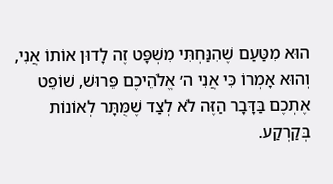הוּא מִטַּעַם שֶׁהִנַּחְתִּי מִשְׁפָּט זֶה לָדוּן אוֹתוֹ אֲנִי, וְהוּא אָמְרוֹ כִּי אֲנִי ה׳ אֱלֹהֵיכֶם פֵּרוּשׁ, שׁוֹפֵט אֶתְכֶם בַּדָּבָר הַזֶּה לֹא לְצַד שֶׁמֻּתָּר לְאוֹנוֹת בְּקַרְקַע.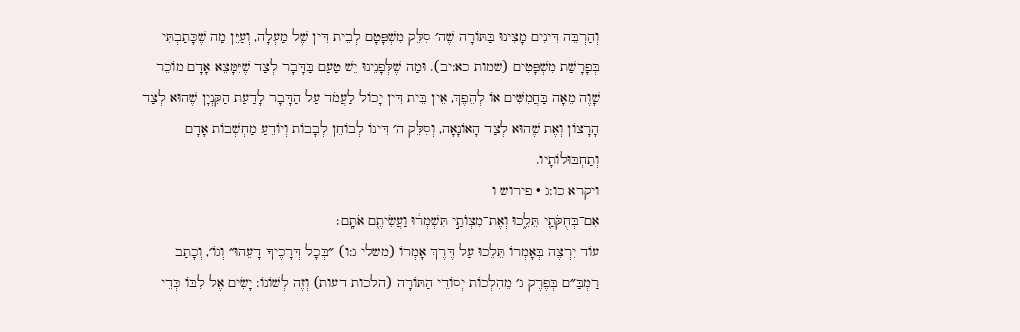וְהַרְבֵּה דִּינִים מָצִינוּ בַּתּוֹרָה שֶׁה׳ סִלֵּק מִשְׁפָּטָם לְבֵית דִּין שֶׁל מַעְלָה, וְעַיֵּן מַה שֶׁכָּתַבְתִּי בְּפָרָשַׁת מִשְׁפָּטִים (שמות כא:יב). וּמַה שֶׁלְּפָנֵינוּ יֵשׁ טַעַם בַּדָּבָר לְצַד שֶׁיִּמָּצֵא אָדָם מוֹכֵר שָׁוֶה מֵאָה בַּחֲמִשִּׁים אוֹ לְהֵפֶךְ, אֵין בֵּית דִּין יָכוֹל לַעֲמֹד עַל הַדָּבָר לָדַעַת הַקִּנְיָן שֶׁהוּא לְצַד הָרָצוֹן וְאֶת שֶׁהוּא לְצַד הָאוֹנָאָה, וְסִלֵּק ה׳ דִּינוֹ לְבוֹחֵן לְבָבוֹת וְיוֹדֵעַ מַחְשְׁבוֹת אָדָם וְתַחְבּוּלוֹתָיו.
ויקרא כו:ג · פירוש ו
אִם־בְּחֻקֹּתַ֖י תֵּלֵ֑כוּ וְאֶת־מִצְוֺתַ֣י תִּשְׁמְר֔וּ וַעֲשִׂיתֶ֖ם אֹתָֽם׃
עוֹד יִרְצֶה בְּאָמְרוֹ תֵּלֵכוּ עַל דֶּרֶךְ אָמְרוֹ (משלי ג:ו) ״בְּכָל דְּרָכֶיךָ דָעֵהוּ״ וְגוֹ׳, וְכָתַב רַמְבַּ״ם בְּפֶרֶק ג׳ מֵהִלְכוֹת יְסוֹדֵי הַתּוֹרָה (הלכות דעות) וְזֶה לְשׁוֹנוֹ: יָשִׂים אֶל לִבּוֹ כְּדֵי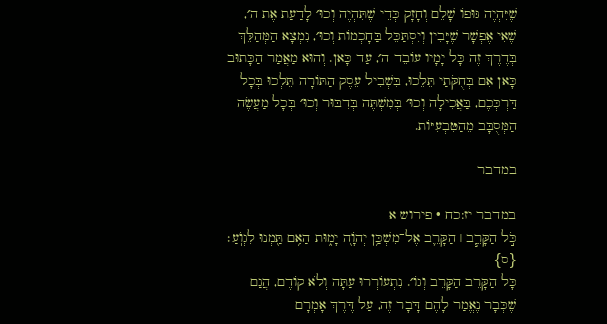שֶׁיִּהְיֶה גּוּפוֹ שָׁלֵם וְחָזָק כְּדֵי שֶׁתִּהְיֶה וְכוּ׳ לָדַעַת אֶת ה׳, שֶׁאִי אֶפְשָׁר שֶׁיָּבִין וְיִסְתַּכֵּל בַּחָכְמוֹת וְכוּ׳, נִמְצָא הַמְּהַלֵּךְ בְּדֶרֶךְ זֶה כָּל יָמָיו עוֹבֵד ה׳, עַד כָּאן. וְהוּא מַאֲמַר הַכָּתוּב כָּאן אִם בְּחֻקֹּתַי תֵּלֵכוּ, בִּשְׁבִיל עֵסֶק הַתּוֹרָה תֵּלְכוּ בְּכָל דַּרְכְּכֶם, בַּאֲכִילָה וְכוּ׳ בְּמִשְׁתֶּה בְּדִבּוּר וְכוּ׳ בְּכָל מַעֲשֶׂה הַמְּסֻבָּב מֵהַטִּבְעִיּוֹת.

במדבר

במדבר יז:כח · פירוש א
כֹּ֣ל הַקָּרֵ֧ב ׀ הַקָּרֵ֛ב אֶל־מִשְׁכַּ֥ן יְהֹוָ֖ה יָמ֑וּת הַאִ֥ם תַּ֖מְנוּ לִגְוֺֽעַ׃ {ס}
כָּל הַקָּרֵב הַקָּרֵב וְגוֹ׳. נִתְעוֹרְרוּ עַתָּה וְלֹא קוֹדֶם, הֲגַם שֶׁכְּבָר נֶאֱמַר לָהֶם דָּבָר זֶה, עַל דֶּרֶךְ אָמְרָם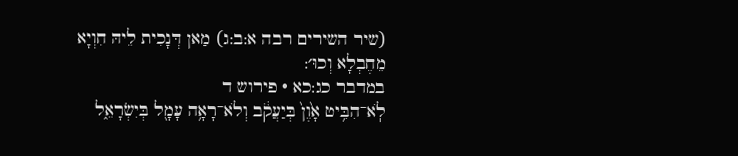(שיר השירים רבה א:ב:ג) מַאן דְּנָכִית לֵיהּ חִוְיָא מֵחֶבְלָא וְכוּ׳:
במדבר כג:כא · פירוש ד
לֹֽא־הִבִּ֥יט אָ֙וֶן֙ בְּיַעֲקֹ֔ב וְלֹא־רָאָ֥ה עָמָ֖ל בְּיִשְׂרָאֵ֑ל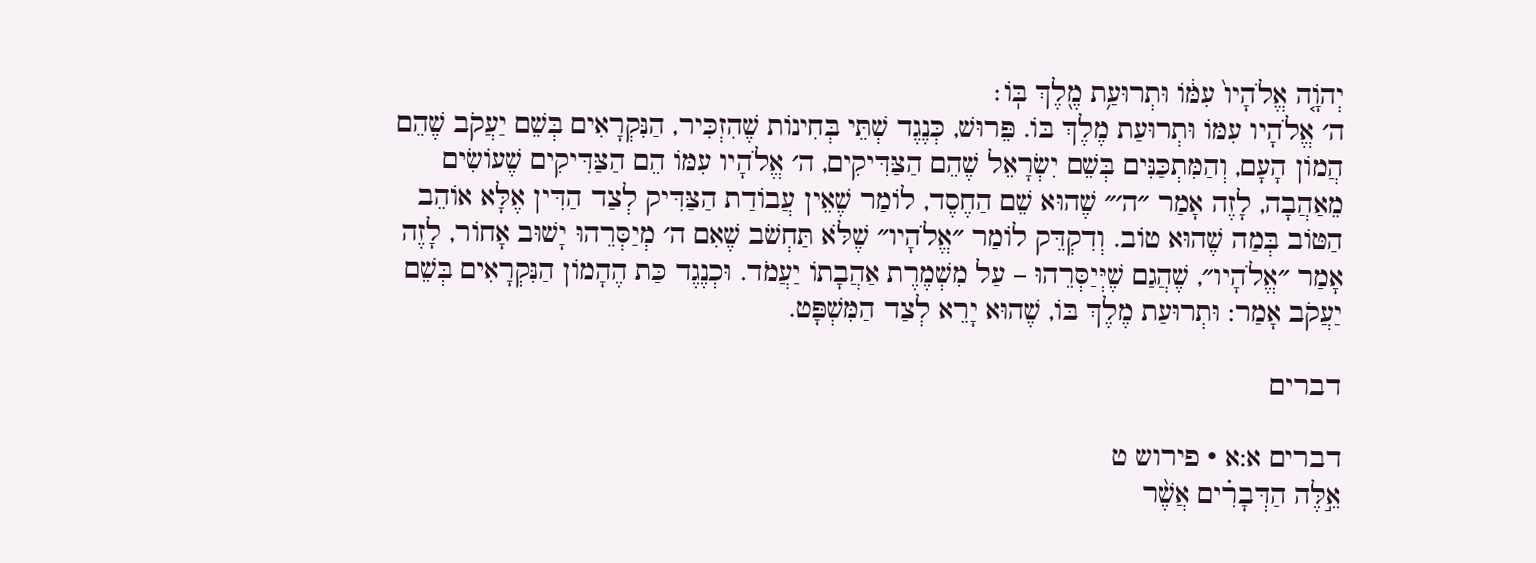יְהֹוָ֤ה אֱלֹהָיו֙ עִמּ֔וֹ וּתְרוּעַ֥ת מֶ֖לֶךְ בּֽוֹ׃
ה׳ אֱלֹהָיו עִמּוֹ וּתְרוּעַת מֶלֶךְ בּוֹ. פֵּרוּשׁ, כְּנֶגֶד שְׁתֵּי בְּחִינוֹת שֶׁהִזְכִּיר, הַנִּקְרָאִים בְּשֵׁם יַעֲקֹב שֶׁהֵם הֲמוֹן הָעָם, וְהַמִּתְכַּנִּים בְּשֵׁם יִשְׂרָאֵל שֶׁהֵם הַצַּדִּיקִים, ה׳ אֱלֹהָיו עִמּוֹ הֵם הַצַּדִּיקִים שֶׁעוֹשִׂים מֵאַהֲבָה, לָזֶה אָמַר ״ה׳״ שֶׁהוּא שֵׁם הַחֶסֶד, לוֹמַר שֶׁאֵין עֲבוֹדַת הַצַּדִּיק לְצַד הַדִּין אֶלָּא אוֹהֵב הַטּוֹב בְּמַה שֶׁהוּא טוֹב. וְדִקְדֵּק לוֹמַר ״אֱלֹהָיו״ שֶׁלֹּא תַּחְשֹׁב שֶׁאִם ה׳ מְיַסְּרֵהוּ יָשׁוּב אָחוֹר, לָזֶה אָמַר ״אֱלֹהָיו״, שֶׁהֲגַם שֶׁיְּיַסְּרֵהוּ – עַל מִשְׁמֶרֶת אַהֲבָתוֹ יַעֲמֹד. וּכְנֶגֶד כַּת הֶהָמוֹן הַנִּקְרָאִים בְּשֵׁם יַעֲקֹב אָמַר: וּתְרוּעַת מֶלֶךְ בּוֹ, שֶׁהוּא יָרֵא לְצַד הַמִּשְׁפָּט.

דברים

דברים א:א · פירוש ט
אֵ֣לֶּה הַדְּבָרִ֗ים אֲשֶׁ֨ר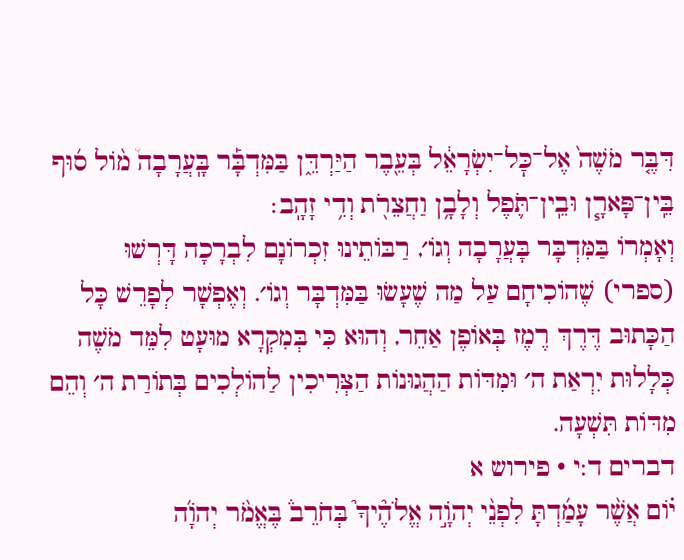דִּבֶּ֤ר מֹשֶׁה֙ אֶל־כׇּל־יִשְׂרָאֵ֔ל בְּעֵ֖בֶר הַיַּרְדֵּ֑ן בַּמִּדְבָּ֡ר בָּֽעֲרָבָה֩ מ֨וֹל ס֜וּף בֵּֽין־פָּארָ֧ן וּבֵֽין־תֹּ֛פֶל וְלָבָ֥ן וַחֲצֵרֹ֖ת וְדִ֥י זָהָֽב׃
וְאָמְרוֹ בַּמִּדְבָּר בָּעֲרָבָה וְגוֹ׳, רַבּוֹתֵינוּ זִכְרוֹנָם לִבְרָכָה דָּרְשׁוּ (ספרי) שֶׁהוֹכִיחָם עַל מַה שֶׁעָשׂוּ בַּמִּדְבָּר וְגוֹ׳. וְאֶפְשָׁר לְפָרֵשׁ כָּל הַכָּתוּב דֶּרֶךְ רֶמֶז בְּאוֹפֶן אַחֵר, וְהוּא כִּי בְּמִקְרָא מוּעָט לִמֵּד מֹשֶׁה כְּלָלוּת יִרְאַת ה׳ וּמִדּוֹת הַהֲגוּנוֹת הַצְּרִיכִין לַהוֹלְכִים בְּתוֹרַת ה׳ וְהֵם מִדּוֹת תִּשְׁעָה.
דברים ד:י · פירוש א
י֗וֹם אֲשֶׁ֨ר עָמַ֜דְתָּ לִפְנֵ֨י יְהֹוָ֣ה אֱלֹהֶ֘יךָ֮ בְּחֹרֵב֒ בֶּאֱמֹ֨ר יְהֹוָ֜ה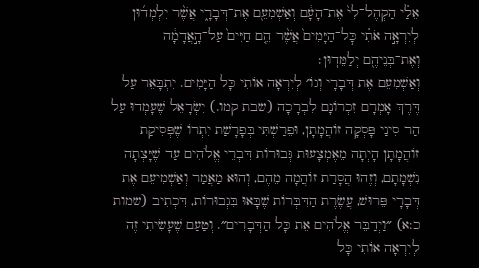אֵלַ֗י הַקְהֶל־לִי֙ אֶת־הָעָ֔ם וְאַשְׁמִעֵ֖ם אֶת־דְּבָרָ֑י אֲשֶׁ֨ר יִלְמְד֜וּן לְיִרְאָ֣ה אֹתִ֗י כׇּל־הַיָּמִים֙ אֲשֶׁ֨ר הֵ֤ם חַיִּים֙ עַל־הָ֣אֲדָמָ֔ה וְאֶת־בְּנֵיהֶ֖ם יְלַמֵּדֽוּן׃
וְאַשְׁמִעֵם אֶת דְּבָרָי וְגוֹ׳ לְיִרְאָה אוֹתִי כָּל הַיָּמִים. יִתְבָּאֵר עַל דֶּרֶךְ אָמְרָם זִכְרוֹנָם לִבְרָכָה (שבת קמו.) יִשְׂרָאֵל שֶׁעָמְדוּ עַל הַר סִינַי פָּסְקָה זוֹהֲמָתָן, וּפֵרַשְׁתִּי בְּפָרָשַׁת יִתְרוֹ שֶׁפְּסִיקַת זוֹהֲמָתָן הָיְתָה מֵאֶמְצָעוּת גְּבוּרוֹת דִּבְרֵי אֱלֹהִים עַד שֶׁיָּצְתָה נִשְׁמָתָם, וְזֶהוּ הֲסָרַת זוֹהֲמָה מֵהֶם, וְהוּא מַאֲמַר וְאַשְׁמִיעֵם אֶת דְּבָרָי פֵּרוּשׁ, עֲשֶׂרֶת הַדִּבְּרוֹת שֶׁבָּאוּ בִּגְבוּרוֹת, דִּכְתִיב (שמות כ:א) ״וַיְדַבֵּר אֱלֹהִים אֵת כָּל הַדְּבָרִים״. וְטַעַם שֶׁעָשִׂיתִי זֶה לְיִרְאָה אוֹתִי כָּל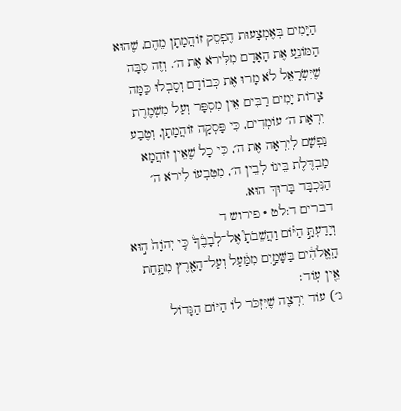הַיָּמִים בְּאֶמְצָעוּת הֶפְסֵק זוֹהֲמָתָן מֵהֶם, שֶׁהוּא הַמּוֹנֵעַ אֶת הָאָדָם מִלִּירֹא אֶת ה׳. וְזֶה סִבָּה שֶׁיִּשְׂרָאֵל לֹא מָרוּ אֶת כְּבוֹדָם וְסָבְלוּ כַּמָּה צָרוֹת יָמִים רַבִּים אֵין מִסְפָּר וְעַל מִשְׁמֶרֶת יִרְאַת ה׳ עוֹמְדִים, כִּי פָּסְקָה זוֹהֲמָתָן, וְטֶבַע נַפְשָׁם לְיִרְאָה אֶת ה׳, כִּי כָל שֶׁאֵין זוֹהֲמָא מַבְדֶּלֶת בֵּינוֹ לְבֵין ה׳, מִטִּבְעוֹ לִירֹא ה׳ הַנִּכְבָּד בָּרוּךְ הוּא.
דברים ד:לט · פירוש ד
וְיָדַעְתָּ֣ הַיּ֗וֹם וַהֲשֵׁבֹתָ֮ אֶל־לְבָבֶ֒ךָ֒ כִּ֤י יְהֹוָה֙ ה֣וּא הָֽאֱלֹהִ֔ים בַּשָּׁמַ֣יִם מִמַּ֔עַל וְעַל־הָאָ֖רֶץ מִתָּ֑חַת אֵ֖ין עֽוֹד׃
ג׳) עוֹד יִרְצֶה שֶׁיִּזְכֹּר לוֹ הַיּוֹם הַגָּדוֹל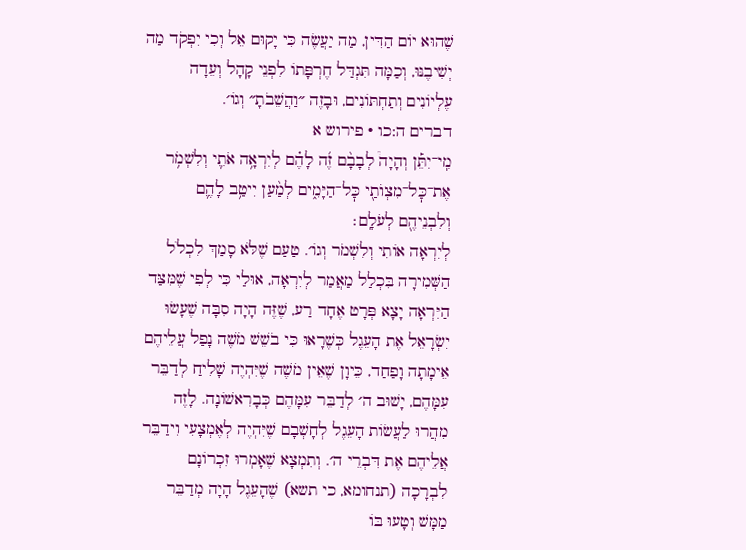שֶׁהוּא יוֹם הַדִּין, מַה יַעֲשֶׂה כִּי יָקוּם אֵל וְכִי יִפְקֹד מַה יְשִׁיבֶנּוּ, וְכַמָּה תִּגְדַּל חֶרְפָּתוֹ לִפְנֵי קָהָל וְעֵדָה עֶלְיוֹנִים וְתַחְתּוֹנִים, וּבָזֶה ״וַהֲשֵׁבֹתָ״ וְגוֹ׳.
דברים ה:כו · פירוש א
מִֽי־יִתֵּ֡ן וְהָיָה֩ לְבָבָ֨ם זֶ֜ה לָהֶ֗ם לְיִרְאָ֥ה אֹתִ֛י וְלִשְׁמֹ֥ר אֶת־כׇּל־מִצְוֺתַ֖י כׇּל־הַיָּמִ֑ים לְמַ֨עַן יִיטַ֥ב לָהֶ֛ם וְלִבְנֵיהֶ֖ם לְעֹלָֽם׃
לְיִרְאָה אוֹתִי וְלִשְׁמֹר וְגוֹ׳. טַעַם שֶׁלֹּא סָמַךְ לִכְלֹל הַשְּׁמִירָה בִּכְלַל מַאֲמַר לְיִרְאָה, אוּלַי כִּי לְפִי שֶׁמִּצַּד הַיִּרְאָה יָצָא פְּרָט אֶחָד רַע, שֶׁזֶּה הָיָה סִבָּה שֶׁעָשׂוּ יִשְׂרָאֵל אֶת הָעֵגֶל כְּשֶׁרָאוּ כִּי בֹשֵׁשׁ מֹשֶׁה נָפַל עֲלֵיהֶם אֵימָתָה וָפַחַד, כֵּיוָן שֶׁאֵין מֹשֶׁה שֶׁיִּהְיֶה שָׁלִיחַ לְדַבֵּר עִמָּהֶם, יָשׁוּב ה׳ לְדַבֵּר עִמָּהֶם כְּבָרִאשׁוֹנָה. לָזֶה מִהֲרוּ לַעֲשׂוֹת הָעֵגֶל לְחָשְׁבָם שֶׁיִּהְיֶה לְאֶמְצָעִי וִידַבֵּר אֲלֵיהֶם אֶת דִּבְרֵי ה׳. וְתִמְצָא שֶׁאָמְרוּ זִכְרוֹנָם לִבְרָכָה (תנחומא, כי תשא) שֶׁהָעֵגֶל הָיָה מְדַבֵּר מַמָּשׁ וְטָעוּ בּוֹ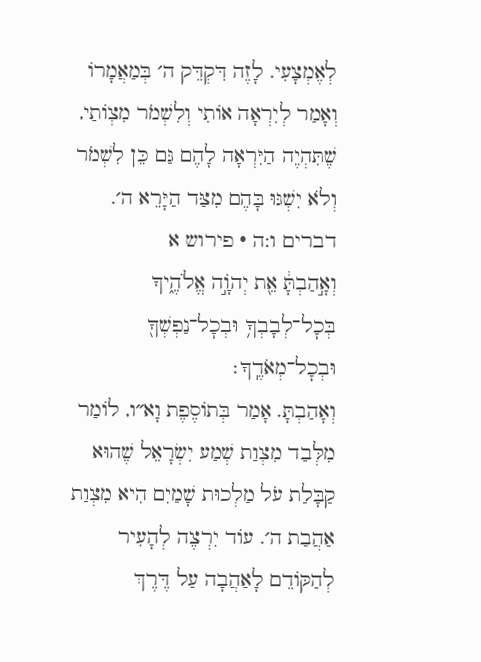לְאֶמְצָעִי. לָזֶה דִּקְדֵּק ה׳ בְּמַאֲמָרוֹ וְאָמַר לְיִרְאָה אוֹתִי וְלִשְׁמֹר מִצְוֹתַי, שֶׁתִּהְיֶה הַיִּרְאָה לָהֶם גַּם כֵּן לִשְׁמֹר וְלֹא יִשְׁגּוּ בָּהֶם מִצַּד הַיָּרֵא ה׳.
דברים ו:ה · פירוש א
וְאָ֣הַבְתָּ֔ אֵ֖ת יְהֹוָ֣ה אֱלֹהֶ֑יךָ בְּכׇל־לְבָבְךָ֥ וּבְכׇל־נַפְשְׁךָ֖ וּבְכׇל־מְאֹדֶֽךָ׃
וְאָהַבְתָּ. אָמַר בְּתוֹסֶפֶת וָא״ו, לוֹמַר מִלְּבַד מִצְוַת שְׁמַע יִשְׂרָאֵל שֶׁהוּא קַבָּלַת עֹל מַלְכוּת שָׁמַיִם הִיא מִצְוַת אַהֲבַת ה׳. עוֹד יִרְצֶה לְהָעִיר לְהַקּוֹדֵם לָאַהֲבָה עַל דֶּרֶךְ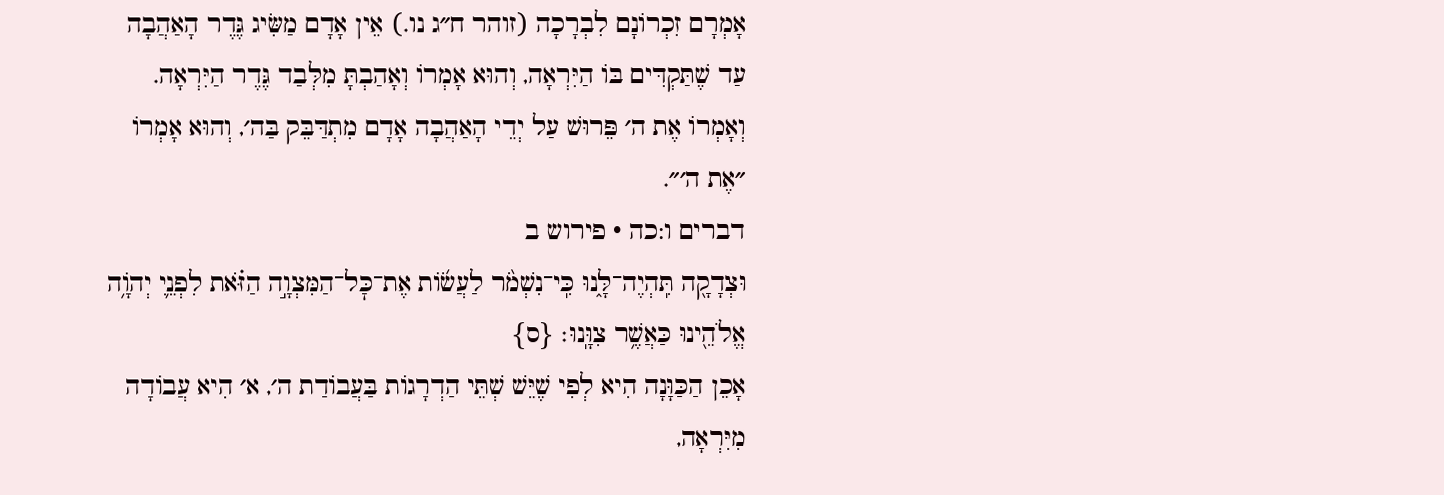אָמְרָם זִכְרוֹנָם לִבְרָכָה (זוהר ח״ג נו.) אֵין אָדָם מַשִּׂיג גֶּדֶר הָאַהֲבָה עַד שֶׁתַּקְדִּים בּוֹ הַיִּרְאָה, וְהוּא אָמְרוֹ וְאָהַבְתָּ מִלְּבַד גֶּדֶר הַיִּרְאָה. וְאָמְרוֹ אֶת ה׳ פֵּרוּשׁ עַל יְדֵי הָאַהֲבָה אָדָם מִתְדַּבֵּק בַּה׳, וְהוּא אָמְרוֹ ״אֶת ה׳״.
דברים ו:כה · פירוש ב
וּצְדָקָ֖ה תִּֽהְיֶה־לָּ֑נוּ כִּֽי־נִשְׁמֹ֨ר לַעֲשׂ֜וֹת אֶת־כׇּל־הַמִּצְוָ֣ה הַזֹּ֗את לִפְנֵ֛י יְהֹוָ֥ה אֱלֹהֵ֖ינוּ כַּאֲשֶׁ֥ר צִוָּֽנוּ׃ {ס}
אָכֵן הַכַּוָּנָה הִיא לְפִי שֶׁיֵּשׁ שְׁתֵּי הַדְרָגוֹת בַּעֲבוֹדַת ה׳, א׳ הִיא עֲבוֹדָה מִיִּרְאָה,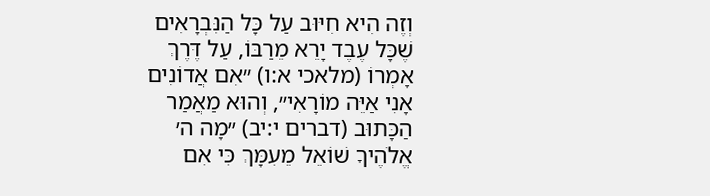וְזֶה הִיא חִיּוּב עַל כָּל הַנִּבְרָאִים שֶׁכָּל עֶבֶד יָרֵא מֵרַבּוֹ, עַל דֶּרֶךְ אָמְרוֹ (מלאכי א:ו) ״אִם אֲדוֹנִים אָנִי אַיֵּה מוֹרָאִי״, וְהוּא מַאֲמַר הַכָּתוּב (דברים י:יב) ״מָה ה׳ אֱלֹהֶיךָ שׁוֹאֵל מֵעִמָּךְ כִּי אִם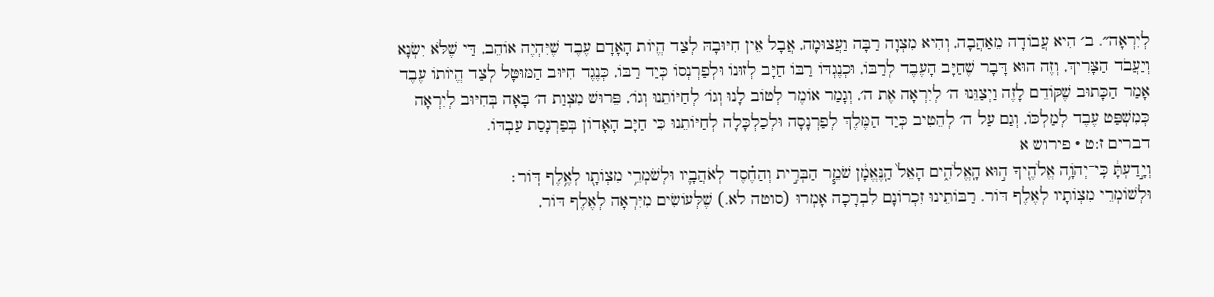לְיִרְאָה״. ב׳ הִיא עֲבוֹדָה מֵאַהֲבָה, וְהִיא מִצְוָה רַבָּה וַעֲצוּמָה, אֲבָל אֵין חִיּוּבָהּ לְצַד הֱיוֹת הָאָדָם עֶבֶד שֶׁיִּהְיֶה אוֹהֵב, דַּי שֶׁלֹּא יִשְׂנָא וְיַעֲבֹד הַצָּרִיךְ, וְזֶה הוּא דָּבָר שֶׁחַיָּב הָעֶבֶד לְרַבּוֹ, וּכְנֶגְדּוֹ רַבּוֹ חַיָּב לְזוּנוֹ וּלְפַרְנְסוֹ כְּיַד רַבּוֹ, כְּנֶגֶד חִיּוּב הַמּוּטָּל לְצַד הֱיוֹתוֹ עֶבֶד אָמַר הַכָּתוּב שֶׁקּוֹדֵם לָזֶה וַיְצַוֵּנוּ ה׳ לְיִרְאָה אֶת ה׳, וְגָמַר אוֹמֶר לְטוֹב לָנוּ וְגוֹ׳ לְחַיּוֹתֵנוּ וְגוֹ׳, פֵּרוּשׁ מִצְוַת ה׳ בָּאָה בְּחִיּוּב לְיִרְאָה כְּמִשְׁפַּט עֶבֶד לְמַלְכּוֹ, וְגַם עַל ה׳ לְהֵטִיב כְּיַד הַמֶּלֶךְ לְפַרְנָסָה וּלְכַלְכָּלָה לְחַיּוֹתֵנוּ כִּי חַיָּב הָאָדוֹן בְּפַרְנָסַת עַבְדּוֹ.
דברים ז:ט · פירוש א
וְיָ֣דַעְתָּ֔ כִּֽי־יְהֹוָ֥ה אֱלֹהֶ֖יךָ ה֣וּא הָֽאֱלֹהִ֑ים הָאֵל֙ הַֽנֶּאֱמָ֔ן שֹׁמֵ֧ר הַבְּרִ֣ית וְהַחֶ֗סֶד לְאֹהֲבָ֛יו וּלְשֹׁמְרֵ֥י מִצְוֺתָ֖ו לְאֶ֥לֶף דּֽוֹר׃
וּלְשׁוֹמְרֵי מִצְוֹתָיו לְאֶלֶף דּוֹר. רַבּוֹתֵינוּ זִכְרוֹנָם לִבְרָכָה אָמְרוּ (סוטה לא.) שֶׁלְּעוֹשִׂים מִיִּרְאָה לְאֶלֶף דּוֹר,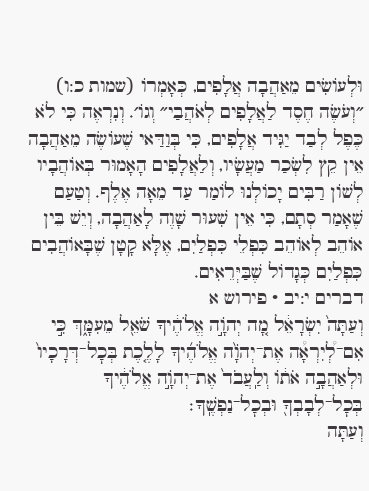וּלְעוֹשִׂים מֵאַהֲבָה אֲלָפִים, כְּאָמְרוֹ (שמות כ:ו) ״וְעֹשֶׂה חֶסֶד לַאֲלָפִים לְאֹהֲבַי״ וְגוֹ׳. וְנִרְאֶה כִּי לֹא כֶּפֶל לְבַד יַגִּיד אֲלָפִים, כִּי בְּוַדַּאי שֶׁעוֹשֶׂה מֵאַהֲבָה אֵין קֵץ לִשְׂכַר מַעֲשָׂיו, וְלַאֲלָפִים הָאָמוּר בְּאוֹהֲבָיו לְשׁוֹן רַבִּים יָכוֹלְנוּ לוֹמַר עַד מֵאָה אֶלֶף. וְטַעַם שֶׁאָמַר סְתָם, כִּי אֵין שִׁעוּר שָׁוֶה לָאַהֲבָה, וְיֵשׁ בֵּין אוֹהֵב לְאוֹהֵב כִּפְלֵי כִּפְלַיִם, אֶלָּא קָטָן שֶׁבָּאוֹהֲבִים כִּפְלַיִם כְּגָדוֹל שֶׁבַּיְּרֵאִים.
דברים י:יב · פירוש א
וְעַתָּה֙ יִשְׂרָאֵ֔ל מָ֚ה יְהֹוָ֣ה אֱלֹהֶ֔יךָ שֹׁאֵ֖ל מֵעִמָּ֑ךְ כִּ֣י אִם־לְ֠יִרְאָ֠ה אֶת־יְהֹוָ֨ה אֱלֹהֶ֜יךָ לָלֶ֤כֶת בְּכׇל־דְּרָכָיו֙ וּלְאַהֲבָ֣ה אֹת֔וֹ וְלַֽעֲבֹד֙ אֶת־יְהֹוָ֣ה אֱלֹהֶ֔יךָ בְּכׇל־לְבָבְךָ֖ וּבְכׇל־נַפְשֶֽׁךָ׃
וְעַתָּה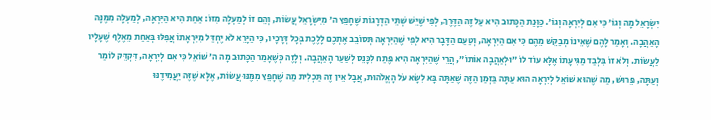יִשְׂרָאֵל מָה וְגוֹ׳ כִּי אִם לְיִרְאָה וְגוֹ׳. כַּוָּנַת הַכָּתוּב הִיא עַל זֶה הַדֶּרֶךְ, לְפִי שֶׁיֵּשׁ שְׁתֵּי הַדְרָגוֹת שֶׁחָפֵץ ה׳ מִיִּשְׂרָאֵל עֲשׂוֹת, וְהֵם זוֹ לְמַעְלָה מִזּוֹ: אַחַת הִיא הַיִּרְאָה, לְמַעְלָה מִמֶּנָּה הָאַהֲבָה. וְאָמַר לָהֶם שֶׁאֵינוֹ מְבַקֵּשׁ מֵהֶם כִּי אִם הַיִּרְאָה, וְטַעַם הַדָּבָר הִיא לְפִי שֶׁהַיִּרְאָה תְּסוֹבֵב אֶתְכֶם לָלֶכֶת בְּכָל דְּרָכָיו, כִּי הַיָּרֵא לֹא יֶחְדַּל מִיִּרְאָתוֹ אֲפִלּוּ בְּאַחַת מֵאֶלֶף שֶׁעָלָיו לַעֲשׂוֹת. וְלֹא זוֹ בִּלְבַד מַגִּיעָתוֹ אֶלָּא עוֹד לוֹ ״וּלְאַהֲבָה אוֹתוֹ״, הֲרֵי שֶׁהַיִּרְאָה הִיא פֶּתַח לִכָּנֵס לְשַׁעַר הָאַהֲבָה. וְלָזֶה כְּשֶׁאָמַר הַכָּתוּב מָה ה׳ שׁוֹאֵל כִּי אִם לְיִרְאָה, דִּקְדֵּק לוֹמַר וְעַתָּה, פֵּרוּשׁ, מַה שֶׁהוּא שׁוֹאֵל לְיִרְאָה הוּא עַתָּה בַּזְּמַן הַזֶּה שֶׁאַתָּה בָּא לִשָּׂא עֹל הָאֱלֹהוּת, אֲבָל אֵין זֶה תַּכְלִית מַה שֶׁחָפֵץ מִמֶּנּוּ עֲשׂוֹת, אֶלָּא שֶׁזֶּה יַעֲמִידֶנּוּ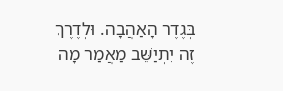בְּגֶדֶר הָאַהֲבָה. וּלְדֶרֶךְ זֶה יִתְיַשֵּׁב מַאֲמַר מָה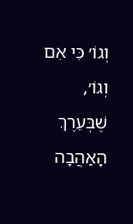וְגוֹ׳ כִּי אִם וְגוֹ׳, שֶׁבְּעֵרֶךְ הָאַהֲבָה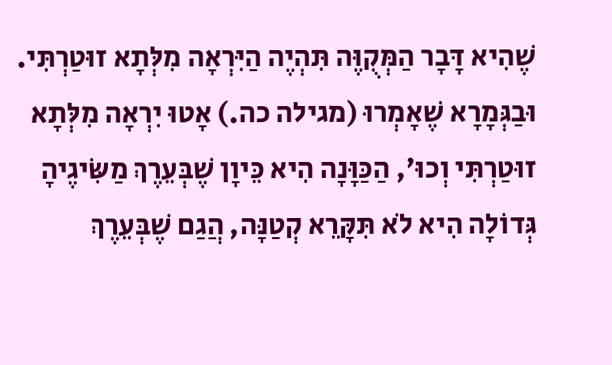שֶׁהִיא דָּבָר הַמְּקֻוֶּה תִּהְיֶה הַיִּרְאָה מִלְּתָא זוּטַרְתִּי. וּבַגְּמָרָא שֶׁאָמְרוּ (מגילה כה.) אָטוּ יִרְאָה מִלְּתָא זוּטַרְתִּי וְכוּ׳, הַכַּוָּנָה הִיא כֵּיוָן שֶׁבְּעֵרֶךְ מַשִּׂיגֶיהָ גְּדוֹלָה הִיא לֹא תִּקָּרֵא קְטַנָּה, הֲגַם שֶׁבְּעֵרֶךְ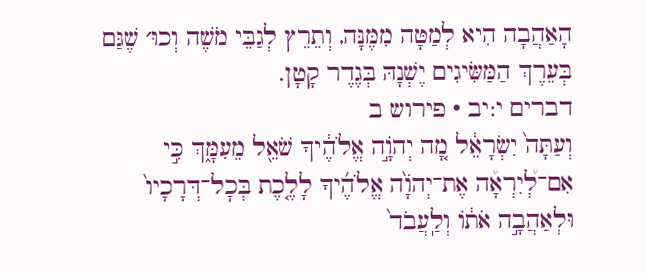הָאַהֲבָה הִיא לְמַטָּה מִמֶּנָּה, וְתֵרֵץ לְגַבֵּי מֹשֶׁה וְכוּ׳ שֶׁגַּם בְּעֵרֶךְ הַמַּשִּׂיגִים יֶשְׁנָהּ בְּגֶדֶר קָטָן.
דברים י:יב · פירוש ב
וְעַתָּה֙ יִשְׂרָאֵ֔ל מָ֚ה יְהֹוָ֣ה אֱלֹהֶ֔יךָ שֹׁאֵ֖ל מֵעִמָּ֑ךְ כִּ֣י אִם־לְ֠יִרְאָ֠ה אֶת־יְהֹוָ֨ה אֱלֹהֶ֜יךָ לָלֶ֤כֶת בְּכׇל־דְּרָכָיו֙ וּלְאַהֲבָ֣ה אֹת֔וֹ וְלַֽעֲבֹד֙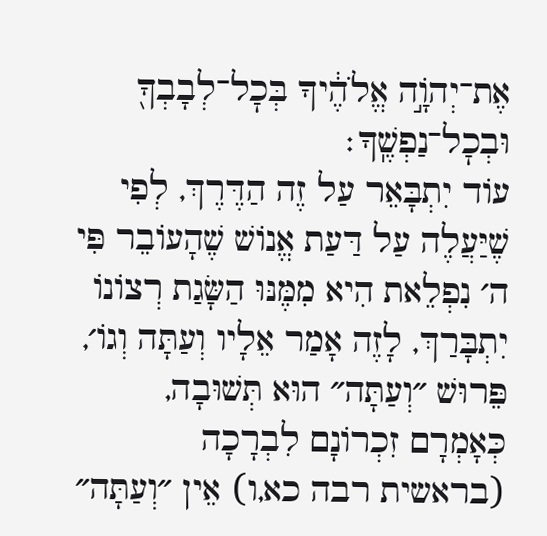אֶת־יְהֹוָ֣ה אֱלֹהֶ֔יךָ בְּכׇל־לְבָבְךָ֖ וּבְכׇל־נַפְשֶֽׁךָ׃
עוֹד יִתְבָּאֵר עַל זֶה הַדֶּרֶךְ, לְפִי שֶׁיַּעֲלֶה עַל דַּעַת אֱנוֹשׁ שֶׁהָעוֹבֵר פִּי ה׳ נִפְלֵאת הִיא מִמֶּנּוּ הַשָּׂגַת רְצוֹנוֹ יִתְבָּרַךְ, לָזֶה אָמַר אֵלָיו וְעַתָּה וְגוֹ׳, פֵּרוּשׁ ״וְעַתָּה״ הוּא תְּשׁוּבָה, כְּאָמְרָם זִכְרוֹנָם לִבְרָכָה (בראשית רבה כא,ו) אֵין ״וְעַתָּה״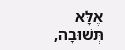אֶלָּא תְּשׁוּבָה,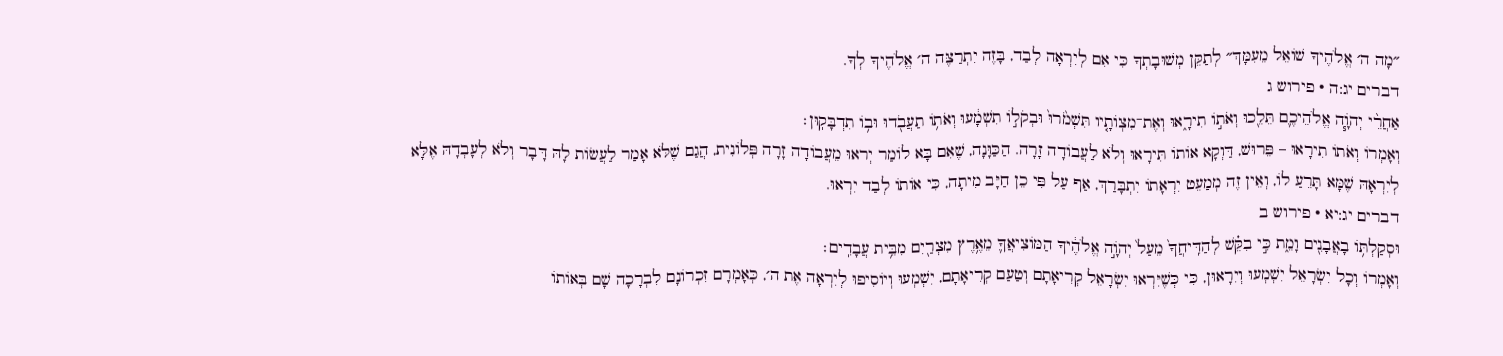״מָה ה׳ אֱלֹהֶיךָ שׁוֹאֵל מֵעִמָּךְ״ לְתַקֵּן מְשׁוּבָתְךָ כִּי אִם לְיִרְאָה לְבַד, בָּזֶה יִתְרַצֶּה ה׳ אֱלֹהֶיךָ לְךָ.
דברים יג:ה · פירוש ג
אַחֲרֵ֨י יְהֹוָ֧ה אֱלֹהֵיכֶ֛ם תֵּלֵ֖כוּ וְאֹת֣וֹ תִירָ֑אוּ וְאֶת־מִצְוֺתָ֤יו תִּשְׁמֹ֙רוּ֙ וּבְקֹל֣וֹ תִשְׁמָ֔עוּ וְאֹת֥וֹ תַעֲבֹ֖דוּ וּב֥וֹ תִדְבָּקֽוּן׃
וְאָמְרוֹ וְאֹתוֹ תִירָאוּ – פֵּרוּשׁ, דַּוְקָא אוֹתוֹ תִּירָאוּ וְלֹא לַעֲבוֹדָה זָרָה. הַכַּוָּנָה, שֶׁאִם בָּא לוֹמַר יְראוּ מֵעֲבוֹדָה זָרָה פְּלוֹנִית, הֲגַם שֶׁלֹּא אָמַר לַעֲשׂוֹת לָהּ דָּבָר וְלֹא לְעָבְדָהּ אֶלָּא לְיִרְאָהּ שֶׁמָּא תָּרֵעַ לוֹ, וְאֵין זֶה מְמַעֵט יִרְאָתוֹ יִתְבָּרַךְ, אַף עַל פִּי כֵן חַיָּב מִיתָה, כִּי אוֹתוֹ לְבַד יִרְאוּ.
דברים יג:יא · פירוש ב
וּסְקַלְתּ֥וֹ בָאֲבָנִ֖ים וָמֵ֑ת כִּ֣י בִקֵּ֗שׁ לְהַדִּֽיחֲךָ֙ מֵעַל֙ יְהֹוָ֣ה אֱלֹהֶ֔יךָ הַמּוֹצִיאֲךָ֛ מֵאֶ֥רֶץ מִצְרַ֖יִם מִבֵּ֥ית עֲבָדִֽים׃
וְאָמְרוֹ וְכָל יִשְׂרָאֵל יִשְׁמְעוּ וְיִרָאוּן, כִּי כְּשֶׁיִּרְאוּ יִשְׂרָאֵל קְרִיאָתָם וְטַעַם קְרִיאָתָם, יִשְׁמְעוּ וְיוֹסִיפוּ לְיִרְאָה אֶת ה׳, כְּאָמְרָם זִכְרוֹנָם לִבְרָכָה שָׁם בְּאוֹתוֹ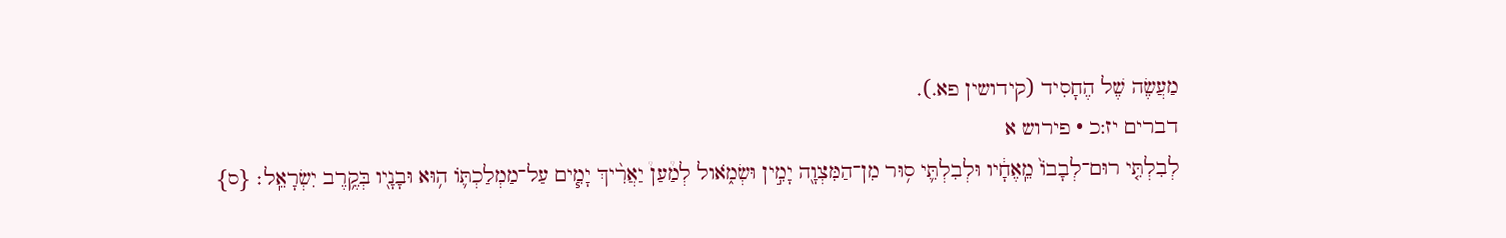מַעֲשֶׂה שֶׁל הֶחָסִיד (קידושין פא.).
דברים יז:כ · פירוש א
לְבִלְתִּ֤י רוּם־לְבָבוֹ֙ מֵֽאֶחָ֔יו וּלְבִלְתִּ֛י ס֥וּר מִן־הַמִּצְוָ֖ה יָמִ֣ין וּשְׂמֹ֑אול לְמַ֩עַן֩ יַאֲרִ֨יךְ יָמִ֧ים עַל־מַמְלַכְתּ֛וֹ ה֥וּא וּבָנָ֖יו בְּקֶ֥רֶב יִשְׂרָאֵֽל׃ {ס}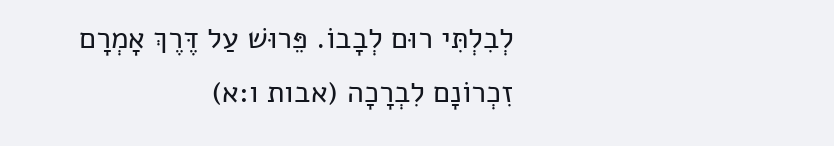לְבִלְתִּי רוּם לְבָבוֹ. פֵּרוּשׁ עַל דֶּרֶךְ אָמְרָם זִכְרוֹנָם לִבְרָכָה (אבות ו:א)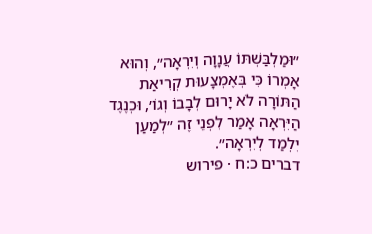״וּמַלְבַּשְׁתּוֹ עֲנָוָה וְיִרְאָה״, וְהוּא אָמְרוֹ כִּי בְּאֶמְצָעוּת קְרִיאַת הַתּוֹרָה לֹא יָרוּם לְבָבוֹ וְגוֹ׳, וּכְנֶגֶד הַיִּרְאָה אָמַר לִפְנֵי זֶה ״לְמַעַן יִלְמַד לְיִרְאָה״.
דברים כ:ח · פירוש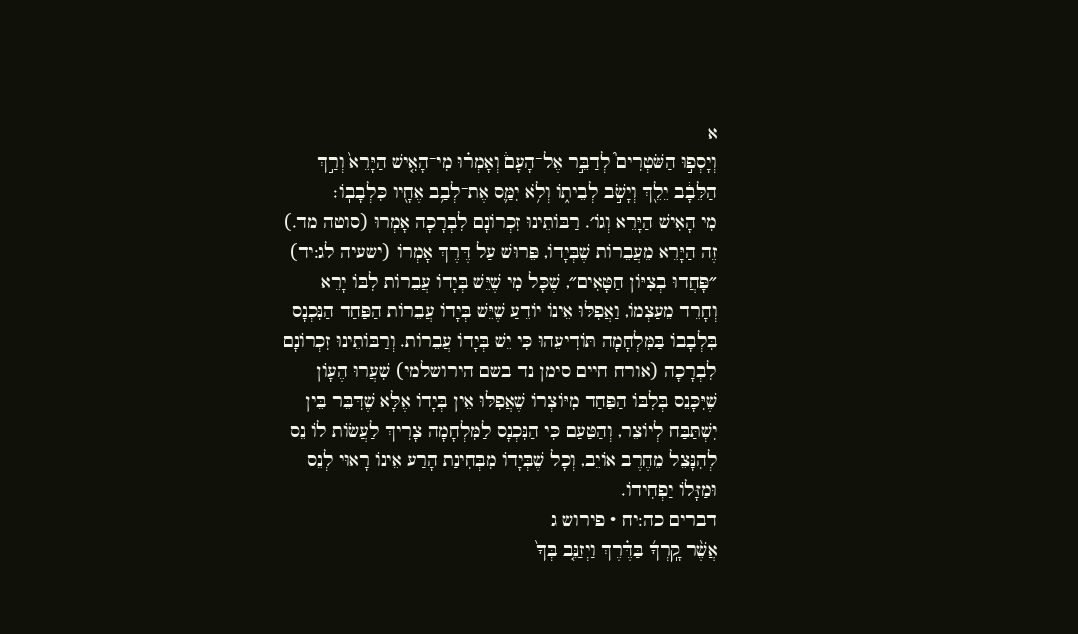א
וְיָסְפ֣וּ הַשֹּׁטְרִים֮ לְדַבֵּ֣ר אֶל־הָעָם֒ וְאָמְר֗וּ מִי־הָאִ֤ישׁ הַיָּרֵא֙ וְרַ֣ךְ הַלֵּבָ֔ב יֵלֵ֖ךְ וְיָשֹׁ֣ב לְבֵית֑וֹ וְלֹ֥א יִמַּ֛ס אֶת־לְבַ֥ב אֶחָ֖יו כִּלְבָבֽוֹ׃
מִי הָאִישׁ הַיָּרֵא וְגוֹ׳. רַבּוֹתֵינוּ זִכְרוֹנָם לִבְרָכָה אָמְרוּ (סוטה מד.) זֶה הַיָּרֵא מֵעֲבֵרוֹת שֶׁבְּיָדוֹ, פֵּרוּשׁ עַל דֶּרֶךְ אָמְרוֹ (ישעיה לג:יד) ״פָּחֲדוּ בְצִיּוֹן חַטָּאִים״, שֶׁכָּל מִי שֶׁיֵּשׁ בְּיָדוֹ עֲבֵרוֹת לִבּוֹ יָרֵא וְחָרֵד מֵעַצְמוֹ, וַאֲפִלּוּ אֵינוֹ יוֹדֵעַ שֶׁיֵּשׁ בְּיָדוֹ עֲבֵרוֹת הַפַּחַד הַנִּכְנָס בִּלְבָבוֹ בַּמִּלְחָמָה תּוֹדִיעֵהוּ כִּי יֵשׁ בְּיָדוֹ עֲבֵרוֹת. וְרַבּוֹתֵינוּ זִכְרוֹנָם לִבְרָכָה (אורח חיים סימן נד בשם הירושלמי) שִׁעֲרוּ הֶעָוֹן שֶׁיִּכָּנֵס בְּלִבּוֹ הַפַּחַד מִיּוֹצְרוֹ שֶׁאֲפִלּוּ אֵין בְּיָדוֹ אֶלָּא שֶׁדִּבֵּר בֵּין יִשְׁתַּבַּח לְיוֹצֵר, וְהַטַּעַם כִּי הַנִּכְנָס לַמִּלְחָמָה צָרִיךְ לַעֲשׂוֹת לוֹ נֵס לְהִנָּצֵל מֵחֶרֶב אוֹיֵב, וְכָל שֶׁבְּיָדוֹ מִבְּחִינַת הָרַע אֵינוֹ רָאוּי לְנֵס וּמַזָּלוֹ יַפְחִידוֹ.
דברים כה:יח · פירוש ג
אֲשֶׁ֨ר קָֽרְךָ֜ בַּדֶּ֗רֶךְ וַיְזַנֵּ֤ב בְּךָ֙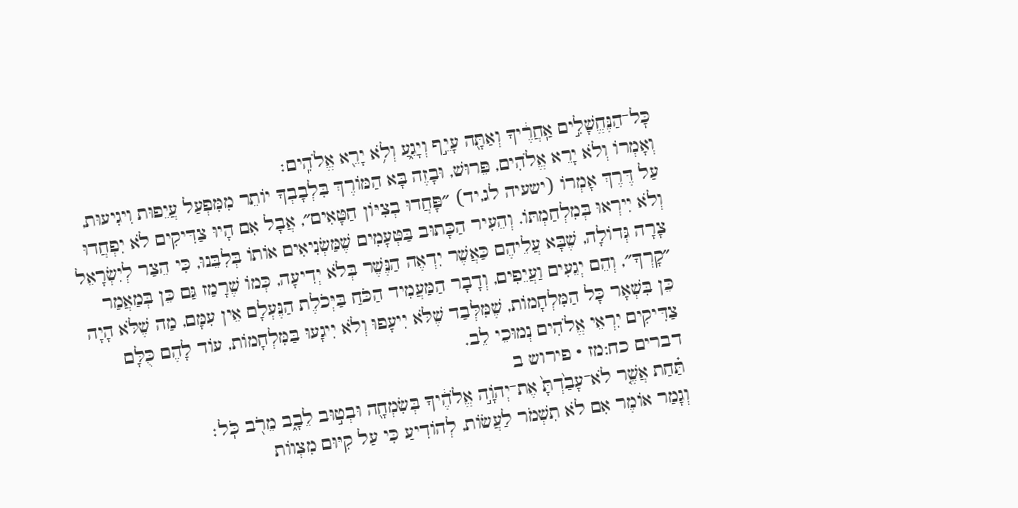כׇּל־הַנֶּחֱשָׁלִ֣ים אַֽחֲרֶ֔יךָ וְאַתָּ֖ה עָיֵ֣ף וְיָגֵ֑עַ וְלֹ֥א יָרֵ֖א אֱלֹהִֽים׃
וְאָמְרוֹ וְלֹא יָרֵא אֱלֹהִים, פֵּרוּשׁ, וּבָזֶה בָּא הַמּוֹרֶךְ בִּלְבָבְךָ יוֹתֵר מִמִּפְעַל עֲיֵפוּת וִיגִיעוּת, עַל דֶּרֶךְ אָמְרוֹ (ישעיה לג,יד) ״פָּחֲדוּ בְצִיּוֹן חַטָּאִים״, אֲבָל אִם הָיוּ צַדִּיקִים לֹא יִפְחֲדוּ וְלֹא יִירְאוּ בְּמִלְחַמְתּוֹ. וְהֵעִיר הַכָּתוּב בַּטְּעָמִים שֶׁמַּשְׂנִיאִים אוֹתוֹ בְּלִבֵּנוּ, כִּי הֵצַר לְיִשְׂרָאֵל צָרָה גְּדוֹלָה, שֶׁבָּא עֲלֵיהֶם כַּאֲשֶׁר יִדְאֶה הַנֶּשֶׁר בְּלֹא יְדִיעָה, כְּמוֹ שֶׁרָמַז גַּם כֵּן בְּמַאֲמַר ״קָרְךָ״, וְהֵם יְגֵעִים וַעֲיֵפִים, וְדָבָר הַמַּעֲמִיד הַכֹּחַ בַּיְּכֹלֶת הַנֶּעְלָם אֵין עִמָּם, מַה שֶׁלֹּא הָיָה כֵּן בִּשְׁאָר כָּל הַמִּלְחָמוֹת, שֶׁמִּלְּבַד שֶׁלֹּא יִיעָפוּ וְלֹא יִיגָעוּ בַּמִּלְחָמוֹת, עוֹד לָהֶם כֻּלָּם צַדִּיקִים יִרְאֵי אֱלֹהִים נְמוּכֵי לֵב.
דברים כח:מז · פירוש ב
תַּ֗חַת אֲשֶׁ֤ר לֹא־עָבַ֙דְתָּ֙ אֶת־יְהֹוָ֣ה אֱלֹהֶ֔יךָ בְּשִׂמְחָ֖ה וּבְט֣וּב לֵבָ֑ב מֵרֹ֖ב כֹּֽל׃
וְגָמַר אוֹמֶר אִם לֹא תִשְׁמֹר לַעֲשׂוֹת, לְהוֹדִיעַ כִּי עַל קִיּוּם מִצְווֹת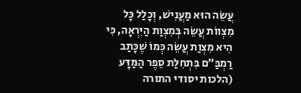עֲשֵׂה הוּא מַעֲנִישׁ, וְכָלַל כָּל מִצְווֹת עֲשֵׂה בְּמִצְוַת הַיִּרְאָה, כִּי הִיא מִצְוַת עֲשֵׂה כְּמוֹ שֶׁכָּתַב רַמְבַּ״ם בִּתְחִלַּת סֵפֶר הַמַּדָּע (הלכות יסודי התורה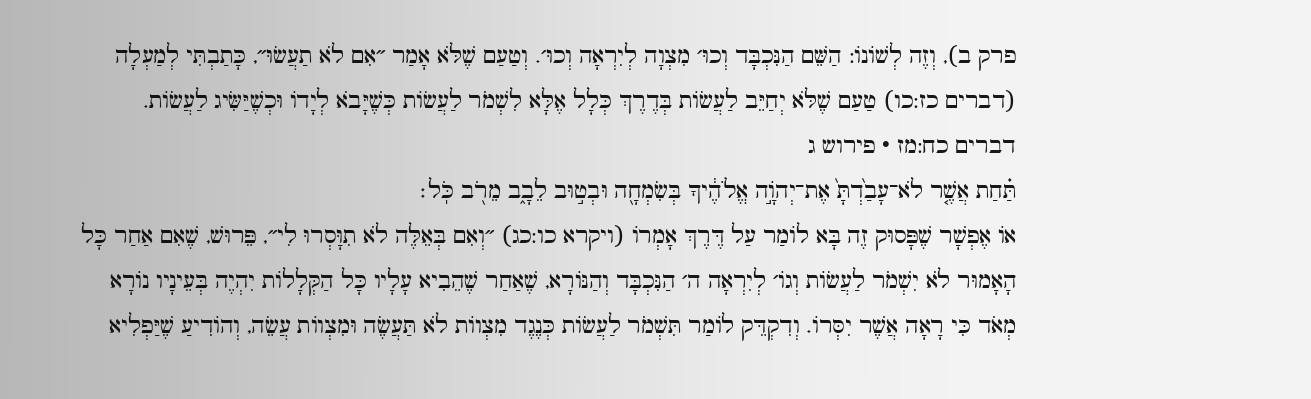פרק ב), וְזֶה לְשׁוֹנוֹ: הַשֵּׁם הַנִּכְבָּד וְכוּ׳ מִצְוָה לְיִרְאָה וְכוּ׳. וְטַעַם שֶׁלֹּא אָמַר ״אִם לֹא תַעֲשׂוּ״, כָּתַבְתִּי לְמַעְלָה (דברים כז:כו) טַעַם שֶׁלֹּא יְחַיֵּב לַעֲשׂוֹת בְּדֶרֶךְ כְּלָל אֶלָּא לִשְׁמֹר לַעֲשׂוֹת כְּשֶׁיָּבֹא לְיָדוֹ וּכְשֶׁיַּשִּׂיג לַעֲשׂוֹת.
דברים כח:מז · פירוש ג
תַּ֗חַת אֲשֶׁ֤ר לֹא־עָבַ֙דְתָּ֙ אֶת־יְהֹוָ֣ה אֱלֹהֶ֔יךָ בְּשִׂמְחָ֖ה וּבְט֣וּב לֵבָ֑ב מֵרֹ֖ב כֹּֽל׃
אוֹ אֶפְשָׁר שֶׁפָּסוּק זֶה בָּא לוֹמַר עַל דֶּרֶךְ אָמְרוֹ (ויקרא כו:כג) ״וְאִם בְּאֵלֶּה לֹא תִוָּסְרוּ לִי״, פֵּרוּשׁ, שֶׁאִם אַחַר כָּל הָאָמוּר לֹא יִשְׁמֹר לַעֲשׂוֹת וְגוֹ׳ לְיִרְאָה ה׳ הַנִּכְבָּד וְהַנּוֹרָא, שֶׁאַחַר שֶׁהֵבִיא עָלָיו כָּל הַקְּלָלוֹת יִהְיֶה בְּעֵינָיו נוֹרָא מְאֹד כִּי רָאָה אֲשֶׁר יִסְּרוֹ. וְדִקְדֵּק לוֹמַר תִּשְׁמֹר לַעֲשׂוֹת כְּנֶגֶד מִצְווֹת לֹא תַּעֲשֶׂה וּמִצְווֹת עֲשֵׂה, וְהוֹדִיעַ שֶׁיַּפְלִיא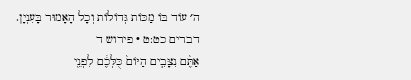ה׳ עוֹד בּוֹ מַכּוֹת גְּדוֹלוֹת וְכָל הָאָמוּר בָּעִנְיָן.
דברים כט:ט · פירוש ד
אַתֶּ֨ם נִצָּבִ֤ים הַיּוֹם֙ כֻּלְּכֶ֔ם לִפְנֵ֖י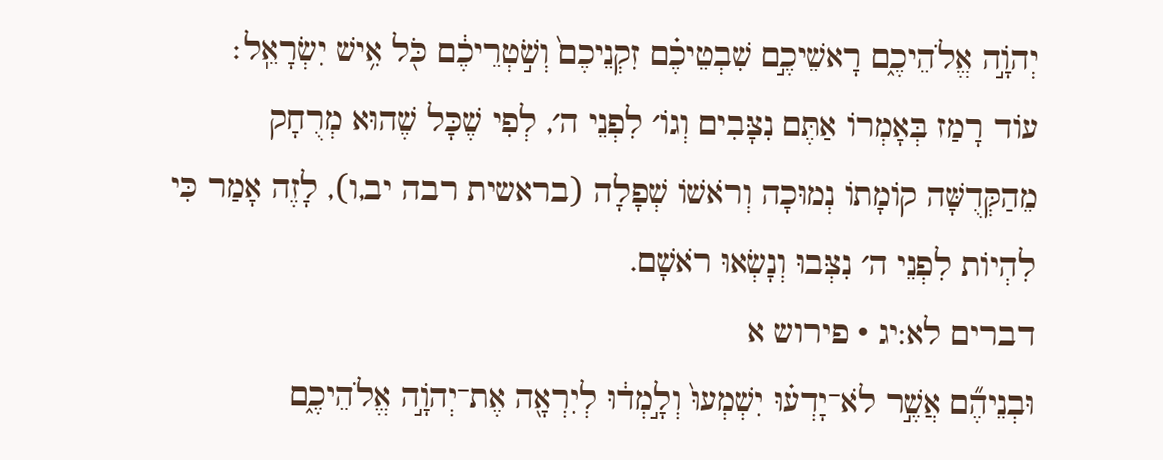יְהֹוָ֣ה אֱלֹהֵיכֶ֑ם רָאשֵׁיכֶ֣ם שִׁבְטֵיכֶ֗ם זִקְנֵיכֶם֙ וְשֹׁ֣טְרֵיכֶ֔ם כֹּ֖ל אִ֥ישׁ יִשְׂרָאֵֽל׃
עוֹד רָמַז בְּאָמְרוֹ אַתֶּם נִצָּבִים וְגוֹ׳ לִפְנֵי ה׳, לְפִי שֶׁכָּל שֶׁהוּא מְרֻחָק מֵהַקְּדֻשָּׁה קוֹמָתוֹ נְמוּכָה וְרֹאשׁוֹ שְׁפָלָה (בראשית רבה יב,ו), לָזֶה אָמַר כִּי לִהְיוֹת לִפְנֵי ה׳ נִצְּבוּ וְנָשְׂאוּ רֹאשָׁם.
דברים לא:יג · פירוש א
וּבְנֵיהֶ֞ם אֲשֶׁ֣ר לֹא־יָדְע֗וּ יִשְׁמְעוּ֙ וְלָ֣מְד֔וּ לְיִרְאָ֖ה אֶת־יְהֹוָ֣ה אֱלֹהֵיכֶ֑ם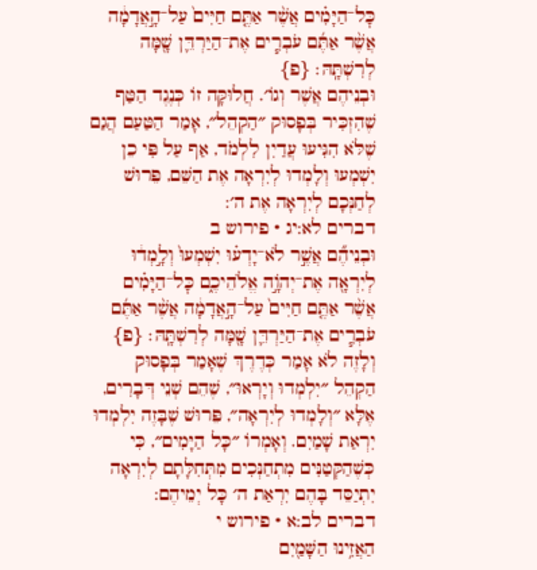כׇּל־הַיָּמִ֗ים אֲשֶׁ֨ר אַתֶּ֤ם חַיִּים֙ עַל־הָ֣אֲדָמָ֔ה אֲשֶׁ֨ר אַתֶּ֜ם עֹבְרִ֧ים אֶת־הַיַּרְדֵּ֛ן שָׁ֖מָּה לְרִשְׁתָּֽהּ׃ {פ}
וּבְנֵיהֶם אֲשֶׁר וְגוֹ׳. חֲלוּקָּה זוֹ כְּנֶגֶד הַטַּף שֶׁהִזְכִּיר בְּפָסוּק ״הַקְהֵל״, אָמַר הַטַּעַם הֲגַם שֶׁלֹּא הִגִּיעוּ עֲדַיִן לִלְמֹד, אַף עַל פִּי כֵן יִשְׁמְעוּ וְלָמְדוּ לְיִרְאָה אֶת הַשֵּׁם, פֵּרוּשׁ לְחַנְּכָם לְיִרְאָה אֶת ה׳:
דברים לא:יג · פירוש ב
וּבְנֵיהֶ֞ם אֲשֶׁ֣ר לֹא־יָדְע֗וּ יִשְׁמְעוּ֙ וְלָ֣מְד֔וּ לְיִרְאָ֖ה אֶת־יְהֹוָ֣ה אֱלֹהֵיכֶ֑ם כׇּל־הַיָּמִ֗ים אֲשֶׁ֨ר אַתֶּ֤ם חַיִּים֙ עַל־הָ֣אֲדָמָ֔ה אֲשֶׁ֨ר אַתֶּ֜ם עֹבְרִ֧ים אֶת־הַיַּרְדֵּ֛ן שָׁ֖מָּה לְרִשְׁתָּֽהּ׃ {פ}
וְלָזֶה לֹא אָמַר כְּדֶרֶךְ שֶׁאָמַר בְּפָסוּק הַקְהֵל ״יִלְמְדוּ וְיָרְאוּ״, שֶׁהֵם שְׁנֵי דְּבָרִים, אֶלָּא ״וְלָמְדוּ לְיִרְאָה״, פֵּרוּשׁ שֶׁבָּזֶה יִלְמְדוּ יִרְאַת שָׁמַיִם. וְאָמְרוֹ ״כָּל הַיָּמִים״, כִּי כְּשֶׁהַקְּטַנִּים מִתְחַנְּכִים מִתְּחִלָּתָם לְיִרְאָה יִתְיַסֵּד בָּהֶם יִרְאַת ה׳ כָּל יְמֵיהֶם:
דברים לב:א · פירוש י
הַאֲזִ֥ינוּ הַשָּׁמַ֖יִם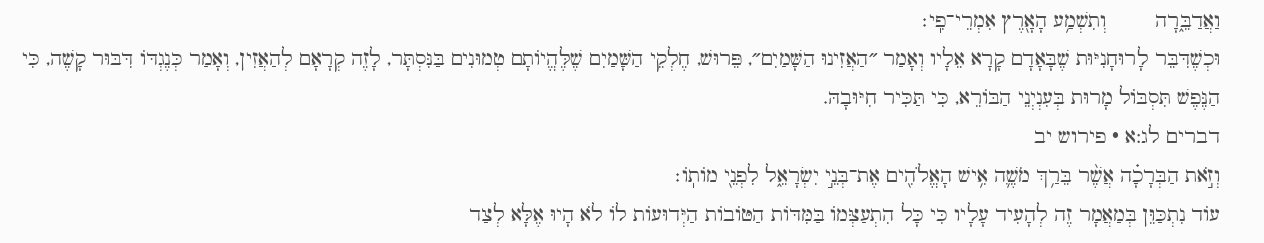וַאֲדַבֵּ֑רָה        וְתִשְׁמַ֥ע הָאָ֖רֶץ אִמְרֵי־פִֽי׃
וּכְשֶׁדִּבֵּר לָרוּחָנִיּוּת שֶׁבָּאָדָם קָרָא אֵלָיו וְאָמַר ״הַאֲזִינוּ הַשָּׁמַיִם״, פֵּרוּשׁ, חֶלְקֵי הַשָּׁמַיִם שֶׁלֶּהֱיוֹתָם טְמוּנִים בַּנִּסְתָּר, לָזֶה קְרָאָם לְהַאֲזִין, וְאָמַר כְּנֶגְדּוֹ דִּבּוּר קָשֶׁה, כִּי הַנֶּפֶשׁ תִּסְבּוֹל מָרוּת בְּעִנְיְנֵי הַבּוֹרֵא, כִּי תַּכִּיר חִיּוּבָהּ.
דברים לג:א · פירוש יב
וְזֹ֣את הַבְּרָכָ֗ה אֲשֶׁ֨ר בֵּרַ֥ךְ מֹשֶׁ֛ה אִ֥ישׁ הָאֱלֹהִ֖ים אֶת־בְּנֵ֣י יִשְׂרָאֵ֑ל לִפְנֵ֖י מוֹתֽוֹ׃
עוֹד נִתְכַּוֵּן בְּמַאֲמָר זֶה לְהָעִיד עָלָיו כִּי כָּל הִתְעַצְּמוֹ בַּמִּדּוֹת הַטּוֹבוֹת הַיְּדוּעוֹת לוֹ לֹא הָיוּ אֶלָּא לְצַד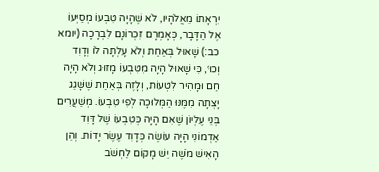יִרְאָתוֹ מֵאֱלֹהָיו, לֹא שֶׁהָיָה טִבְעוֹ מְסַיְּעוֹ אֶל הַדָּבָר, כְּאָמְרָם זִכְרוֹנָם לִבְרָכָה (יומא כב:) שָׁאוּל בְּאַחַת וְלֹא עָלְתָה לוֹ וְדָוִד וְכוּ׳, כִּי שָׁאוּל הָיָה מִטִּבְעוֹ מָזוּג וְלֹא הָיָה חַם וּמָהִיר לִטְעוֹת, וְלָזֶה בְּאַחַת שֶׁשָּׁגַג יָצְתָה מִמֶּנּוּ הַמְּלוּכָה לְפִי טִבְעוֹ. מְשַׁעֲרִים בְּנֵי עֶלְיוֹן שֶׁאִם הָיָה כְּטִבְעוֹ שֶׁל דָּוִד אַדְמוֹנִי הָיָה עוֹשֶׂה כְּדָוִד עֶשֶׂר יָדוֹת. וְהֵן הָאִישׁ מֹשֶׁה יֵשׁ מָקוֹם לַחְשֹׁב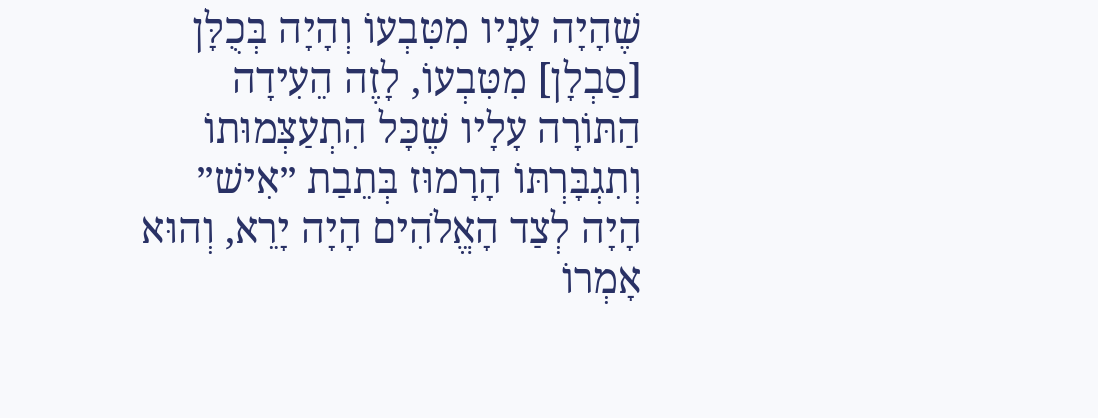שֶׁהָיָה עָנָיו מִטִּבְעוֹ וְהָיָה בְּכֻלָּן [סַבְלָן] מִטִּבְעוֹ, לָזֶה הֵעִידָה הַתּוֹרָה עָלָיו שֶׁכָּל הִתְעַצְּמוּתוֹ וְתִגְבָּרְתּוֹ הָרָמוּז בְּתֵבַת ״אִישׁ״ הָיָה לְצַד הָאֱלֹהִים הָיָה יָרֵא, וְהוּא אָמְרוֹ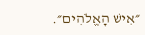״אִישׁ הָאֱלֹהִים״.